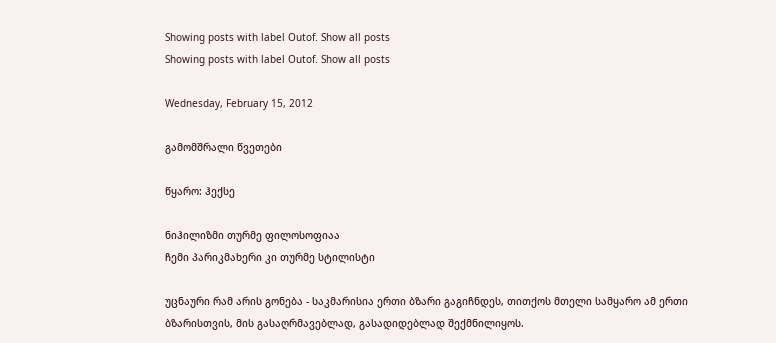Showing posts with label Outof. Show all posts
Showing posts with label Outof. Show all posts

Wednesday, February 15, 2012

გამომშრალი წვეთები

წყარო: ჰექსე

ნიჰილიზმი თურმე ფილოსოფიაა
ჩემი პარიკმახერი კი თურმე სტილისტი

უცნაური რამ არის გონება - საკმარისია ერთი ბზარი გაგიჩნდეს, თითქოს მთელი სამყარო ამ ერთი ბზარისთვის, მის გასაღრმავებლად, გასადიდებლად შექმნილიყოს.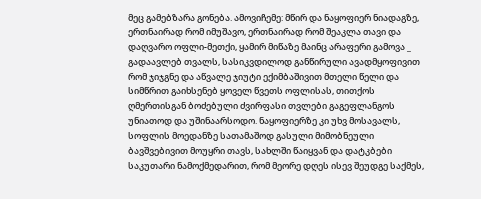მეც გამებზარა გონება. ამოვიჩემე: მწირ და ნაყოფიერ ნიადაგზე, ერთნაირად რომ იმუშავო, ერთნაირად რომ შეაკლა თავი და დაღვარო ოფლი-მეთქი, ყამირ მიწაზე მაინც არაფერი გამოვა _ გადაავლებ თვალს, სასიკვდილოდ განწირული ავადმყოფივით რომ ჯიჯგნე და აწვალე ჯიუტი ექიმბაშივით მთელი წელი და სიმწრით გაიხსენებ ყოველ წვეთს ოფლისას, თითქოს ღმერთისგან ბოძებული ძვირფასი თვლები გაგეფლანგოს უნიათოდ და უშინაარსოდო. ნაყოფიერზე კი უხვ მოსავალს, სოფლის მოედანზე სათამაშოდ გასული მიმობნეული ბავშვებივით მოუყრი თავს, სახლში წაიყვან და დატკბები საკუთარი ნამოქმედარით, რომ მეორე დღეს ისევ შეუდგე საქმეს,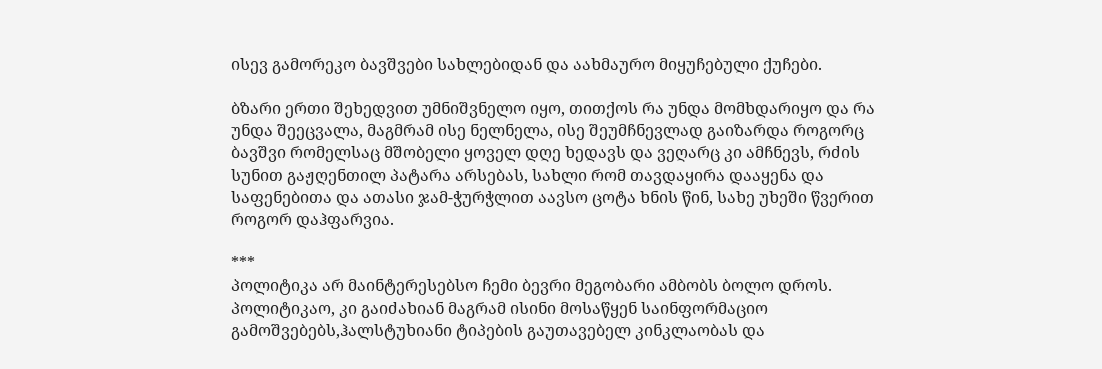ისევ გამორეკო ბავშვები სახლებიდან და აახმაურო მიყუჩებული ქუჩები.

ბზარი ერთი შეხედვით უმნიშვნელო იყო, თითქოს რა უნდა მომხდარიყო და რა უნდა შეეცვალა, მაგმრამ ისე ნელნელა, ისე შეუმჩნევლად გაიზარდა როგორც ბავშვი რომელსაც მშობელი ყოველ დღე ხედავს და ვეღარც კი ამჩნევს, რძის სუნით გაჟღენთილ პატარა არსებას, სახლი რომ თავდაყირა დააყენა და საფენებითა და ათასი ჯამ-ჭურჭლით აავსო ცოტა ხნის წინ, სახე უხეში წვერით როგორ დაჰფარვია.

***
პოლიტიკა არ მაინტერესებსო ჩემი ბევრი მეგობარი ამბობს ბოლო დროს. პოლიტიკაო, კი გაიძახიან მაგრამ ისინი მოსაწყენ საინფორმაციო გამოშვებებს,ჰალსტუხიანი ტიპების გაუთავებელ კინკლაობას და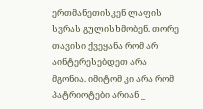ერთმანეთისკენ ლაფის სვრას გულისხმობენ. თორე თავისი ქვეყანა რომ არ აინტერესებდეთ არა მგონია. იმიტომ კი არა რომ პატრიოტები არიან _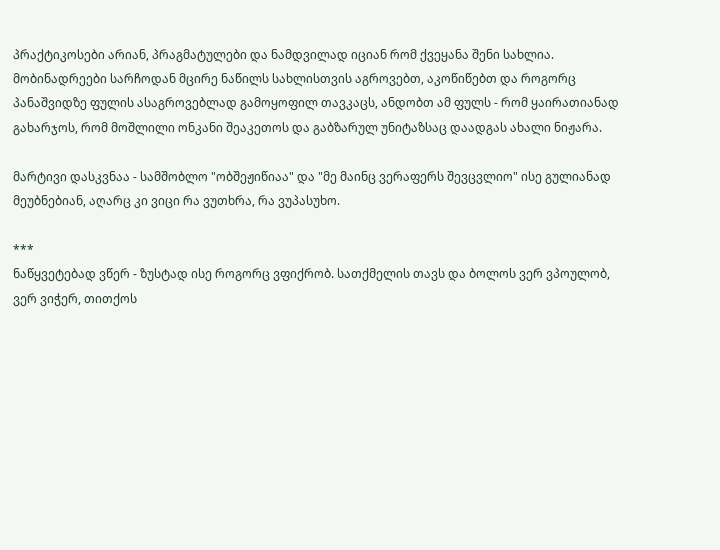პრაქტიკოსები არიან, პრაგმატულები და ნამდვილად იციან რომ ქვეყანა შენი სახლია. მობინადრეები სარჩოდან მცირე ნაწილს სახლისთვის აგროვებთ, აკოწიწებთ და როგორც პანაშვიდზე ფულის ასაგროვებლად გამოყოფილ თავკაცს, ანდობთ ამ ფულს - რომ ყაირათიანად გახარჯოს, რომ მოშლილი ონკანი შეაკეთოს და გაბზარულ უნიტაზსაც დაადგას ახალი ნიჟარა.

მარტივი დასკვნაა - სამშობლო "ობშეჟიწიაა" და "მე მაინც ვერაფერს შევცვლიო" ისე გულიანად მეუბნებიან, აღარც კი ვიცი რა ვუთხრა, რა ვუპასუხო.

***
ნაწყვეტებად ვწერ - ზუსტად ისე როგორც ვფიქრობ. სათქმელის თავს და ბოლოს ვერ ვპოულობ, ვერ ვიჭერ, თითქოს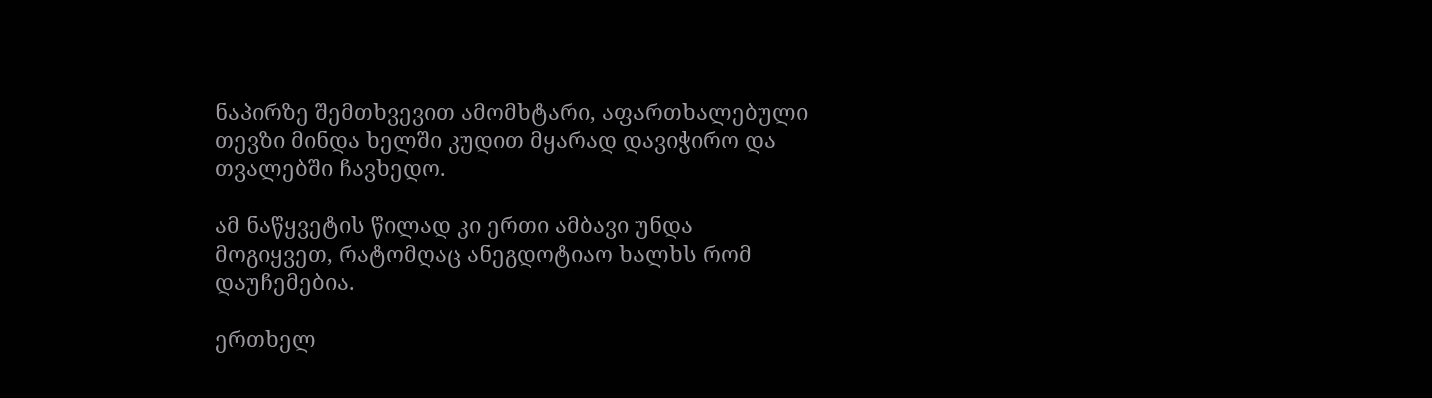ნაპირზე შემთხვევით ამომხტარი, აფართხალებული თევზი მინდა ხელში კუდით მყარად დავიჭირო და თვალებში ჩავხედო.

ამ ნაწყვეტის წილად კი ერთი ამბავი უნდა მოგიყვეთ, რატომღაც ანეგდოტიაო ხალხს რომ დაუჩემებია.

ერთხელ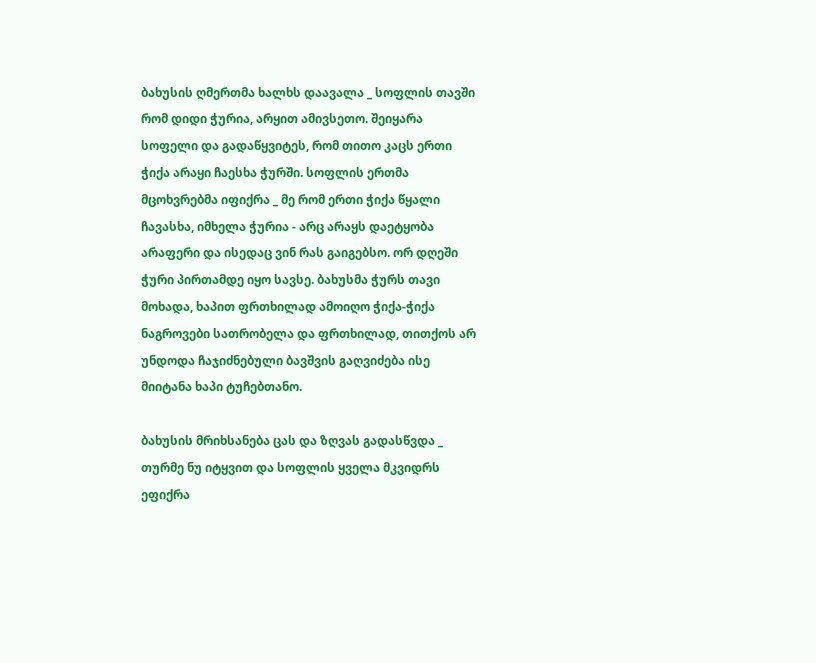ბახუსის ღმერთმა ხალხს დაავალა _ სოფლის თავში რომ დიდი ჭურია, არყით ამივსეთო. შეიყარა სოფელი და გადაწყვიტეს, რომ თითო კაცს ერთი ჭიქა არაყი ჩაესხა ჭურში. სოფლის ერთმა მცოხვრებმა იფიქრა _ მე რომ ერთი ჭიქა წყალი ჩავასხა, იმხელა ჭურია - არც არაყს დაეტყობა არაფერი და ისედაც ვინ რას გაიგებსო. ორ დღეში ჭური პირთამდე იყო სავსე. ბახუსმა ჭურს თავი მოხადა, ხაპით ფრთხილად ამოიღო ჭიქა-ჭიქა ნაგროვები სათრობელა და ფრთხილად, თითქოს არ უნდოდა ჩაჯიძნებული ბავშვის გაღვიძება ისე მიიტანა ხაპი ტუჩებთანო.

ბახუსის მრიხსანება ცას და ზღვას გადასწვდა _ თურმე ნუ იტყვით და სოფლის ყველა მკვიდრს ეფიქრა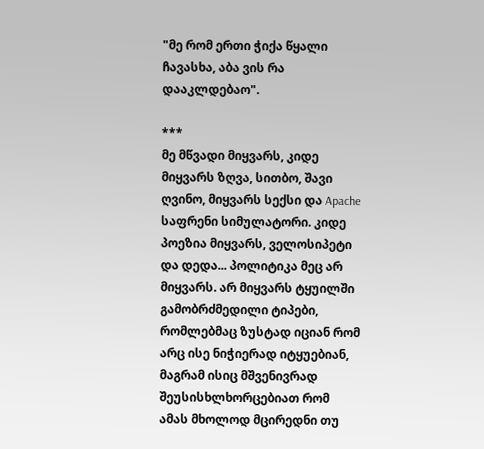"მე რომ ერთი ჭიქა წყალი ჩავასხა, აბა ვის რა დააკლდებაო".

***
მე მწვადი მიყვარს, კიდე მიყვარს ზღვა, სითბო, შავი ღვინო, მიყვარს სექსი და Apache საფრენი სიმულატორი. კიდე პოეზია მიყვარს, ველოსიპეტი და დედა... პოლიტიკა მეც არ მიყვარს. არ მიყვარს ტყუილში გამობრძმედილი ტიპები, რომლებმაც ზუსტად იციან რომ არც ისე ნიჭიერად იტყუებიან, მაგრამ ისიც მშვენივრად შეუსისხლხორცებიათ რომ ამას მხოლოდ მცირედნი თუ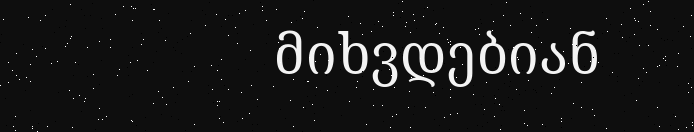მიხვდებიან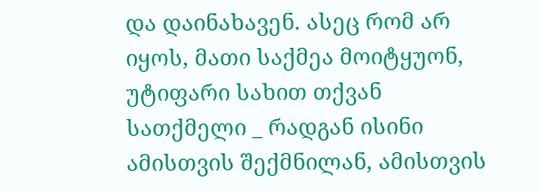და დაინახავენ. ასეც რომ არ იყოს, მათი საქმეა მოიტყუონ, უტიფარი სახით თქვან სათქმელი _ რადგან ისინი ამისთვის შექმნილან, ამისთვის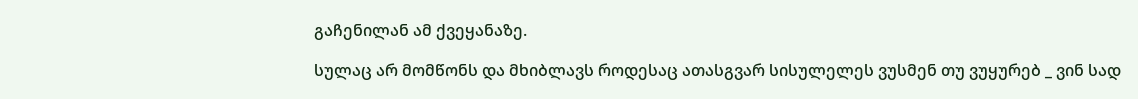გაჩენილან ამ ქვეყანაზე.

სულაც არ მომწონს და მხიბლავს როდესაც ათასგვარ სისულელეს ვუსმენ თუ ვუყურებ _ ვინ სად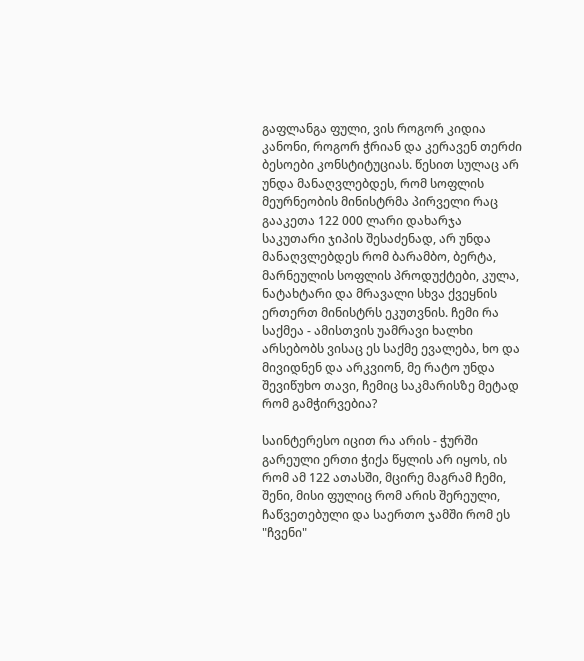გაფლანგა ფული, ვის როგორ კიდია კანონი, როგორ ჭრიან და კერავენ თერძი ბესოები კონსტიტუციას. წესით სულაც არ უნდა მანაღვლებდეს, რომ სოფლის მეურნეობის მინისტრმა პირველი რაც გააკეთა 122 000 ლარი დახარჯა საკუთარი ჯიპის შესაძენად, არ უნდა მანაღვლებდეს რომ ბარამბო, ბერტა, მარნეულის სოფლის პროდუქტები, კულა, ნატახტარი და მრავალი სხვა ქვეყნის ერთერთ მინისტრს ეკუთვნის. ჩემი რა საქმეა - ამისთვის უამრავი ხალხი არსებობს ვისაც ეს საქმე ევალება, ხო და მივიდნენ და არკვიონ, მე რატო უნდა შევიწუხო თავი, ჩემიც საკმარისზე მეტად რომ გამჭირვებია?

საინტერესო იცით რა არის - ჭურში გარეული ერთი ჭიქა წყლის არ იყოს, ის რომ ამ 122 ათასში, მცირე მაგრამ ჩემი, შენი, მისი ფულიც რომ არის შერეული, ჩაწვეთებული და საერთო ჯამში რომ ეს "ჩვენი"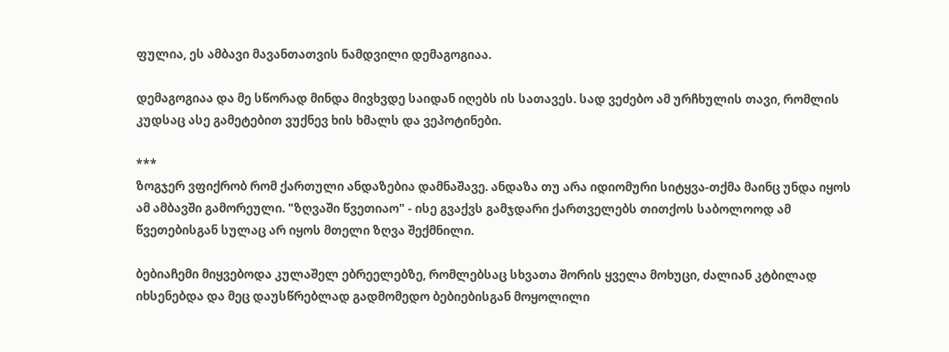ფულია, ეს ამბავი მავანთათვის ნამდვილი დემაგოგიაა.

დემაგოგიაა და მე სწორად მინდა მივხვდე საიდან იღებს ის სათავეს. სად ვეძებო ამ ურჩხულის თავი, რომლის კუდსაც ასე გამეტებით ვუქნევ ხის ხმალს და ვეპოტინები.

***
ზოგჯერ ვფიქრობ რომ ქართული ანდაზებია დამნაშავე. ანდაზა თუ არა იდიომური სიტყვა-თქმა მაინც უნდა იყოს ამ ამბავში გამორეული. "ზღვაში წვეთიაო" - ისე გვაქვს გამჯდარი ქართველებს თითქოს საბოლოოდ ამ წვეთებისგან სულაც არ იყოს მთელი ზღვა შექმნილი.

ბებიაჩემი მიყვებოდა კულაშელ ებრეელებზე, რომლებსაც სხვათა შორის ყველა მოხუცი, ძალიან კტბილად იხსენებდა და მეც დაუსწრებლად გადმომედო ბებიებისგან მოყოლილი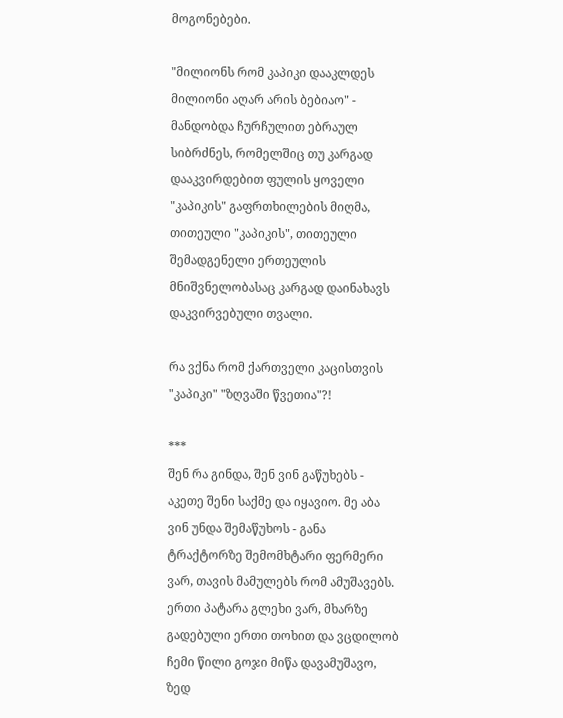მოგონებები.

"მილიონს რომ კაპიკი დააკლდეს მილიონი აღარ არის ბებიაო" - მანდობდა ჩურჩულით ებრაულ სიბრძნეს, რომელშიც თუ კარგად დააკვირდებით ფულის ყოველი "კაპიკის" გაფრთხილების მიღმა, თითეული "კაპიკის", თითეული შემადგენელი ერთეულის მნიშვნელობასაც კარგად დაინახავს დაკვირვებული თვალი.

რა ვქნა რომ ქართველი კაცისთვის "კაპიკი" "ზღვაში წვეთია"?!

***
შენ რა გინდა, შენ ვინ გაწუხებს - აკეთე შენი საქმე და იყავიო. მე აბა ვინ უნდა შემაწუხოს - განა ტრაქტორზე შემომხტარი ფერმერი ვარ, თავის მამულებს რომ ამუშავებს. ერთი პატარა გლეხი ვარ, მხარზე გადებული ერთი თოხით და ვცდილობ ჩემი წილი გოჯი მიწა დავამუშავო, ზედ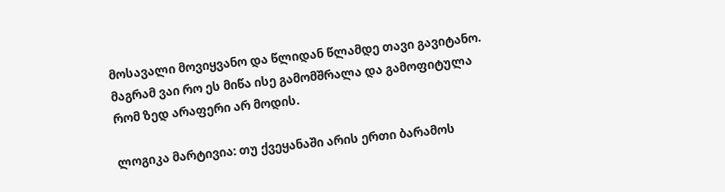მოსავალი მოვიყვანო და წლიდან წლამდე თავი გავიტანო. მაგრამ ვაი რო ეს მიწა ისე გამომშრალა და გამოფიტულა რომ ზედ არაფერი არ მოდის.

ლოგიკა მარტივია: თუ ქვეყანაში არის ერთი ბარამოს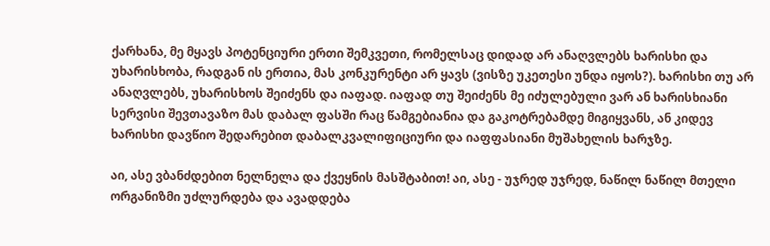ქარხანა, მე მყავს პოტენციური ერთი შემკვეთი, რომელსაც დიდად არ ანაღვლებს ხარისხი და უხარისხობა, რადგან ის ერთია, მას კონკურენტი არ ყავს (ვისზე უკეთესი უნდა იყოს?). ხარისხი თუ არ ანაღვლებს, უხარისხოს შეიძენს და იაფად. იაფად თუ შეიძენს მე იძულებული ვარ ან ხარისხიანი სერვისი შევთავაზო მას დაბალ ფასში რაც წამგებიანია და გაკოტრებამდე მიგიყვანს, ან კიდევ ხარისხი დავწიო შედარებით დაბალკვალიფიციური და იაფფასიანი მუშახელის ხარჯზე.

აი, ასე ვბანძდებით ნელნელა და ქვეყნის მასშტაბით! აი, ასე - უჯრედ უჯრედ, ნაწილ ნაწილ მთელი ორგანიზმი უძლურდება და ავადდება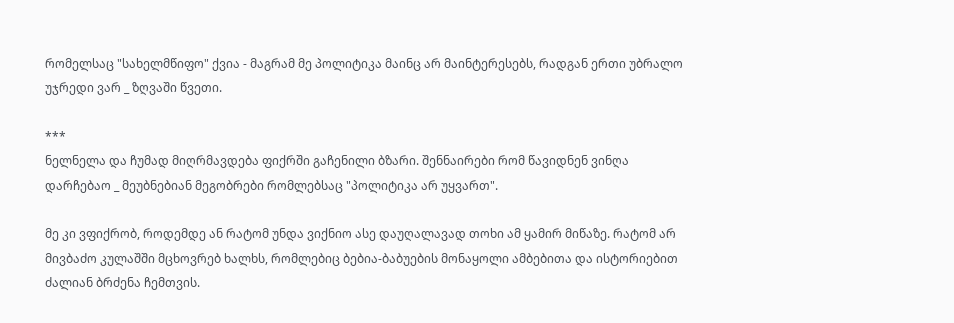რომელსაც "სახელმწიფო" ქვია - მაგრამ მე პოლიტიკა მაინც არ მაინტერესებს, რადგან ერთი უბრალო უჯრედი ვარ _ ზღვაში წვეთი.

***
ნელნელა და ჩუმად მიღრმავდება ფიქრში გაჩენილი ბზარი. შენნაირები რომ წავიდნენ ვინღა დარჩებაო _ მეუბნებიან მეგობრები რომლებსაც "პოლიტიკა არ უყვართ".

მე კი ვფიქრობ, როდემდე ან რატომ უნდა ვიქნიო ასე დაუღალავად თოხი ამ ყამირ მიწაზე. რატომ არ მივბაძო კულაშში მცხოვრებ ხალხს, რომლებიც ბებია-ბაბუების მონაყოლი ამბებითა და ისტორიებით ძალიან ბრძენა ჩემთვის.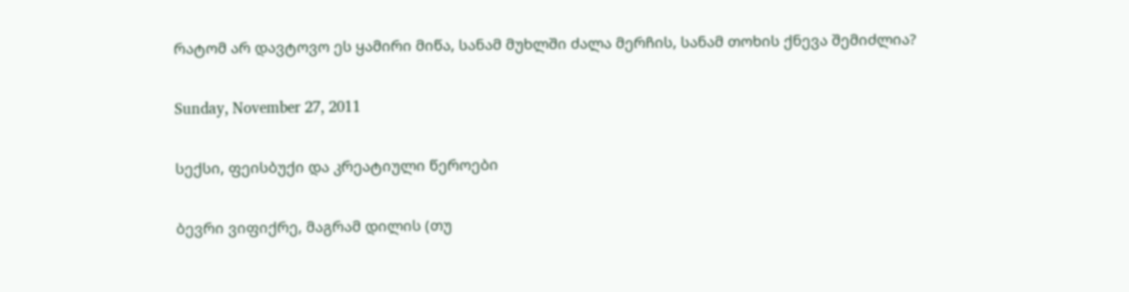რატომ არ დავტოვო ეს ყამირი მიწა, სანამ მუხლში ძალა მერჩის, სანამ თოხის ქნევა შემიძლია?

Sunday, November 27, 2011

სექსი, ფეისბუქი და კრეატიული წეროები

ბევრი ვიფიქრე, მაგრამ დილის (თუ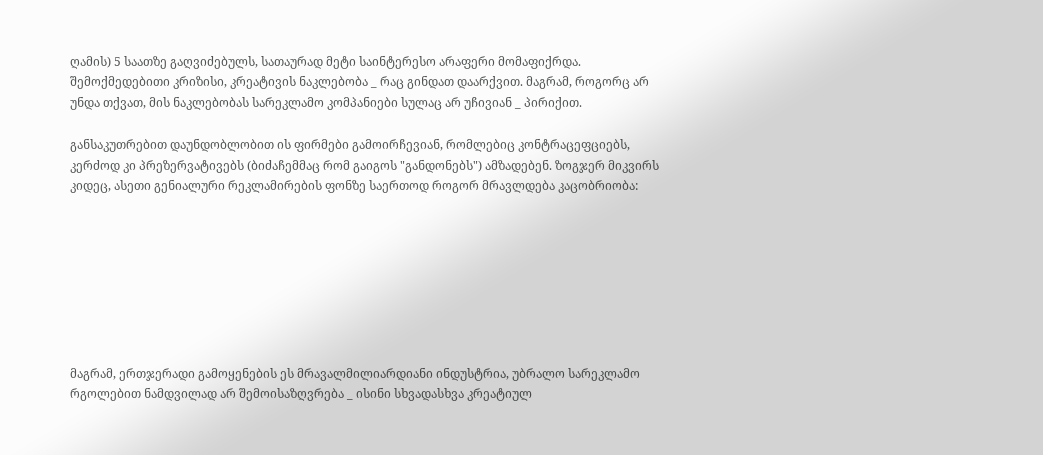ღამის) 5 საათზე გაღვიძებულს, სათაურად მეტი საინტერესო არაფერი მომაფიქრდა. შემოქმედებითი კრიზისი, კრეატივის ნაკლებობა _ რაც გინდათ დაარქვით. მაგრამ, როგორც არ უნდა თქვათ, მის ნაკლებობას სარეკლამო კომპანიები სულაც არ უჩივიან _ პირიქით.

განსაკუთრებით დაუნდობლობით ის ფირმები გამოირჩევიან, რომლებიც კონტრაცეფციებს, კერძოდ კი პრეზერვატივებს (ბიძაჩემმაც რომ გაიგოს "განდონებს") ამზადებენ. ზოგჯერ მიკვირს კიდეც, ასეთი გენიალური რეკლამირების ფონზე საერთოდ როგორ მრავლდება კაცობრიობა:








მაგრამ, ერთჯერადი გამოყენების ეს მრავალმილიარდიანი ინდუსტრია, უბრალო სარეკლამო რგოლებით ნამდვილად არ შემოისაზღვრება _ ისინი სხვადასხვა კრეატიულ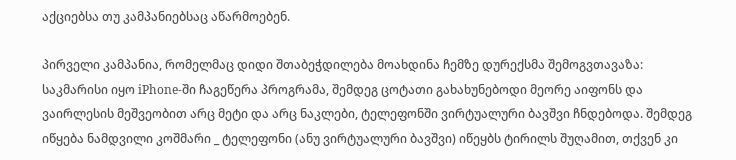აქციებსა თუ კამპანიებსაც აწარმოებენ.

პირველი კამპანია, რომელმაც დიდი შთაბეჭდილება მოახდინა ჩემზე დურექსმა შემოგვთავაზა:
საკმარისი იყო iPhone-ში ჩაგეწერა პროგრამა, შემდეგ ცოტათი გახახუნებოდი მეორე აიფონს და ვაირლესის მეშვეობით არც მეტი და არც ნაკლები, ტელეფონში ვირტუალური ბავშვი ჩნდებოდა. შემდეგ იწყება ნამდვილი კოშმარი _ ტელეფონი (ანუ ვირტუალური ბავშვი) იწეყბს ტირილს შუღამით, თქვენ კი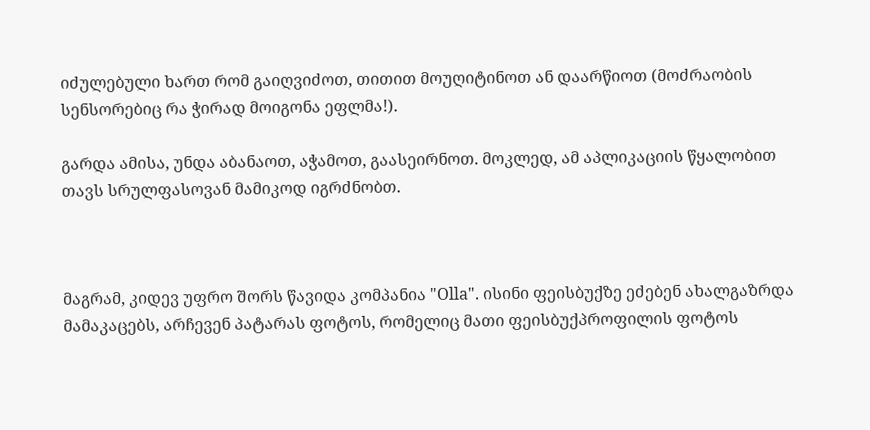იძულებული ხართ რომ გაიღვიძოთ, თითით მოუღიტინოთ ან დაარწიოთ (მოძრაობის სენსორებიც რა ჭირად მოიგონა ეფლმა!).

გარდა ამისა, უნდა აბანაოთ, აჭამოთ, გაასეირნოთ. მოკლედ, ამ აპლიკაციის წყალობით თავს სრულფასოვან მამიკოდ იგრძნობთ.



მაგრამ, კიდევ უფრო შორს წავიდა კომპანია "Olla". ისინი ფეისბუქზე ეძებენ ახალგაზრდა მამაკაცებს, არჩევენ პატარას ფოტოს, რომელიც მათი ფეისბუქპროფილის ფოტოს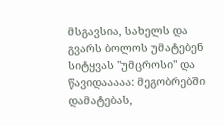მსგავსია, სახელს და გვარს ბოლოს უმატებენ სიტყვას "უმცროსი" და წავიდააააა: მეგობრებში დამატებას,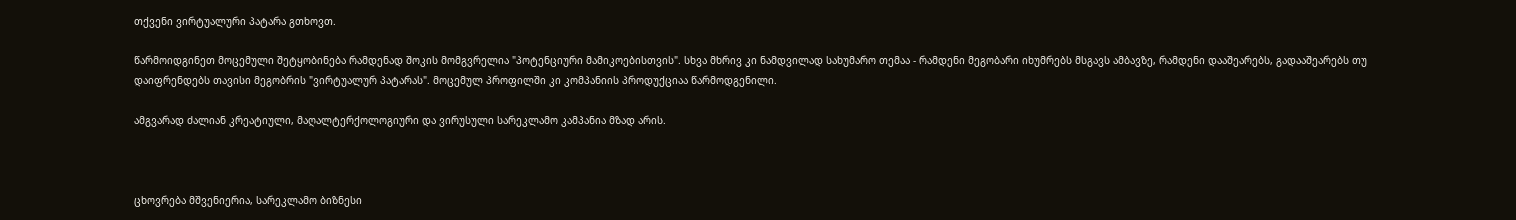თქვენი ვირტუალური პატარა გთხოვთ.

წარმოიდგინეთ მოცემული შეტყობინება რამდენად შოკის მომგვრელია "პოტენციური მამიკოებისთვის". სხვა მხრივ კი ნამდვილად სახუმარო თემაა - რამდენი მეგობარი იხუმრებს მსგავს ამბავზე, რამდენი დააშეარებს, გადააშეარებს თუ დაიფრენდებს თავისი მეგობრის "ვირტუალურ პატარას". მოცემულ პროფილში კი კომპანიის პროდუქციაა წარმოდგენილი.

ამგვარად ძალიან კრეატიული, მაღალტერქოლოგიური და ვირუსული სარეკლამო კამპანია მზად არის.



ცხოვრება მშვენიერია, სარეკლამო ბიზნესი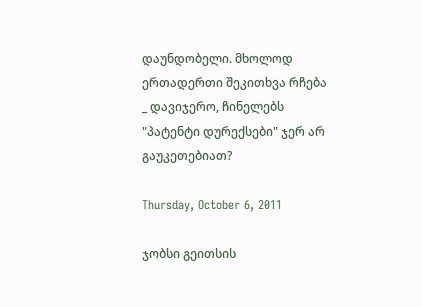დაუნდობელი. მხოლოდ ერთადერთი შეკითხვა რჩება _ დავიჯერო, ჩინელებს "პატენტი დურექსები" ჯერ არ გაუკეთებიათ?

Thursday, October 6, 2011

ჯობსი გეითსის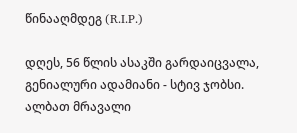წინააღმდეგ (R.I.P.)

დღეს, 56 წლის ასაკში გარდაიცვალა, გენიალური ადამიანი - სტივ ჯობსი.
ალბათ მრავალი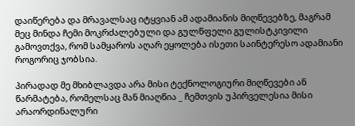დაიწერება და მრავალსაც იტყვიან ამ ადამიანის მიღწევებზე, მაგრამ მეც მინდა ჩემი მოკრძალებული და გულწფელი გულისტკივილი გამოვთქვა, რომ სამყაროს აღარ ეყოლება ისეთი საინტერესო ადამიანი როგორიც ჯობსია.

პირადად მე მხიბლავდა არა მისი ტექნოლოგიური მიღწევები ან წარმატება, რომელსაც მან მიაღწია _ ჩემთვის უპირველესია მისი არაორდინალური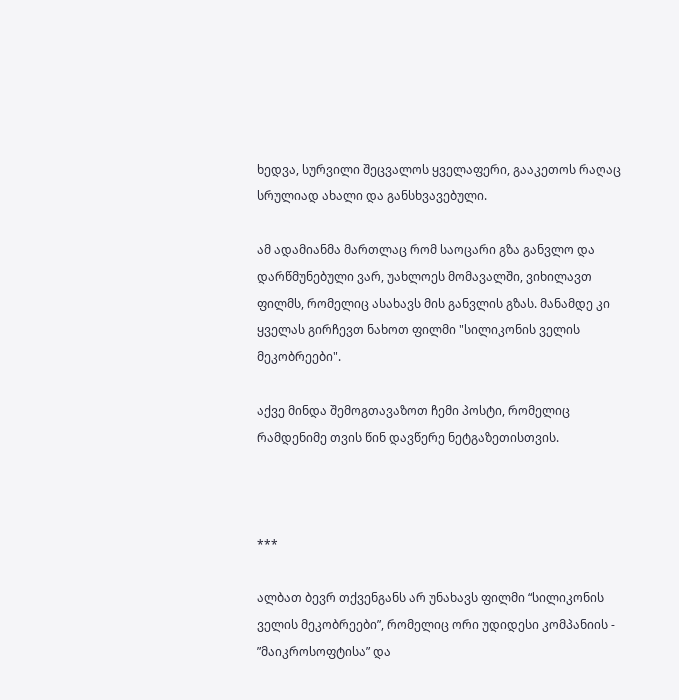ხედვა, სურვილი შეცვალოს ყველაფერი, გააკეთოს რაღაც სრულიად ახალი და განსხვავებული.

ამ ადამიანმა მართლაც რომ საოცარი გზა განვლო და დარწმუნებული ვარ, უახლოეს მომავალში, ვიხილავთ ფილმს, რომელიც ასახავს მის განვლის გზას. მანამდე კი ყველას გირჩევთ ნახოთ ფილმი "სილიკონის ველის მეკობრეები".

აქვე მინდა შემოგთავაზოთ ჩემი პოსტი, რომელიც რამდენიმე თვის წინ დავწერე ნეტგაზეთისთვის.



***

ალბათ ბევრ თქვენგანს არ უნახავს ფილმი “სილიკონის ველის მეკობრეები”, რომელიც ორი უდიდესი კომპანიის - ”მაიკროსოფტისა” და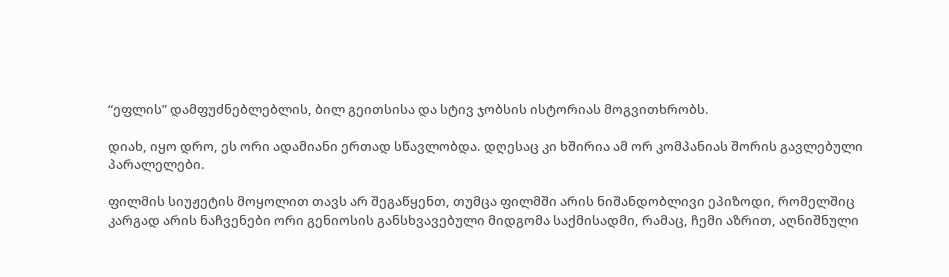“ეფლის” დამფუძნებლებლის, ბილ გეითსისა და სტივ ჯობსის ისტორიას მოგვითხრობს.

დიახ, იყო დრო, ეს ორი ადამიანი ერთად სწავლობდა. დღესაც კი ხშირია ამ ორ კომპანიას შორის გავლებული პარალელები.

ფილმის სიუჟეტის მოყოლით თავს არ შეგაწყენთ, თუმცა ფილმში არის ნიშანდობლივი ეპიზოდი, რომელშიც კარგად არის ნაჩვენები ორი გენიოსის განსხვავებული მიდგომა საქმისადმი, რამაც, ჩემი აზრით, აღნიშნული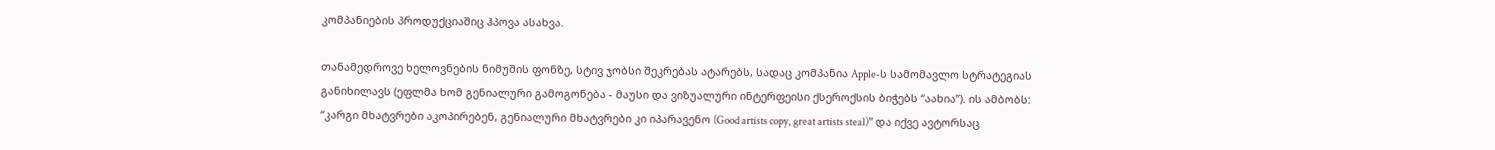კომპანიების პროდუქციაშიც ჰპოვა ასახვა.

თანამედროვე ხელოვნების ნიმუშის ფონზე, სტივ ჯობსი შეკრებას ატარებს, სადაც კომპანია Apple-ს სამომავლო სტრატეგიას განიხილავს (ეფლმა ხომ გენიალური გამოგონება - მაუსი და ვიზუალური ინტერფეისი ქსეროქსის ბიჭებს “აახია”). ის ამბობს: “კარგი მხატვრები აკოპირებენ, გენიალური მხატვრები კი იპარავენო (Good artists copy, great artists steal)” და იქვე ავტორსაც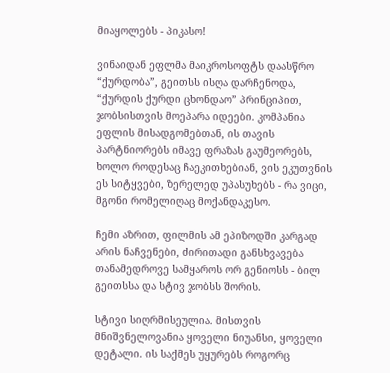მიაყოლებს - პიკასო!

ვინაიდან ეფლმა მაიკროსოფტს დაასწრო “ქურდობა”, გეითსს ისღა დარჩენოდა, “ქურდის ქურდი ცხონდაო” პრინციპით, ჯობსისთვის მოეპარა იდეები. კომპანია ეფლის მისადგომებთან, ის თავის პარტნიორებს იმავე ფრაზას გაუმეორებს, ხოლო როდესაც ჩაეკითხებიან, ვის ეკუთვნის ეს სიტყვები, ზერელედ უპასუხებს - რა ვიცი, მგონი რომელიღაც მოქანდაკესო.

ჩემი აზრით, ფილმის ამ ეპიზოდში კარგად არის ნაჩვენები, ძირითადი განსხვავება თანამედროვე სამყაროს ორ გენიოსს - ბილ გეითსსა და სტივ ჯობსს შორის.

სტივი სიღრმისეულია. მისთვის მნიშვნელოვანია ყოველი ნიუანსი, ყოველი დეტალი. ის საქმეს უყურებს როგორც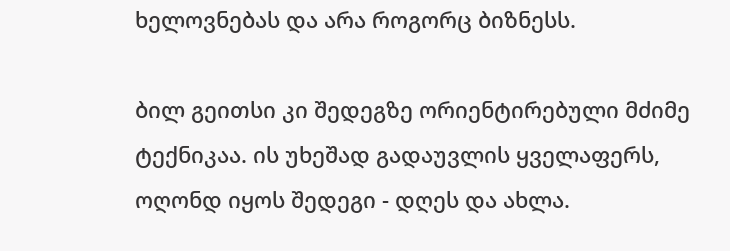ხელოვნებას და არა როგორც ბიზნესს.

ბილ გეითსი კი შედეგზე ორიენტირებული მძიმე ტექნიკაა. ის უხეშად გადაუვლის ყველაფერს, ოღონდ იყოს შედეგი - დღეს და ახლა.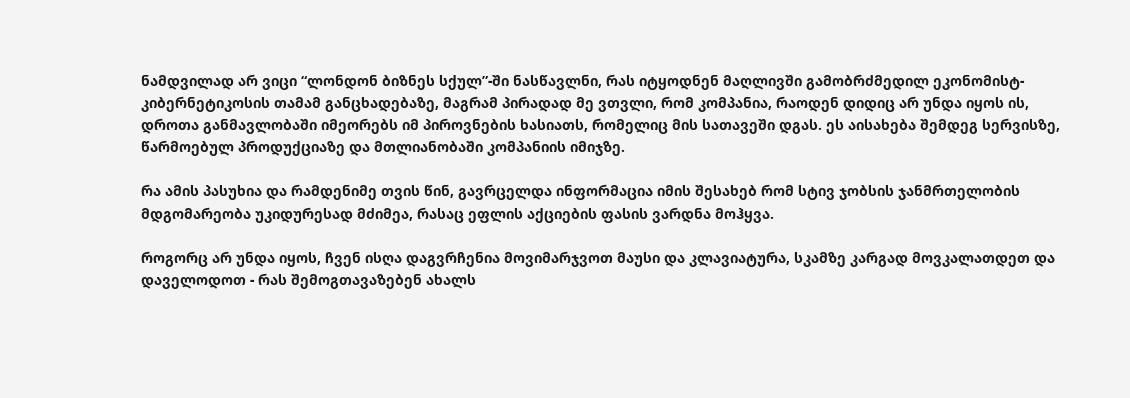ნამდვილად არ ვიცი “ლონდონ ბიზნეს სქულ”-ში ნასწავლნი, რას იტყოდნენ მაღლივში გამობრძმედილ ეკონომისტ-კიბერნეტიკოსის თამამ განცხადებაზე, მაგრამ პირადად მე ვთვლი, რომ კომპანია, რაოდენ დიდიც არ უნდა იყოს ის, დროთა განმავლობაში იმეორებს იმ პიროვნების ხასიათს, რომელიც მის სათავეში დგას. ეს აისახება შემდეგ სერვისზე, წარმოებულ პროდუქციაზე და მთლიანობაში კომპანიის იმიჯზე.

რა ამის პასუხია და რამდენიმე თვის წინ, გავრცელდა ინფორმაცია იმის შესახებ რომ სტივ ჯობსის ჯანმრთელობის მდგომარეობა უკიდურესად მძიმეა, რასაც ეფლის აქციების ფასის ვარდნა მოჰყვა.

როგორც არ უნდა იყოს, ჩვენ ისღა დაგვრჩენია მოვიმარჯვოთ მაუსი და კლავიატურა, სკამზე კარგად მოვკალათდეთ და დაველოდოთ - რას შემოგთავაზებენ ახალს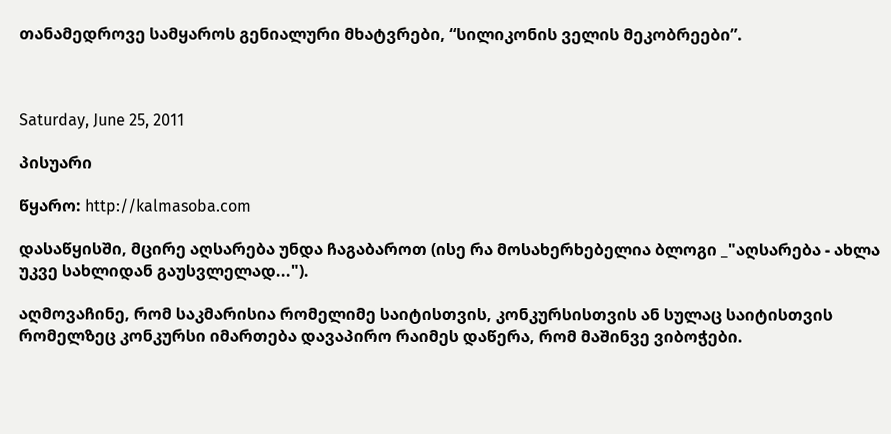თანამედროვე სამყაროს გენიალური მხატვრები, “სილიკონის ველის მეკობრეები”.



Saturday, June 25, 2011

პისუარი

წყარო: http://kalmasoba.com

დასაწყისში, მცირე აღსარება უნდა ჩაგაბაროთ (ისე რა მოსახერხებელია ბლოგი _"აღსარება - ახლა უკვე სახლიდან გაუსვლელად...").

აღმოვაჩინე, რომ საკმარისია რომელიმე საიტისთვის, კონკურსისთვის ან სულაც საიტისთვის რომელზეც კონკურსი იმართება დავაპირო რაიმეს დაწერა, რომ მაშინვე ვიბოჭები.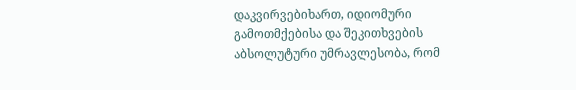დაკვირვებიხართ, იდიომური გამოთმქებისა და შეკითხვების აბსოლუტური უმრავლესობა, რომ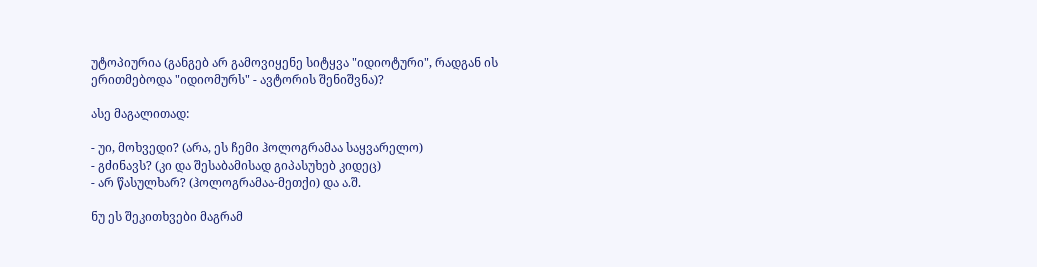უტოპიურია (განგებ არ გამოვიყენე სიტყვა "იდიოტური", რადგან ის ერითმებოდა "იდიომურს" - ავტორის შენიშვნა)?

ასე მაგალითად:

- უი, მოხვედი? (არა, ეს ჩემი ჰოლოგრამაა საყვარელო)
- გძინავს? (კი და შესაბამისად გიპასუხებ კიდეც)
- არ წასულხარ? (ჰოლოგრამაა-მეთქი) და ა.შ.

ნუ ეს შეკითხვები მაგრამ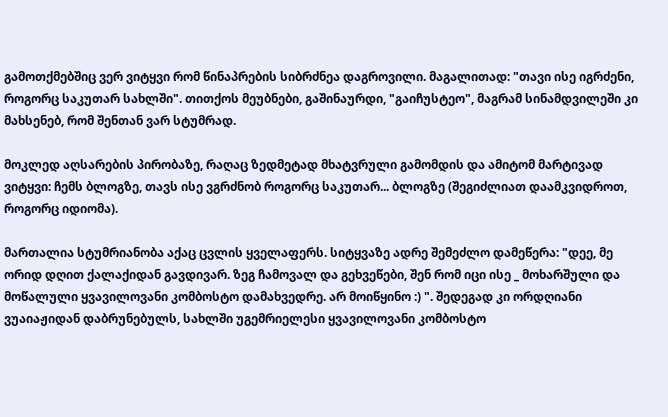გამოთქმებშიც ვერ ვიტყვი რომ წინაპრების სიბრძნეა დაგროვილი. მაგალითად: "თავი ისე იგრძენი, როგორც საკუთარ სახლში". თითქოს მეუბნები, გაშინაურდი, "გაიჩუსტეო", მაგრამ სინამდვილეში კი მახსენებ, რომ შენთან ვარ სტუმრად.

მოკლედ აღსარების პირობაზე, რაღაც ზედმეტად მხატვრული გამომდის და ამიტომ მარტივად ვიტყვი: ჩემს ბლოგზე, თავს ისე ვგრძნობ როგორც საკუთარ... ბლოგზე (შეგიძლიათ დაამკვიდროთ, როგორც იდიომა).

მართალია სტუმრიანობა აქაც ცვლის ყველაფერს. სიტყვაზე ადრე შემეძლო დამეწერა: "დეე, მე ორიდ დღით ქალაქიდან გავდივარ. ზეგ ჩამოვალ და გეხვეწები, შენ რომ იცი ისე _ მოხარშული და მოწალული ყვავილოვანი კომბოსტო დამახვედრე. არ მოიწყინო :) ". შედეგად კი ორდღიანი ვუაიაჟიდან დაბრუნებულს, სახლში უგემრიელესი ყვავილოვანი კომბოსტო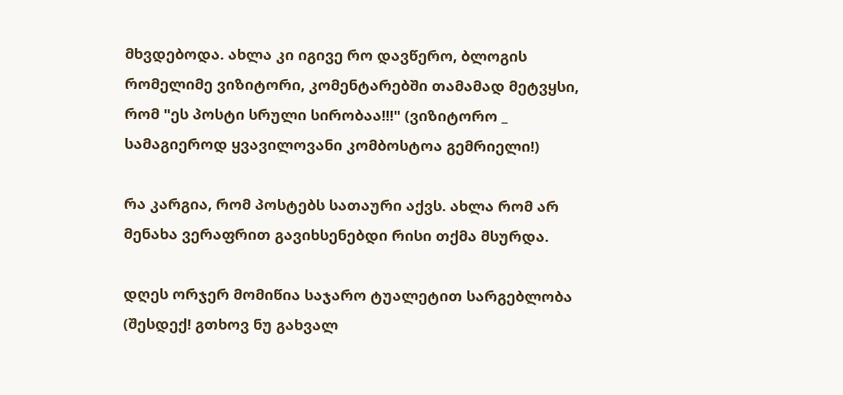მხვდებოდა. ახლა კი იგივე რო დავწერო, ბლოგის რომელიმე ვიზიტორი, კომენტარებში თამამად მეტვყსი, რომ "ეს პოსტი სრული სირობაა!!!" (ვიზიტორო _ სამაგიეროდ ყვავილოვანი კომბოსტოა გემრიელი!)

რა კარგია, რომ პოსტებს სათაური აქვს. ახლა რომ არ მენახა ვერაფრით გავიხსენებდი რისი თქმა მსურდა.

დღეს ორჯერ მომიწია საჯარო ტუალეტით სარგებლობა (შესდექ! გთხოვ ნუ გახვალ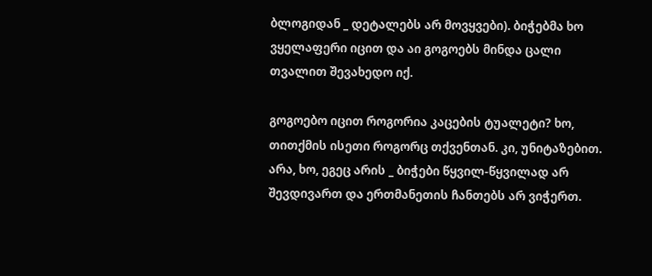ბლოგიდან _ დეტალებს არ მოვყვები). ბიჭებმა ხო ვყელაფერი იცით და აი გოგოებს მინდა ცალი თვალით შევახედო იქ.

გოგოებო იცით როგორია კაცების ტუალეტი? ხო, თითქმის ისეთი როგორც თქვენთან. კი, უნიტაზებით. არა, ხო, ეგეც არის _ ბიჭები წყვილ-წყვილად არ შევდივართ და ერთმანეთის ჩანთებს არ ვიჭერთ.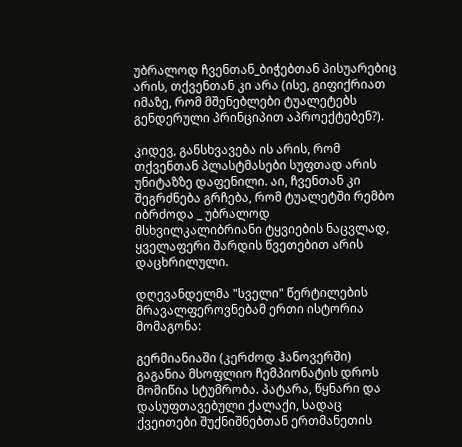უბრალოდ ჩვენთან_ბიჭებთან პისუარებიც არის, თქვენთან კი არა (ისე, გიფიქრიათ იმაზე, რომ მშენებლები ტუალეტებს გენდერული პრინციპით აპროექტებენ?).

კიდევ, განსხვავება ის არის, რომ თქვენთან პლასტმასები სუფთად არის უნიტაზზე დაფენილი. აი, ჩვენთან კი შეგრძნება გრჩება, რომ ტუალეტში რემბო იბრძოდა _ უბრალოდ მსხვილკალიბრიანი ტყვიების ნაცვლად, ყველაფერი შარდის წვეთებით არის დაცხრილული.

დღევანდელმა "სველი" წერტილების მრავალფეროვნებამ ერთი ისტორია მომაგონა:

გერმიანიაში (კერძოდ ჰანოვერში) გაგანია მსოფლიო ჩემპიონატის დროს მომიწია სტუმრობა. პატარა, წყნარი და დასუფთავებული ქალაქი, სადაც ქვეითები შუქნიშნებთან ერთმანეთის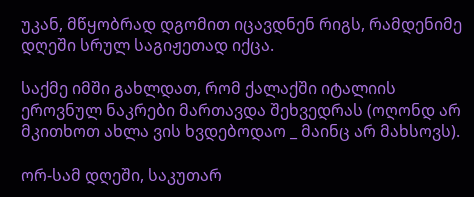უკან, მწყობრად დგომით იცავდნენ რიგს, რამდენიმე დღეში სრულ საგიჟეთად იქცა.

საქმე იმში გახლდათ, რომ ქალაქში იტალიის ეროვნულ ნაკრები მართავდა შეხვედრას (ოღონდ არ მკითხოთ ახლა ვის ხვდებოდაო _ მაინც არ მახსოვს).

ორ-სამ დღეში, საკუთარ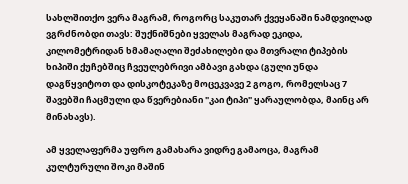სახლშითქო ვერა მაგრამ, როგორც საკუთარ ქვეყანაში ნამდვილად ვგრძნობდი თავს: შუქნიშნები ყველას მაგრად ეკიდა, კილომეტრიდან ხმამაღალი შეძახილები და მთვრალი ტიპების ხიპიში ქუჩებშიც ჩვეულებრივი ამბავი გახდა (გული უნდა დაგწყვიტოთ და დისკოტეკაზე მოცეკვავე 2 გოგო, რომელსაც 7 შავებში ჩაცმული და წვერებიანი "კაი ტიპი" ყარაულობდა, მაინც არ მინახავს).

ამ ყველაფერმა უფრო გამახარა ვიდრე გამაოცა, მაგრამ კულტურული შოკი მაშინ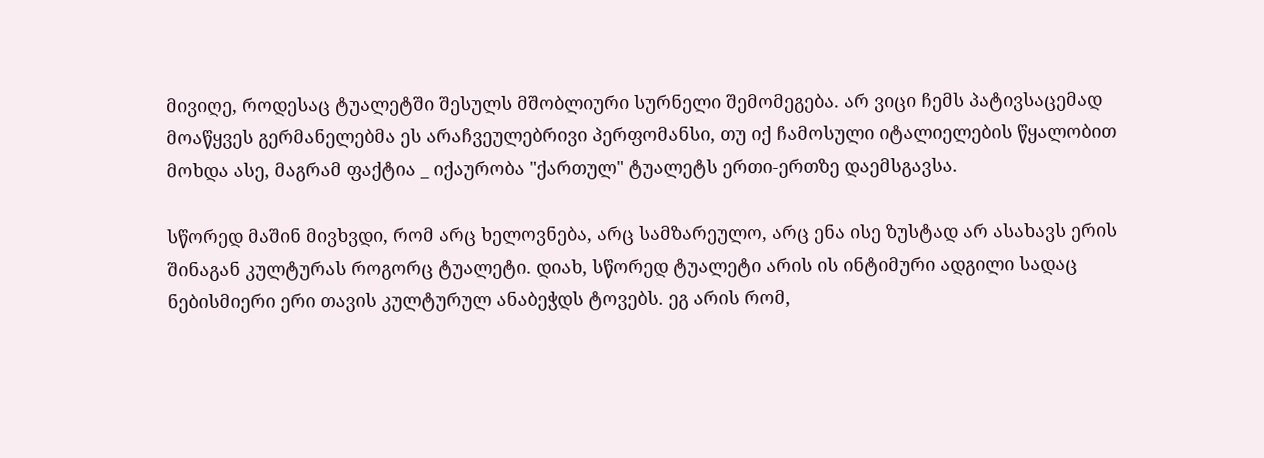მივიღე, როდესაც ტუალეტში შესულს მშობლიური სურნელი შემომეგება. არ ვიცი ჩემს პატივსაცემად მოაწყვეს გერმანელებმა ეს არაჩვეულებრივი პერფომანსი, თუ იქ ჩამოსული იტალიელების წყალობით მოხდა ასე, მაგრამ ფაქტია _ იქაურობა "ქართულ" ტუალეტს ერთი-ერთზე დაემსგავსა.

სწორედ მაშინ მივხვდი, რომ არც ხელოვნება, არც სამზარეულო, არც ენა ისე ზუსტად არ ასახავს ერის შინაგან კულტურას როგორც ტუალეტი. დიახ, სწორედ ტუალეტი არის ის ინტიმური ადგილი სადაც ნებისმიერი ერი თავის კულტურულ ანაბეჭდს ტოვებს. ეგ არის რომ,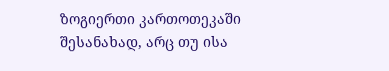ზოგიერთი კართოთეკაში შესანახად, არც თუ ისა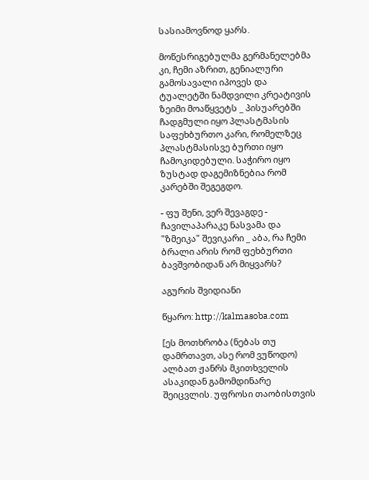სასიამოვნოდ ყარს.

მოწესრიგებულმა გერმანელებმა კი, ჩემი აზრით, გენიალური გამოსავალი იპოვეს და ტუალეტში ნამდვილი კრეატივის ზეიმი მოაწყვეტს _ პისუარებში ჩადგმული იყო პლასტმასის საფეხბურთო კარი, რომელზეც პლასტმასისვე ბურთი იყო ჩამოკიდებული. საჭირო იყო ზუსტად დაგემიზნებია რომ კარებში შეგეგდო.

- ფუ შენი, ვერ შევაგდე - ჩავილაპარაკე ნასვამა და "ზმეიკა" შევიკარი _ აბა, რა ჩემი ბრალი არის რომ ფეხბურთი ბავშვობიდან არ მიყვარს?

აგურის შვიდიანი

წყარო: http://kalmasoba.com

[ეს მოთხრობა (ნებას თუ დამრთავთ, ასე რომ ვუწოდო) ალბათ ჟანრს მკითხველის ასაკიდან გამომდინარე შეიცვლის. უფროსი თაობისთვის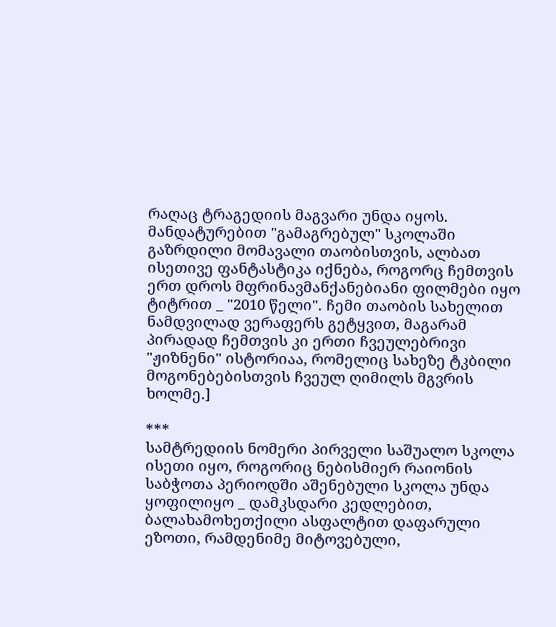რაღაც ტრაგედიის მაგვარი უნდა იყოს. მანდატურებით "გამაგრებულ" სკოლაში გაზრდილი მომავალი თაობისთვის, ალბათ ისეთივე ფანტასტიკა იქნება, როგორც ჩემთვის ერთ დროს მფრინავმანქანებიანი ფილმები იყო ტიტრით _ "2010 წელი". ჩემი თაობის სახელით ნამდვილად ვერაფერს გეტყვით, მაგარამ პირადად ჩემთვის კი ერთი ჩვეულებრივი "ჟიზნენი" ისტორიაა, რომელიც სახეზე ტკბილი მოგონებებისთვის ჩვეულ ღიმილს მგვრის ხოლმე.]

***
სამტრედიის ნომერი პირველი საშუალო სკოლა ისეთი იყო, როგორიც ნებისმიერ რაიონის საბჭოთა პერიოდში აშენებული სკოლა უნდა ყოფილიყო _ დამკსდარი კედლებით, ბალახამოხეთქილი ასფალტით დაფარული ეზოთი, რამდენიმე მიტოვებული,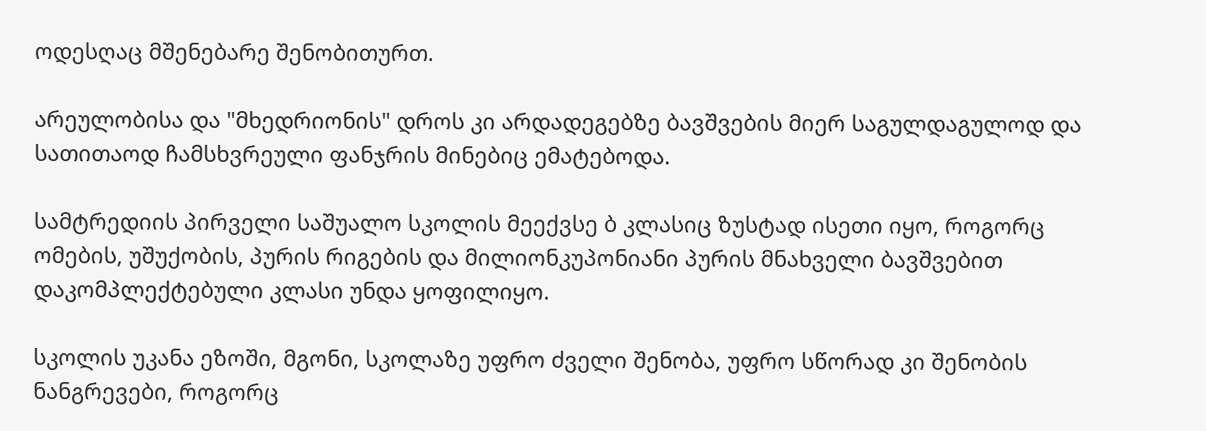ოდესღაც მშენებარე შენობითურთ.

არეულობისა და "მხედრიონის" დროს კი არდადეგებზე ბავშვების მიერ საგულდაგულოდ და სათითაოდ ჩამსხვრეული ფანჯრის მინებიც ემატებოდა.

სამტრედიის პირველი საშუალო სკოლის მეექვსე ბ კლასიც ზუსტად ისეთი იყო, როგორც ომების, უშუქობის, პურის რიგების და მილიონკუპონიანი პურის მნახველი ბავშვებით დაკომპლექტებული კლასი უნდა ყოფილიყო.

სკოლის უკანა ეზოში, მგონი, სკოლაზე უფრო ძველი შენობა, უფრო სწორად კი შენობის ნანგრევები, როგორც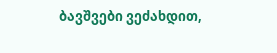ბავშვები ვეძახდით,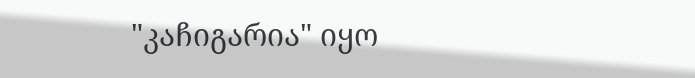"კაჩიგარია" იყო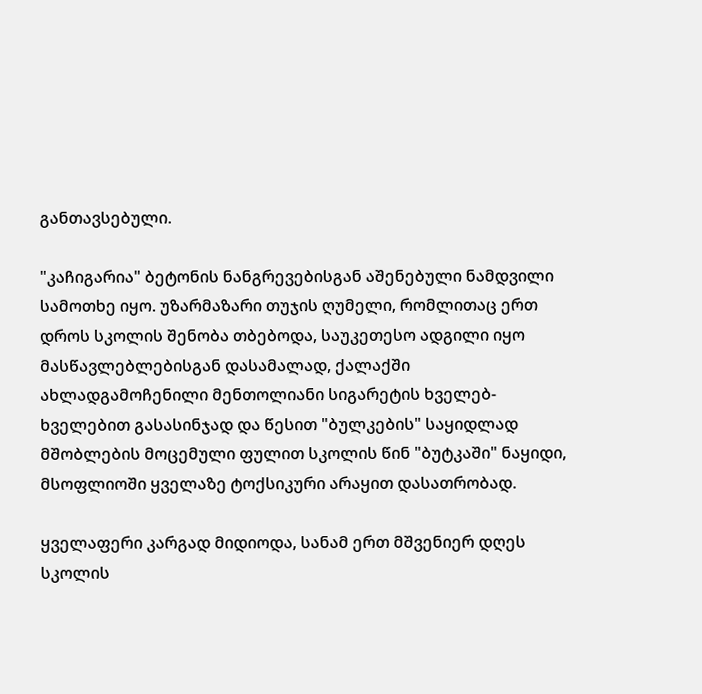განთავსებული.

"კაჩიგარია" ბეტონის ნანგრევებისგან აშენებული ნამდვილი სამოთხე იყო. უზარმაზარი თუჯის ღუმელი, რომლითაც ერთ დროს სკოლის შენობა თბებოდა, საუკეთესო ადგილი იყო მასწავლებლებისგან დასამალად, ქალაქში ახლადგამოჩენილი მენთოლიანი სიგარეტის ხველებ-ხველებით გასასინჯად და წესით "ბულკების" საყიდლად მშობლების მოცემული ფულით სკოლის წინ "ბუტკაში" ნაყიდი, მსოფლიოში ყველაზე ტოქსიკური არაყით დასათრობად.

ყველაფერი კარგად მიდიოდა, სანამ ერთ მშვენიერ დღეს სკოლის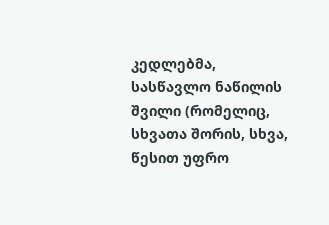კედლებმა, სასწავლო ნაწილის შვილი (რომელიც, სხვათა შორის, სხვა, წესით უფრო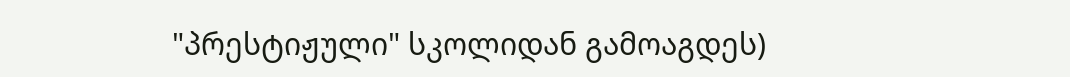"პრესტიჟული" სკოლიდან გამოაგდეს)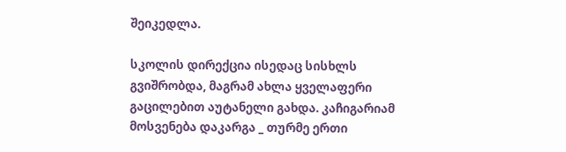შეიკედლა.

სკოლის დირექცია ისედაც სისხლს გვიშრობდა, მაგრამ ახლა ყველაფერი გაცილებით აუტანელი გახდა. კაჩიგარიამ მოსვენება დაკარგა _ თურმე ერთი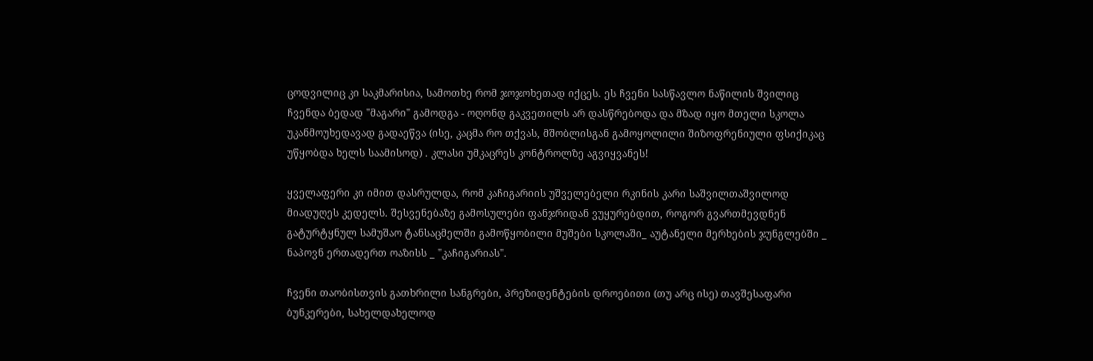ცოდვილიც კი საკმარისია, სამოთხე რომ ჯოჯოხეთად იქცეს. ეს ჩვენი სასწავლო ნაწილის შვილიც ჩვენდა ბედად "მაგარი" გამოდგა - ოღონდ გაკვეთილს არ დასწრებოდა და მზად იყო მთელი სკოლა უკანმოუხედავად გადაეწვა (ისე, კაცმა რო თქვას, მშობლისგან გამოყოლილი შიზოფრენიული ფსიქიკაც უწყობდა ხელს საამისოდ) . კლასი უმკაცრეს კონტროლზე აგვიყვანეს!

ყველაფერი კი იმით დასრულდა, რომ კაჩიგარიის უშველებელი რკინის კარი საშვილთაშვილოდ მიადუღეს კედელს. შესვენებაზე გამოსულები ფანჯრიდან ვუყურებდით, როგორ გვართმევდნენ გატურტყნულ სამუშაო ტანსაცმელში გამოწყობილი მუშები სკოლაში_ აუტანელი მერხების ჯუნგლებში _ ნაპოვნ ერთადერთ ოაზისს _ "კაჩიგარიას".

ჩვენი თაობისთვის გათხრილი სანგრები, პრეზიდენტების დროებითი (თუ არც ისე) თავშესაფარი ბუნკერები, სახელდახელოდ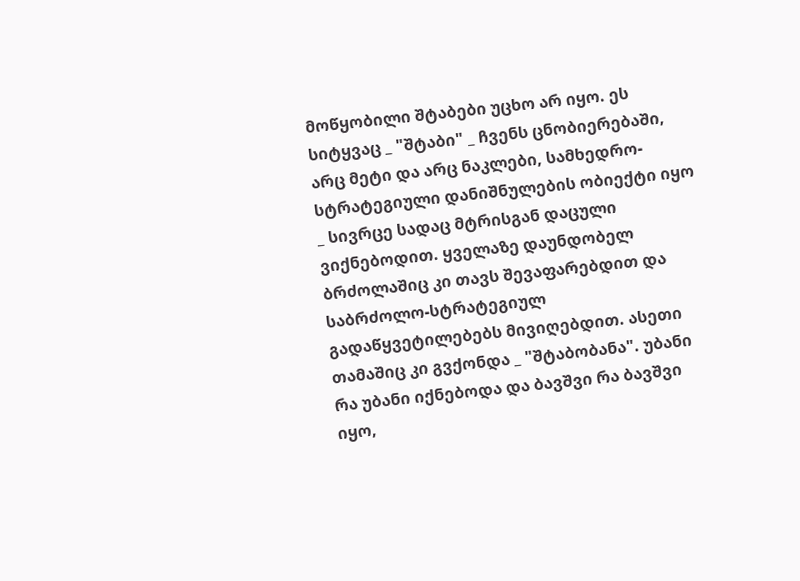მოწყობილი შტაბები უცხო არ იყო. ეს სიტყვაც _ "შტაბი" _ ჩვენს ცნობიერებაში, არც მეტი და არც ნაკლები, სამხედრო-სტრატეგიული დანიშნულების ობიექტი იყო _ სივრცე სადაც მტრისგან დაცული ვიქნებოდით. ყველაზე დაუნდობელ ბრძოლაშიც კი თავს შევაფარებდით და საბრძოლო-სტრატეგიულ გადაწყვეტილებებს მივიღებდით. ასეთი თამაშიც კი გვქონდა _ "შტაბობანა". უბანი რა უბანი იქნებოდა და ბავშვი რა ბავშვი იყო,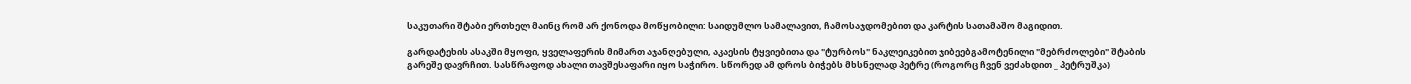საკუთარი შტაბი ერთხელ მაინც რომ არ ქონოდა მოწყობილი: საიდუმლო სამალავით, ჩამოსაჯდომებით და კარტის სათამაშო მაგიდით.

გარდატეხის ასაკში მყოფი, ყველაფერის მიმართ აჯანღებული, აკაესის ტყვიებითა და "ტურბოს" ნაკლეიკებით ჯიბეებგამოტენილი "მებრძოლები" შტაბის გარეშე დავრჩით. სასწრაფოდ ახალი თავშესაფარი იყო საჭირო. სწორედ ამ დროს ბიჭებს მხსნელად პეტრე (როგორც ჩვენ ვეძახდით _ პეტრუშკა)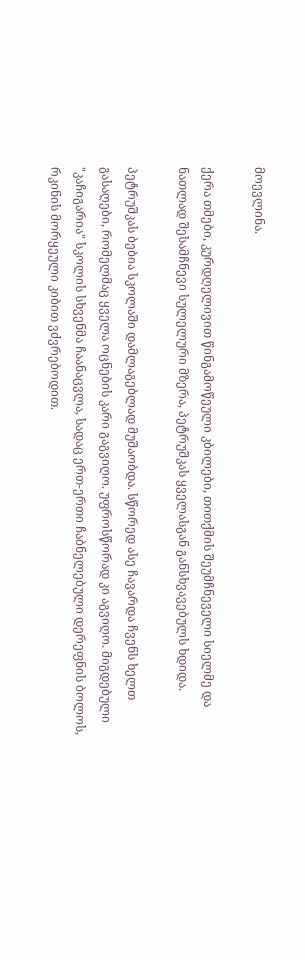მოევლინა.

ქერა თმები, კურდღელივით წინგამოწეული კბილები, თითქმის შეუმჩნეველი სიელმე და ნათლად შესამჩნევი სულელური მზერა, პეტრუშკას ყველასგან განსხვავებულს ხდიდა.

პეტრუშკას ბებია სკოლაში დამლაგებლად მუშაობდა. სწორედ ასე ჩავარდა ჩვენს ხელთ გასაღები, რომელმაც ყველა ოცნების კარი გაგვიღო. უფროსწორად კი აგვიღო. მიგდებული "კაჩიგარია" სკოლის სხვენმა ჩაანაცვლა, სადაც ერთ-ერთი ჩაბნელებული დერეფნის ბოლოს, რკინის მორყეული კიბით ვძვრებოდით.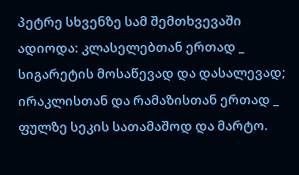პეტრე სხვენზე სამ შემთხვევაში ადიოდა: კლასელებთან ერთად _ სიგარეტის მოსაწევად და დასალევად; ირაკლისთან და რამაზისთან ერთად _ ფულზე სეკის სათამაშოდ და მარტო.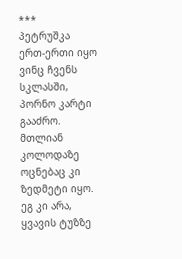***
პეტრუშკა ერთ-ერთი იყო ვინც ჩვენს სკლასში, პორნო კარტი გააძრო. მთლიან კოლოდაზე ოცნებაც კი ზედმეტი იყო. ეგ კი არა, ყვავის ტუზზე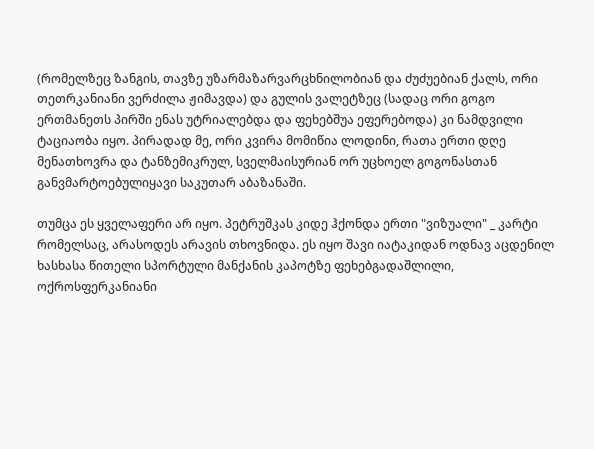(რომელზეც ზანგის, თავზე უზარმაზარვარცხნილობიან და ძუძუებიან ქალს, ორი თეთრკანიანი ვერძილა ჟიმავდა) და გულის ვალეტზეც (სადაც ორი გოგო ერთმანეთს პირში ენას უტრიალებდა და ფეხებშუა ეფერებოდა) კი ნამდვილი ტაციაობა იყო. პირადად მე, ორი კვირა მომიწია ლოდინი, რათა ერთი დღე მენათხოვრა და ტანზემიკრულ, სველმაისურიან ორ უცხოელ გოგონასთან განვმარტოებულიყავი საკუთარ აბაზანაში.

თუმცა ეს ყველაფერი არ იყო. პეტრუშკას კიდე ჰქონდა ერთი "ვიზუალი" _ კარტი რომელსაც, არასოდეს არავის თხოვნიდა. ეს იყო შავი იატაკიდან ოდნავ აცდენილ ხასხასა წითელი სპორტული მანქანის კაპოტზე ფეხებგადაშლილი, ოქროსფერკანიანი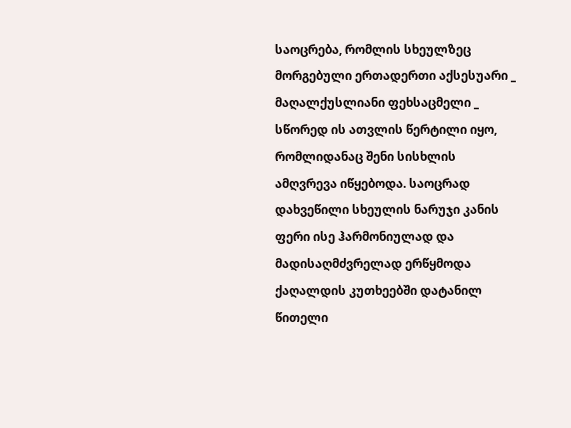საოცრება, რომლის სხეულზეც მორგებული ერთადერთი აქსესუარი _ მაღალქუსლიანი ფეხსაცმელი _ სწორედ ის ათვლის წერტილი იყო, რომლიდანაც შენი სისხლის ამღვრევა იწყებოდა. საოცრად დახვეწილი სხეულის ნარუჯი კანის ფერი ისე ჰარმონიულად და მადისაღმძვრელად ერწყმოდა ქაღალდის კუთხეებში დატანილ წითელი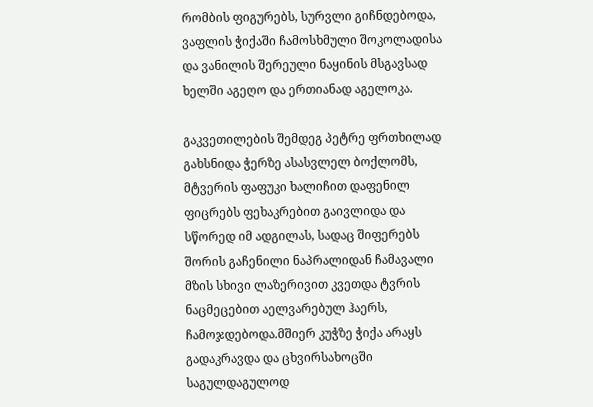რომბის ფიგურებს, სურვლი გიჩნდებოდა, ვაფლის ჭიქაში ჩამოსხმული შოკოლადისა და ვანილის შერეული ნაყინის მსგავსად ხელში აგეღო და ერთიანად აგელოკა.

გაკვეთილების შემდეგ პეტრე ფრთხილად გახსნიდა ჭერზე ასასვლელ ბოქლომს, მტვერის ფაფუკი ხალიჩით დაფენილ ფიცრებს ფეხაკრებით გაივლიდა და სწორედ იმ ადგილას, სადაც შიფერებს შორის გაჩენილი ნაპრალიდან ჩამავალი მზის სხივი ლაზერივით კვეთდა ტვრის ნაცმეცებით აელვარებულ ჰაერს, ჩამოჯდებოდა.მშიერ კუჭზე ჭიქა არაყს გადაკრავდა და ცხვირსახოცში საგულდაგულოდ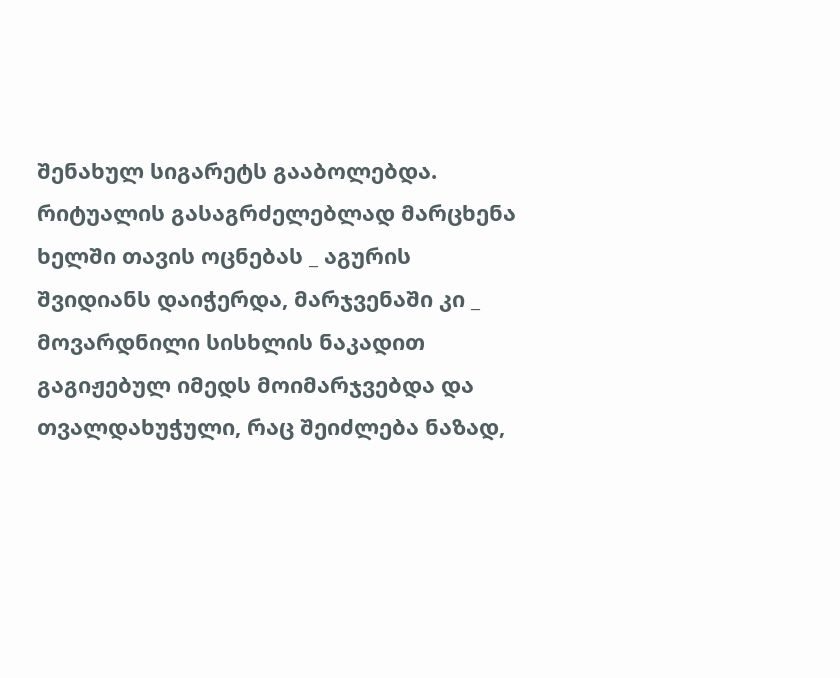შენახულ სიგარეტს გააბოლებდა. რიტუალის გასაგრძელებლად მარცხენა ხელში თავის ოცნებას _ აგურის შვიდიანს დაიჭერდა, მარჯვენაში კი _ მოვარდნილი სისხლის ნაკადით გაგიჟებულ იმედს მოიმარჯვებდა და თვალდახუჭული, რაც შეიძლება ნაზად,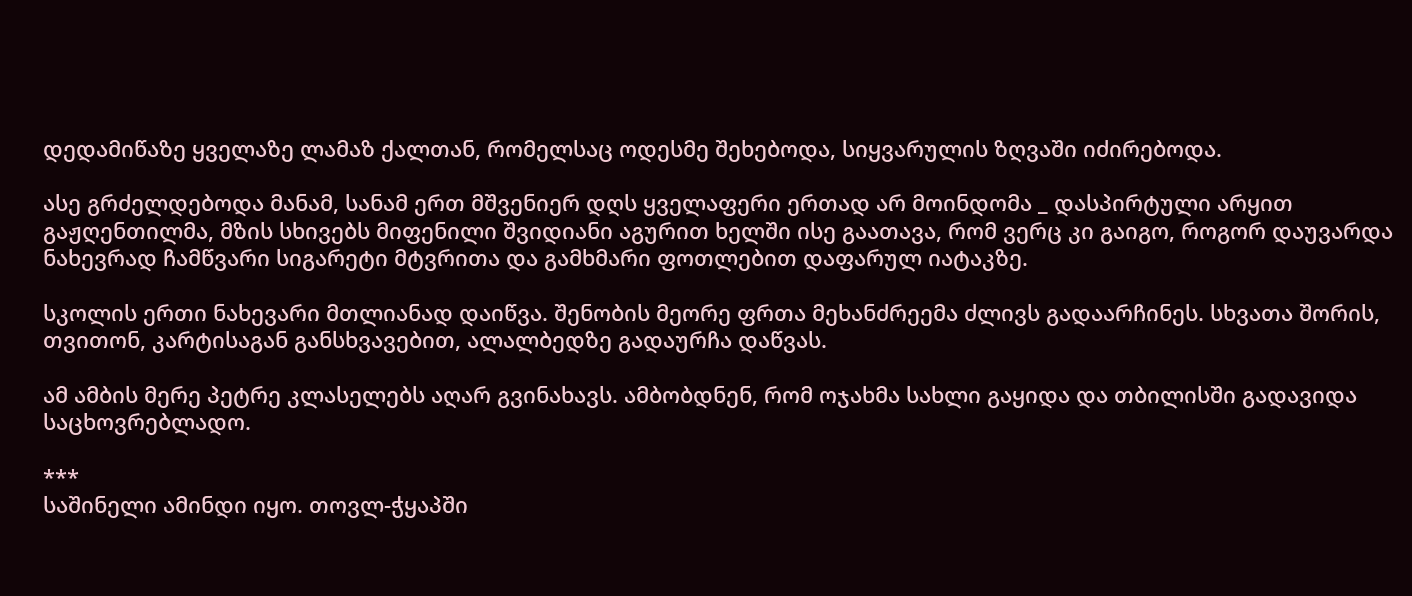დედამიწაზე ყველაზე ლამაზ ქალთან, რომელსაც ოდესმე შეხებოდა, სიყვარულის ზღვაში იძირებოდა.

ასე გრძელდებოდა მანამ, სანამ ერთ მშვენიერ დღს ყველაფერი ერთად არ მოინდომა _ დასპირტული არყით გაჟღენთილმა, მზის სხივებს მიფენილი შვიდიანი აგურით ხელში ისე გაათავა, რომ ვერც კი გაიგო, როგორ დაუვარდა ნახევრად ჩამწვარი სიგარეტი მტვრითა და გამხმარი ფოთლებით დაფარულ იატაკზე.

სკოლის ერთი ნახევარი მთლიანად დაიწვა. შენობის მეორე ფრთა მეხანძრეემა ძლივს გადაარჩინეს. სხვათა შორის, თვითონ, კარტისაგან განსხვავებით, ალალბედზე გადაურჩა დაწვას.

ამ ამბის მერე პეტრე კლასელებს აღარ გვინახავს. ამბობდნენ, რომ ოჯახმა სახლი გაყიდა და თბილისში გადავიდა საცხოვრებლადო.

***
საშინელი ამინდი იყო. თოვლ-ჭყაპში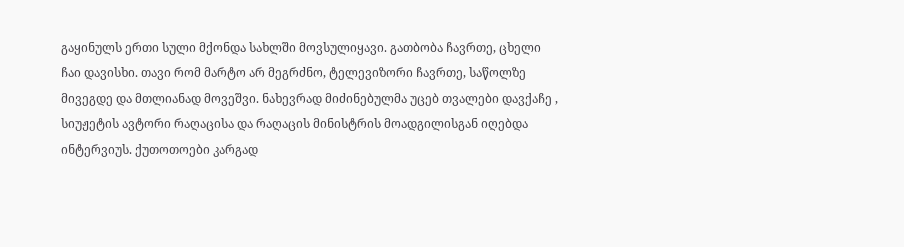გაყინულს ერთი სული მქონდა სახლში მოვსულიყავი. გათბობა ჩავრთე, ცხელი ჩაი დავისხი. თავი რომ მარტო არ მეგრძნო, ტელევიზორი ჩავრთე, საწოლზე მივეგდე და მთლიანად მოვეშვი. ნახევრად მიძინებულმა უცებ თვალები დავქაჩე , სიუჟეტის ავტორი რაღაცისა და რაღაცის მინისტრის მოადგილისგან იღებდა ინტერვიუს. ქუთოთოები კარგად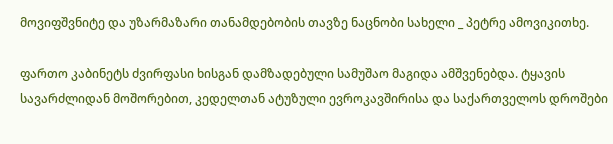მოვიფშვნიტე და უზარმაზარი თანამდებობის თავზე ნაცნობი სახელი _ პეტრე ამოვიკითხე.

ფართო კაბინეტს ძვირფასი ხისგან დამზადებული სამუშაო მაგიდა ამშვენებდა. ტყავის სავარძლიდან მოშორებით, კედელთან ატუზული ევროკავშირისა და საქართველოს დროშები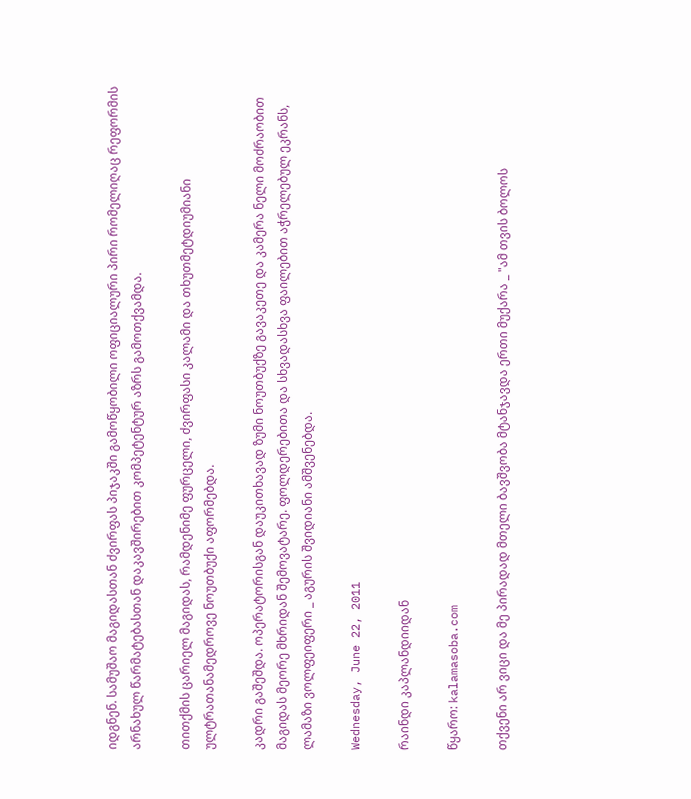იდგნენ. სამუშაო მაგიდასთან ძვირფას პიჯაკში გამოწყობილი ოფიციალური პირი რომელიღაც რეფორმის არნახულ წარმატებასთან დაკავშირებით კომპეტენტურ აზრს გამოთქვამდა.

თითქმის ცარიელ მაგიდას, რამდენიმე ფურცელი, ძვირფასი კალამი და თხუთმეტდიუმიანი ულტრათანამედროვე ნოუთბუქი აფორმებდა.

კადრი გაშეშდა. ოპერატორისგან დაუკითხავად ზუმი ნოუთბუქზე გავაკეთე და კამერა ნელი მოძრაობით მაგიდას მეორე მხრიდან შემოვატარე. ფოლდერებითა და სხვადასხვა ფაილებით აჭრელებულ ეკრანს, ლამაზი ვოლფეიფერი _ აგურის შვიდიანი ამშვენებდა.

Wednesday, June 22, 2011

რაინდი კაპლანდიიდან

წყარო: kalamasoba.com

თქვენი არ ვიცი და მე პირადად მთელი ბავშვობა მტანჯავდა ერთი მუქარა _ "ამ თვის ბოლოს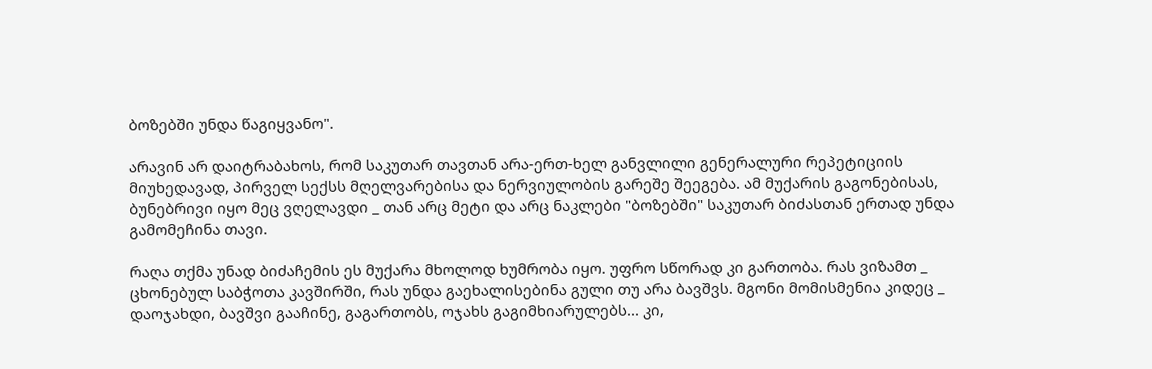ბოზებში უნდა წაგიყვანო".

არავინ არ დაიტრაბახოს, რომ საკუთარ თავთან არა-ერთ-ხელ განვლილი გენერალური რეპეტიციის მიუხედავად, პირველ სექსს მღელვარებისა და ნერვიულობის გარეშე შეეგება. ამ მუქარის გაგონებისას, ბუნებრივი იყო მეც ვღელავდი _ თან არც მეტი და არც ნაკლები "ბოზებში" საკუთარ ბიძასთან ერთად უნდა გამომეჩინა თავი.

რაღა თქმა უნად ბიძაჩემის ეს მუქარა მხოლოდ ხუმრობა იყო. უფრო სწორად კი გართობა. რას ვიზამთ _ ცხონებულ საბჭოთა კავშირში, რას უნდა გაეხალისებინა გული თუ არა ბავშვს. მგონი მომისმენია კიდეც _ დაოჯახდი, ბავშვი გააჩინე, გაგართობს, ოჯახს გაგიმხიარულებს... კი,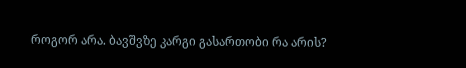როგორ არა. ბავშვზე კარგი გასართობი რა არის?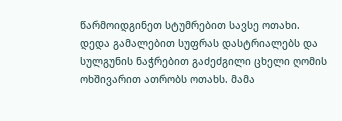წარმოიდგინეთ სტუმრებით სავსე ოთახი. დედა გამალებით სუფრას დასტრიალებს და სულგუნის ნაჭრებით გაძეძგილი ცხელი ღომის ოხშივარით ათრობს ოთახს. მამა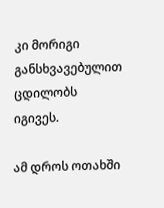კი მორიგი განსხვავებულით ცდილობს იგივეს.

ამ დროს ოთახში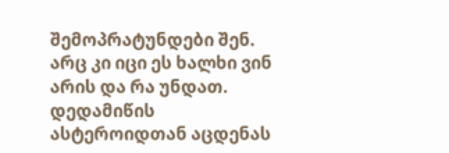შემოპრატუნდები შენ. არც კი იცი ეს ხალხი ვინ არის და რა უნდათ. დედამიწის ასტეროიდთან აცდენას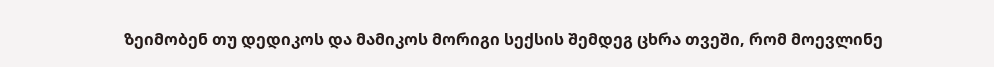ზეიმობენ თუ დედიკოს და მამიკოს მორიგი სექსის შემდეგ ცხრა თვეში, რომ მოევლინე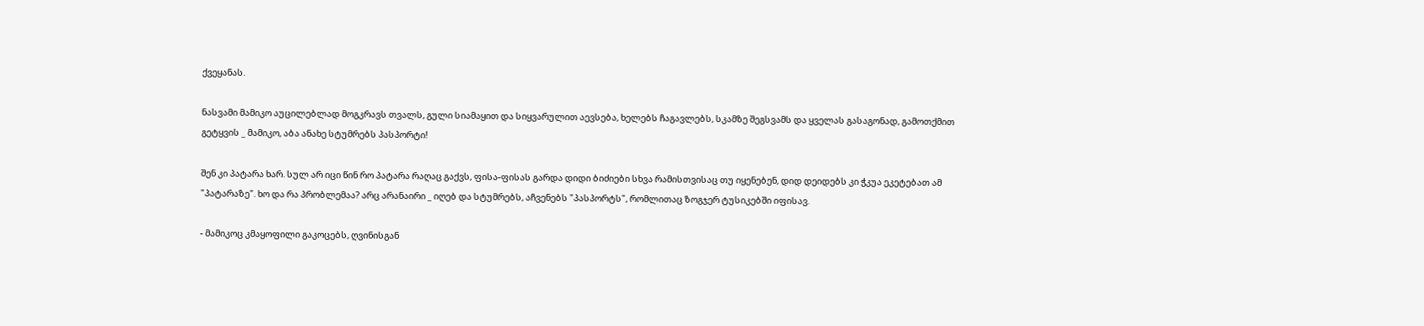ქვეყანას.

ნასვამი მამიკო აუცილებლად მოგკრავს თვალს, გული სიამაყით და სიყვარულით აევსება, ხელებს ჩაგავლებს, სკამზე შეგსვამს და ყველას გასაგონად, გამოთქმით გეტყვის _ მამიკო, აბა ანახე სტუმრებს პასპორტი!

შენ კი პატარა ხარ. სულ არ იცი წინ რო პატარა რაღაც გაქვს, ფისა-ფისას გარდა დიდი ბიძიები სხვა რამისთვისაც თუ იყენებენ, დიდ დეიდებს კი ჭკუა ეკეტებათ ამ "პატარაზე". ხო და რა პრობლემაა? არც არანაირი _ იღებ და სტუმრებს, აჩვენებს "პასპორტს", რომლითაც ზოგჯერ ტუსიკებში იფისავ.

- მამიკოც კმაყოფილი გაკოცებს, ღვინისგან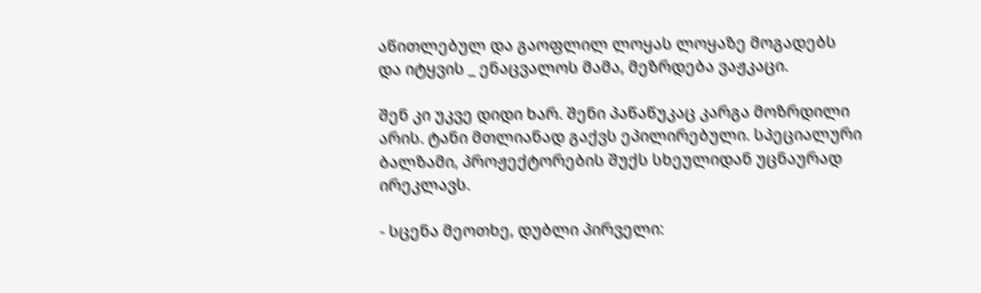აწითლებულ და გაოფლილ ლოყას ლოყაზე მოგადებს და იტყვის _ ენაცვალოს მამა, მეზრდება ვაჟკაცი.

შენ კი უკვე დიდი ხარ. შენი პაწაწუკაც კარგა მოზრდილი არის. ტანი მთლიანად გაქვს ეპილირებული. სპეციალური ბალზამი, პროჟექტორების შუქს სხეულიდან უცნაურად ირეკლავს.

- სცენა მეოთხე, დუბლი პირველი: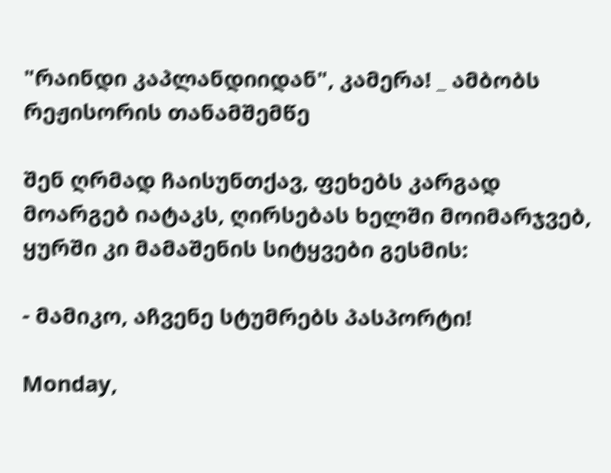"რაინდი კაპლანდიიდან", კამერა! _ ამბობს რეჟისორის თანამშემწე

შენ ღრმად ჩაისუნთქავ, ფეხებს კარგად მოარგებ იატაკს, ღირსებას ხელში მოიმარჯვებ, ყურში კი მამაშენის სიტყვები გესმის:

- მამიკო, აჩვენე სტუმრებს პასპორტი!

Monday,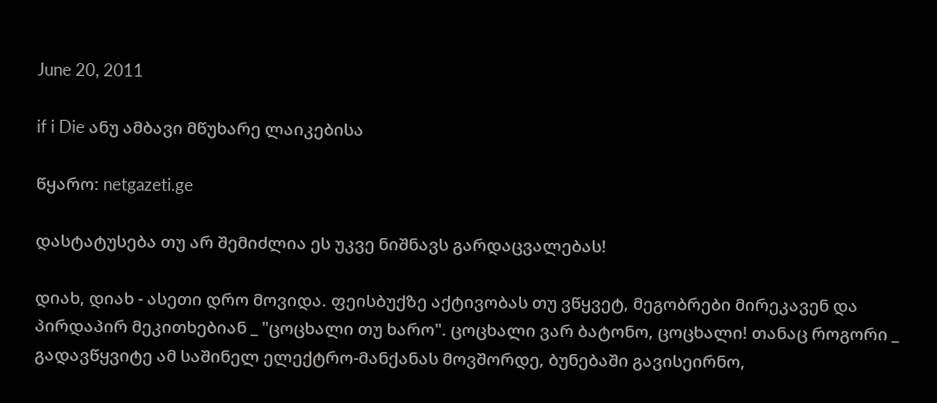June 20, 2011

if i Die ანუ ამბავი მწუხარე ლაიკებისა

წყარო: netgazeti.ge

დასტატუსება თუ არ შემიძლია ეს უკვე ნიშნავს გარდაცვალებას!

დიახ, დიახ - ასეთი დრო მოვიდა. ფეისბუქზე აქტივობას თუ ვწყვეტ, მეგობრები მირეკავენ და პირდაპირ მეკითხებიან _ "ცოცხალი თუ ხარო". ცოცხალი ვარ ბატონო, ცოცხალი! თანაც როგორი _ გადავწყვიტე ამ საშინელ ელექტრო-მანქანას მოვშორდე, ბუნებაში გავისეირნო,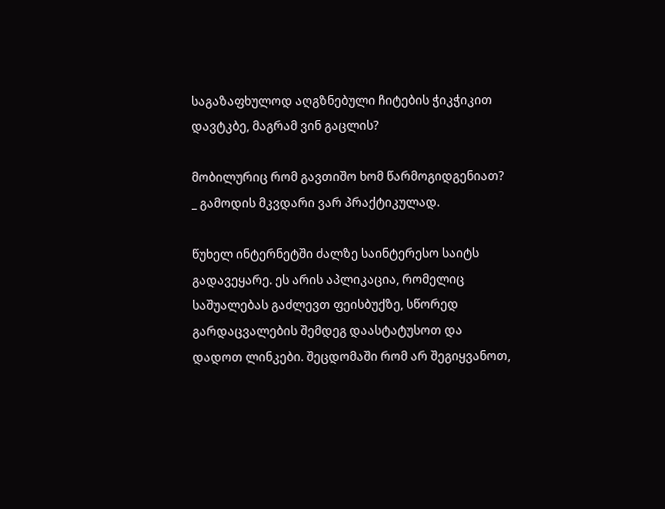საგაზაფხულოდ აღგზნებული ჩიტების ჭიკჭიკით დავტკბე, მაგრამ ვინ გაცლის?

მობილურიც რომ გავთიშო ხომ წარმოგიდგენიათ? _ გამოდის მკვდარი ვარ პრაქტიკულად.

წუხელ ინტერნეტში ძალზე საინტერესო საიტს გადავეყარე. ეს არის აპლიკაცია, რომელიც საშუალებას გაძლევთ ფეისბუქზე, სწორედ გარდაცვალების შემდეგ დაასტატუსოთ და დადოთ ლინკები. შეცდომაში რომ არ შეგიყვანოთ,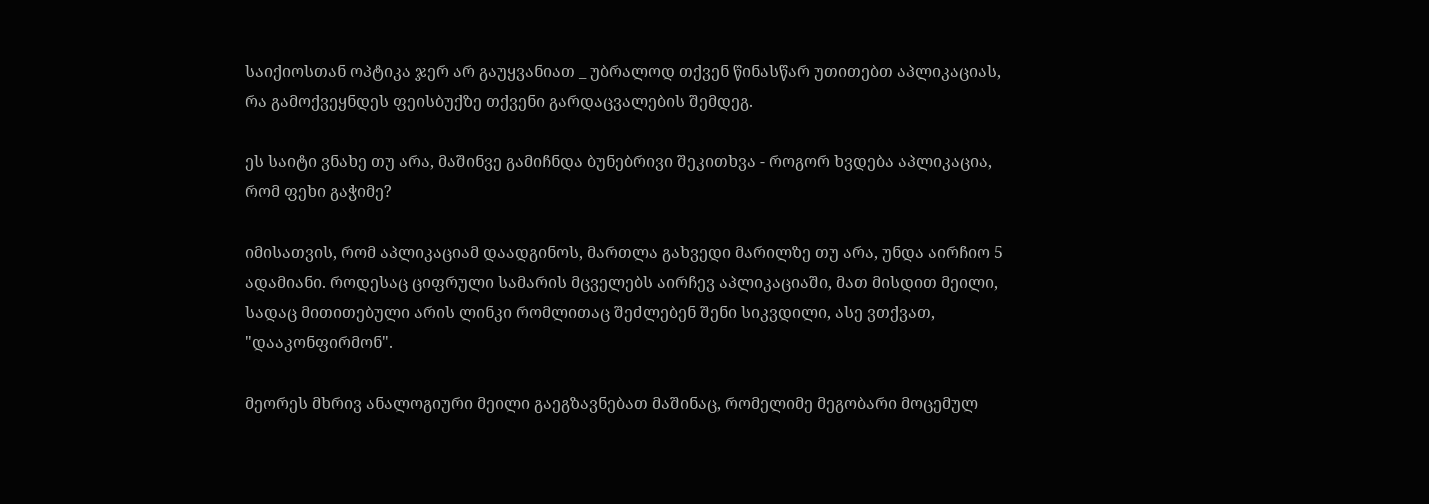საიქიოსთან ოპტიკა ჯერ არ გაუყვანიათ _ უბრალოდ თქვენ წინასწარ უთითებთ აპლიკაციას, რა გამოქვეყნდეს ფეისბუქზე თქვენი გარდაცვალების შემდეგ.

ეს საიტი ვნახე თუ არა, მაშინვე გამიჩნდა ბუნებრივი შეკითხვა - როგორ ხვდება აპლიკაცია, რომ ფეხი გაჭიმე?

იმისათვის, რომ აპლიკაციამ დაადგინოს, მართლა გახვედი მარილზე თუ არა, უნდა აირჩიო 5 ადამიანი. როდესაც ციფრული სამარის მცველებს აირჩევ აპლიკაციაში, მათ მისდით მეილი, სადაც მითითებული არის ლინკი რომლითაც შეძლებენ შენი სიკვდილი, ასე ვთქვათ, "დააკონფირმონ".

მეორეს მხრივ ანალოგიური მეილი გაეგზავნებათ მაშინაც, რომელიმე მეგობარი მოცემულ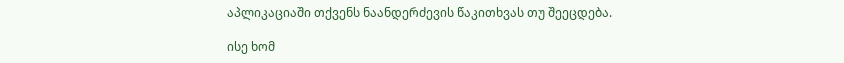აპლიკაციაში თქვენს ნაანდერძევის წაკითხვას თუ შეეცდება.

ისე ხომ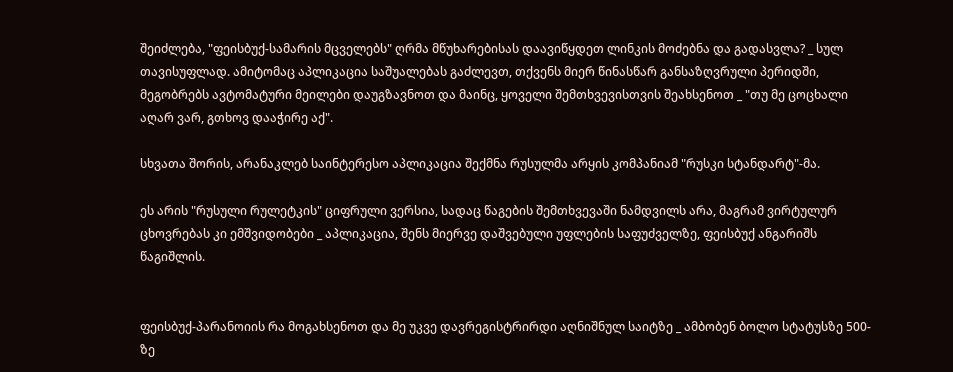შეიძლება, "ფეისბუქ-სამარის მცველებს" ღრმა მწუხარებისას დაავიწყდეთ ლინკის მოძებნა და გადასვლა? _ სულ თავისუფლად. ამიტომაც აპლიკაცია საშუალებას გაძლევთ, თქვენს მიერ წინასწარ განსაზღვრული პერიდში, მეგობრებს ავტომატური მეილები დაუგზავნოთ და მაინც, ყოველი შემთხვევისთვის შეახსენოთ _ "თუ მე ცოცხალი აღარ ვარ, გთხოვ დააჭირე აქ".

სხვათა შორის, არანაკლებ საინტერესო აპლიკაცია შექმნა რუსულმა არყის კომპანიამ "რუსკი სტანდარტ"-მა.

ეს არის "რუსული რულეტკის" ციფრული ვერსია, სადაც წაგების შემთხვევაში ნამდვილს არა, მაგრამ ვირტულურ ცხოვრებას კი ემშვიდობები _ აპლიკაცია, შენს მიერვე დაშვებული უფლების საფუძველზე, ფეისბუქ ანგარიშს წაგიშლის.


ფეისბუქ-პარანოიის რა მოგახსენოთ და მე უკვე დავრეგისტრირდი აღნიშნულ საიტზე _ ამბობენ ბოლო სტატუსზე 500-ზე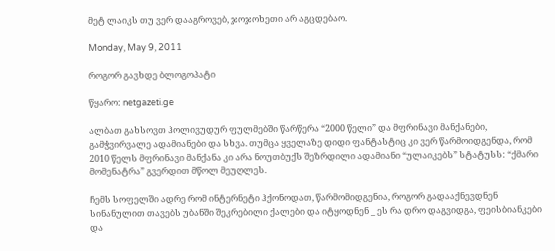მეტ ლაიკს თუ ვერ დააგროვებ, ჯოჯოხეთი არ აგცდებაო.

Monday, May 9, 2011

როგორ გავხდე ბლოგოპატი

წყარო: netgazeti.ge

ალბათ გახსოვთ ჰოლივუდურ ფულმებში წარწერა “2000 წელი” და მფრინავი მანქანები, გამჭვირვალე ადამიანები და სხვა. თუმცა ყველაზე დიდი ფანტასტიც კი ვერ წარმოიდგენდა, რომ 2010 წელს მფრინავი მანქანა კი არა ნოუთბუქს შეზრდილი ადამიანი “ულაიკებს” სტატუსს: “ქმარი მომენატრა” გვერდით მწოლ მეუღლეს.

ჩემს სოფელში ადრე რომ ინტერნეტი ჰქონოდათ, წარმომიდგენია, როგორ გადააქნევდნენ სინანულით თავებს უბანში შეკრებილი ქალები და იტყოდნენ _ ეს რა დრო დაგვიდგა, ფეისბიანკები და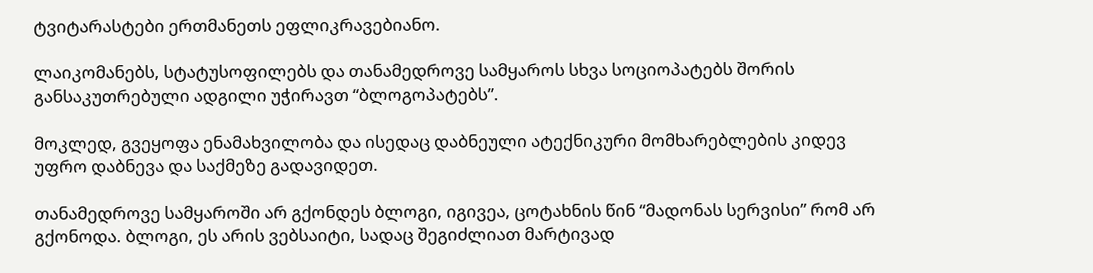ტვიტარასტები ერთმანეთს ეფლიკრავებიანო.

ლაიკომანებს, სტატუსოფილებს და თანამედროვე სამყაროს სხვა სოციოპატებს შორის განსაკუთრებული ადგილი უჭირავთ “ბლოგოპატებს”.

მოკლედ, გვეყოფა ენამახვილობა და ისედაც დაბნეული ატექნიკური მომხარებლების კიდევ უფრო დაბნევა და საქმეზე გადავიდეთ.

თანამედროვე სამყაროში არ გქონდეს ბლოგი, იგივეა, ცოტახნის წინ “მადონას სერვისი” რომ არ გქონოდა. ბლოგი, ეს არის ვებსაიტი, სადაც შეგიძლიათ მარტივად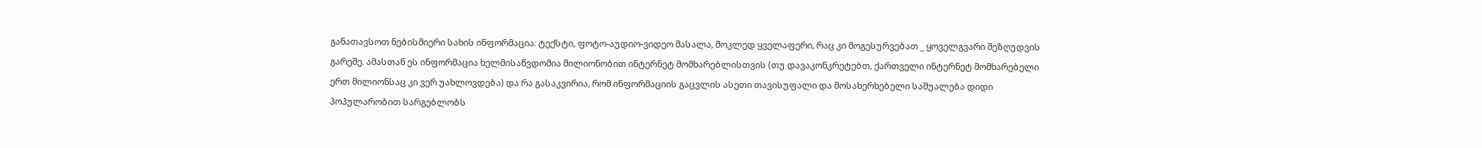განათავსოთ ნებისმიერი სახის ინფორმაცია: ტექსტი, ფოტო-აუდიო-ვიდეო მასალა, მოკლედ ყველაფერი, რაც კი მოგესურვებათ _ ყოველგვარი შეზღუდვის გარეშე. ამასთან ეს ინფორმაცია ხელმისაწვდომია მილიონობით ინტერნეტ მომხარებლისთვის (თუ დავაკონკრეტებთ, ქართველი ინტერნეტ მომხარებელი ერთ მილიონსაც კი ვერ უახლოვდება) და რა გასაკვირია, რომ ინფორმაციის გაცვლის ასეთი თავისუფალი და მოსახერხებელი საშუალება დიდი პოპულარობით სარგებლობს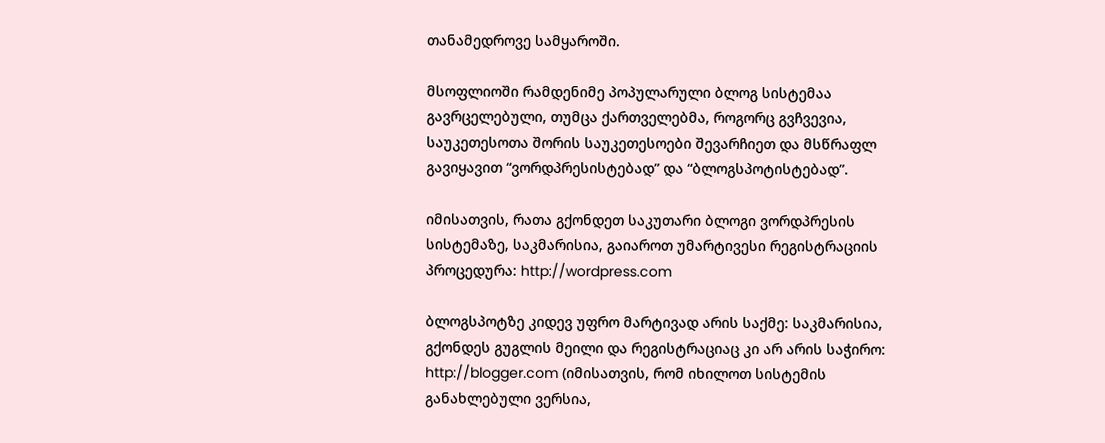თანამედროვე სამყაროში.

მსოფლიოში რამდენიმე პოპულარული ბლოგ სისტემაა გავრცელებული, თუმცა ქართველებმა, როგორც გვჩვევია, საუკეთესოთა შორის საუკეთესოები შევარჩიეთ და მსწრაფლ გავიყავით “ვორდპრესისტებად” და “ბლოგსპოტისტებად”.

იმისათვის, რათა გქონდეთ საკუთარი ბლოგი ვორდპრესის სისტემაზე, საკმარისია, გაიაროთ უმარტივესი რეგისტრაციის პროცედურა: http://wordpress.com

ბლოგსპოტზე კიდევ უფრო მარტივად არის საქმე: საკმარისია, გქონდეს გუგლის მეილი და რეგისტრაციაც კი არ არის საჭირო: http://blogger.com (იმისათვის, რომ იხილოთ სისტემის განახლებული ვერსია,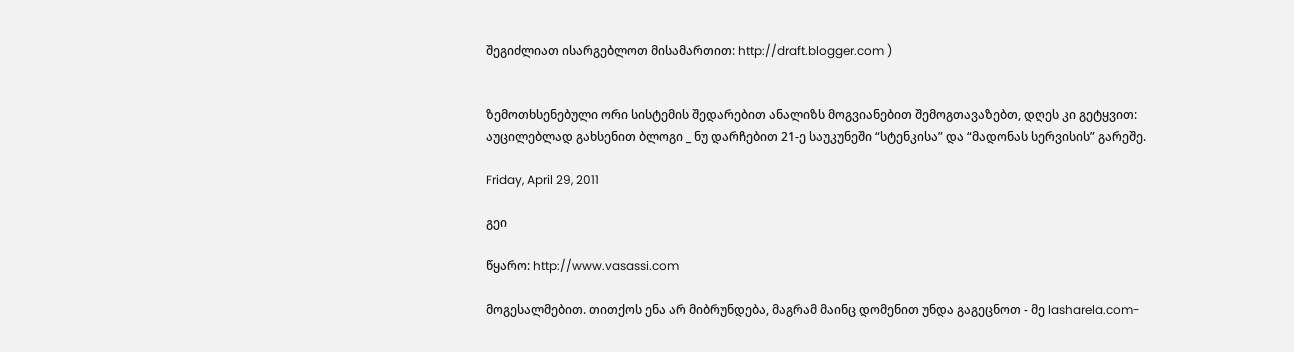შეგიძლიათ ისარგებლოთ მისამართით: http://draft.blogger.com )


ზემოთხსენებული ორი სისტემის შედარებით ანალიზს მოგვიანებით შემოგთავაზებთ, დღეს კი გეტყვით: აუცილებლად გახსენით ბლოგი _ ნუ დარჩებით 21-ე საუკუნეში “სტენკისა” და “მადონას სერვისის” გარეშე.

Friday, April 29, 2011

გეი

წყარო: http://www.vasassi.com

მოგესალმებით. თითქოს ენა არ მიბრუნდება, მაგრამ მაინც დომენით უნდა გაგეცნოთ - მე lasharela.com-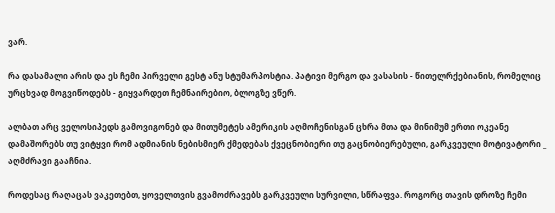ვარ.

რა დასამალი არის და ეს ჩემი პირველი გესტ ანუ სტუმარპოსტია. პატივი მერგო და ვასასის - წითელრქებიანის, რომელიც ურცხვად მოგვიწოდებს - გიყვარდეთ ჩემნაირებიო, ბლოგზე ვწერ.

ალბათ არც ველოსიპედს გამოვიგონებ და მითუმეტეს ამერიკის აღმოჩენისგან ცხრა მთა და მინიმუმ ერთი ოკეანე დამაშორებს თუ ვიტყვი რომ ადმიანის ნებისმიერ ქმედებას ქვეცნობიერი თუ გაცნობიერებული, გარკვეული მოტივატორი _ აღმძრავი გააჩნია.

როდესაც რაღაცას ვაკეთებთ, ყოველთვის გვამოძრავებს გარკვეული სურვილი, სწრაფვა. როგორც თავის დროზე ჩემი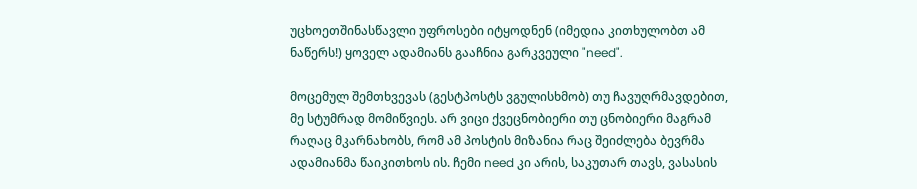უცხოეთშინასწავლი უფროსები იტყოდნენ (იმედია კითხულობთ ამ ნაწერს!) ყოველ ადამიანს გააჩნია გარკვეული "need".

მოცემულ შემთხვევას (გესტპოსტს ვგულისხმობ) თუ ჩავუღრმავდებით, მე სტუმრად მომიწვიეს. არ ვიცი ქვეცნობიერი თუ ცნობიერი მაგრამ რაღაც მკარნახობს, რომ ამ პოსტის მიზანია რაც შეიძლება ბევრმა ადამიანმა წაიკითხოს ის. ჩემი need კი არის, საკუთარ თავს, ვასასის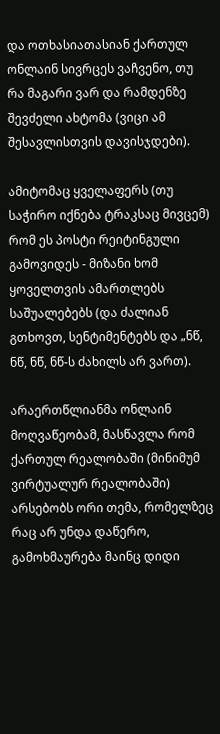და ოთხასიათასიან ქართულ ონლაინ სივრცეს ვაჩვენო, თუ რა მაგარი ვარ და რამდენზე შევძელი ახტომა (ვიცი ამ შესავლისთვის დავისჯდები).

ამიტომაც ყველაფერს (თუ საჭირო იქნება ტრაკსაც მივცემ) რომ ეს პოსტი რეიტინგული გამოვიდეს - მიზანი ხომ ყოველთვის ამართლებს საშუალებებს (და ძალიან გთხოვთ, სენტიმენტებს და „ნწ, ნწ, ნწ, ნწ-ს ძახილს არ ვართ).

არაერთწლიანმა ონლაინ მოღვაწეობამ, მასწავლა რომ ქართულ რეალობაში (მინიმუმ ვირტუალურ რეალობაში) არსებობს ორი თემა, რომელზეც რაც არ უნდა დაწერო, გამოხმაურება მაინც დიდი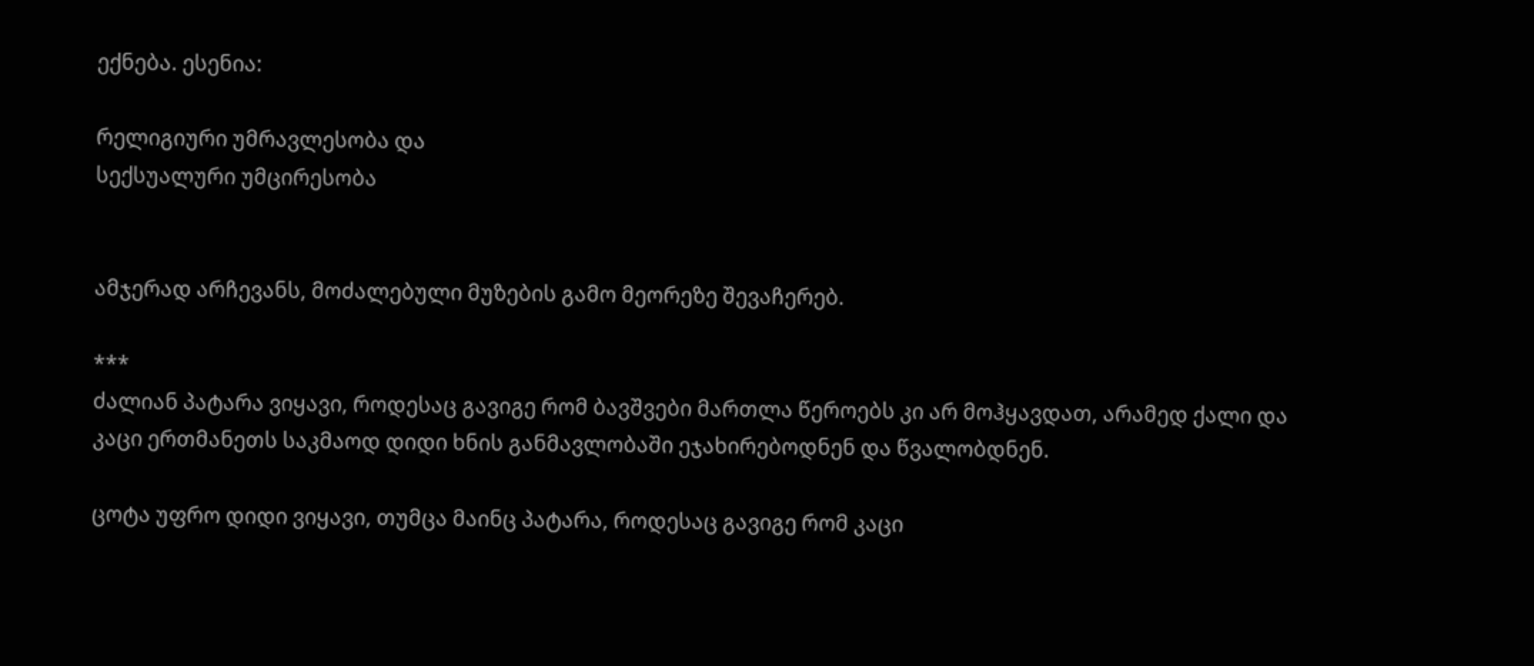ექნება. ესენია:

რელიგიური უმრავლესობა და
სექსუალური უმცირესობა


ამჯერად არჩევანს, მოძალებული მუზების გამო მეორეზე შევაჩერებ.

***
ძალიან პატარა ვიყავი, როდესაც გავიგე რომ ბავშვები მართლა წეროებს კი არ მოჰყავდათ, არამედ ქალი და კაცი ერთმანეთს საკმაოდ დიდი ხნის განმავლობაში ეჯახირებოდნენ და წვალობდნენ.

ცოტა უფრო დიდი ვიყავი, თუმცა მაინც პატარა, როდესაც გავიგე რომ კაცი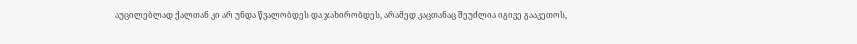აუცილებლად ქალთან კი არ უნდა წვალობდეს და ჯახირობდეს, არამედ კაცთანაც შეუძლია იგივე გააკეთოს,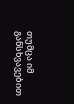თუმცა იმ განსხვავებით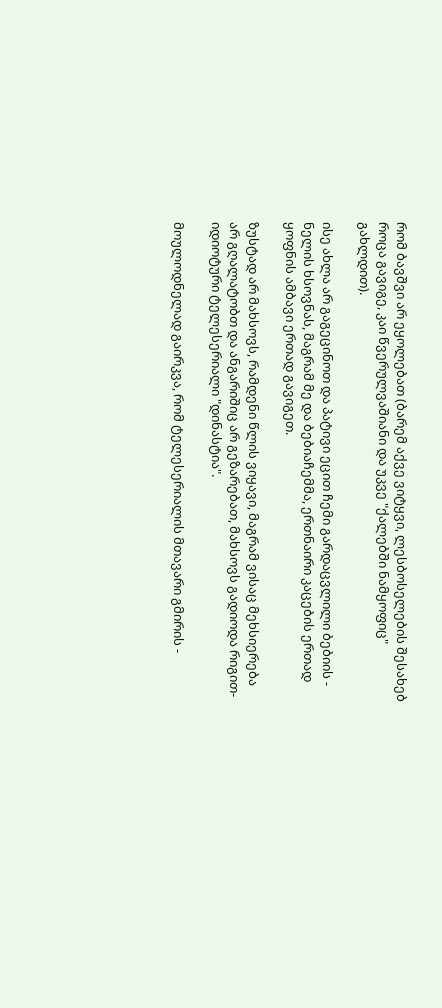რომ ბავშვი არ ეყოლებათ (ბარემ აქვე ვიტყვი, ლესბოსელების შესახებ როცა გავიგე, კაი წვერულვაშიანი და უკვე "ქალებში ნამყოფიც" გახლდით).

ისე ახლა არ გაგეცინოთ და პატივი ეცით ჩემი გარდაცვლილი ბებიის - ნელის ხსოვნას, მაგრამ მე და ბებიაჩემმა, ერთნაირი კაცების ერთად ყოფნის ამბავი ერთად გავიგეთ.

ზუსტად არ მახსოვს, რამდენი წლის ვიყავი, მაგრამ ვისაც მეხსიერება არ გღალატობთ და ანგარიშიც არ გეზარებათ, მახსოვს გადიოდა რიგით-იდიოტური ტელესერიალი "დინასტია".

მოულოდნელად გაირკვა, რომ ტელესერიალის მთავარი გმირის -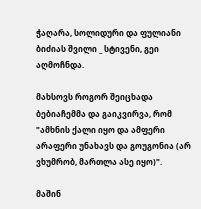ჭაღარა, სოლიდური და ფულიანი ბიძიას შვილი _ სტივენი, გეი აღმოჩნდა.

მახსოვს როგორ შეიცხადა ბებიაჩემმა და გაიკვირვა, რომ "ამხნის ქალი იყო და ამფერი არაფერი უნახავს და გოუგონია (არ ვხუმრობ, მართლა ასე იყო)".

მაშინ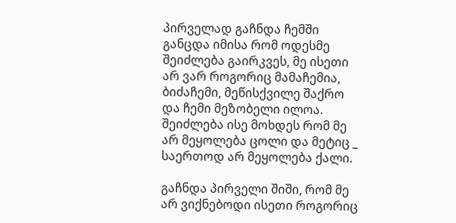პირველად გაჩნდა ჩემში განცდა იმისა რომ ოდესმე შეიძლება გაირკვეს, მე ისეთი არ ვარ როგორიც მამაჩემია, ბიძაჩემი, მეწისქვილე შაქრო და ჩემი მეზობელი ილოა. შეიძლება ისე მოხდეს რომ მე არ მეყოლება ცოლი და მეტიც _ საერთოდ არ მეყოლება ქალი.

გაჩნდა პირველი შიში, რომ მე არ ვიქნებოდი ისეთი როგორიც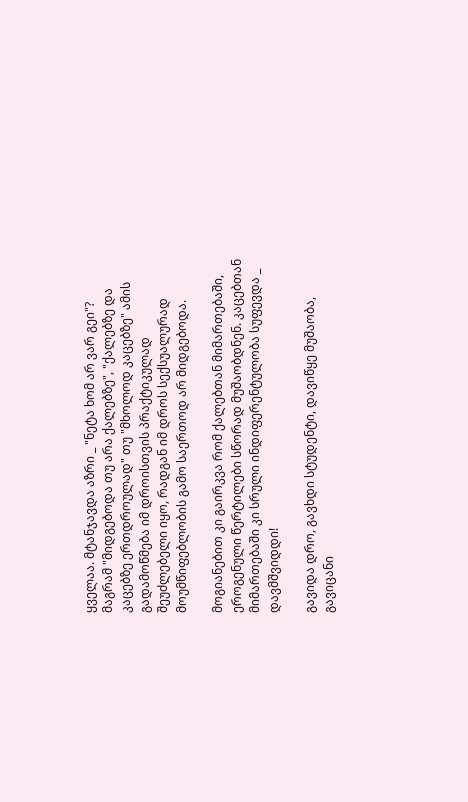ყველაა. მტანჯავდა აზრი _ "ნეტა ხომ არ ვარ გეი"? მაგრამ "მიდგებოდა თუ არა ქალებზე", "ქალებზე და კაცებზე ერთდროულად" თუ "მხოლოდ კაცებზე" ამის გადამოწმება იმ დროისთვის პრაქტიკულად შეუძლებელი იყო, რადგან იმ დროს სექსუალურად მოუმწიფებლობის გამო საერთოდ არ მიდგებოდა.

მოგიანებით კი გაირკვა რომ ქალებთან მიმართებაში, ეროგენული წერტილები სწორად მუშაობდნენ. კაცებთან მიმართებაში კი სრული ინდიფერენტულობა სუფევდა _ დავმშვიდდი!

გავიდა დრო, გავხდი სტუდენტი, დავიწყე მუშაობა, გავიცანი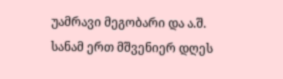უამრავი მეგობარი და ა.შ. სანამ ერთ მშვენიერ დღეს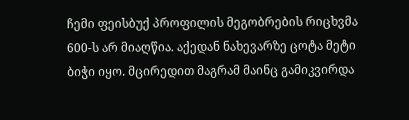ჩემი ფეისბუქ პროფილის მეგობრების რიცხვმა 600-ს არ მიაღწია. აქედან ნახევარზე ცოტა მეტი ბიჭი იყო. მცირედით მაგრამ მაინც გამიკვირდა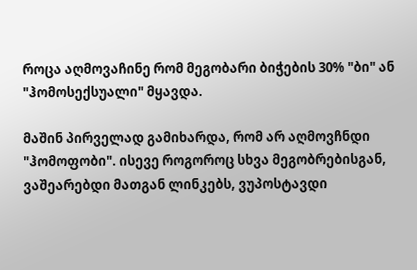როცა აღმოვაჩინე რომ მეგობარი ბიჭების 30% "ბი" ან "ჰომოსექსუალი" მყავდა.

მაშინ პირველად გამიხარდა, რომ არ აღმოვჩნდი "ჰომოფობი". ისევე როგოროც სხვა მეგობრებისგან, ვაშეარებდი მათგან ლინკებს, ვუპოსტავდი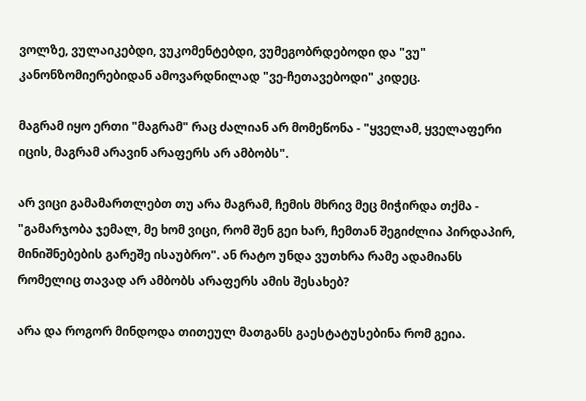ვოლზე, ვულაიკებდი, ვუკომენტებდი, ვუმეგობრდებოდი და "ვუ" კანონზომიერებიდან ამოვარდნილად "ვე-ჩეთავებოდი" კიდეც.

მაგრამ იყო ერთი "მაგრამ" რაც ძალიან არ მომეწონა - "ყველამ, ყველაფერი იცის, მაგრამ არავინ არაფერს არ ამბობს".

არ ვიცი გამამართლებთ თუ არა მაგრამ, ჩემის მხრივ მეც მიჭირდა თქმა - "გამარჯობა ჯემალ, მე ხომ ვიცი, რომ შენ გეი ხარ, ჩემთან შეგიძლია პირდაპირ, მინიშნებების გარეშე ისაუბრო". ან რატო უნდა ვუთხრა რამე ადამიანს რომელიც თავად არ ამბობს არაფერს ამის შესახებ?

არა და როგორ მინდოდა თითეულ მათგანს გაესტატუსებინა რომ გეია.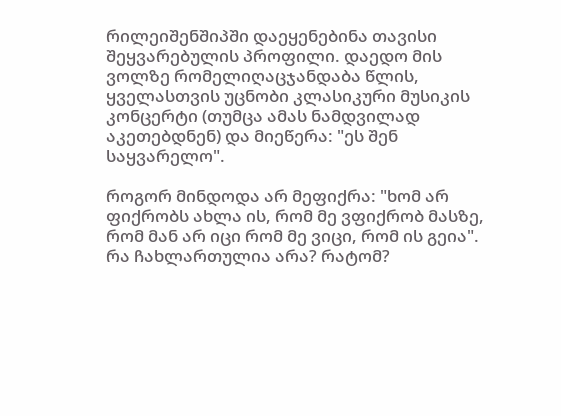რილეიშენშიპში დაეყენებინა თავისი შეყვარებულის პროფილი. დაედო მის ვოლზე რომელიღაცჯანდაბა წლის, ყველასთვის უცნობი კლასიკური მუსიკის კონცერტი (თუმცა ამას ნამდვილად აკეთებდნენ) და მიეწერა: "ეს შენ საყვარელო".

როგორ მინდოდა არ მეფიქრა: "ხომ არ ფიქრობს ახლა ის, რომ მე ვფიქრობ მასზე, რომ მან არ იცი რომ მე ვიცი, რომ ის გეია". რა ჩახლართულია არა? რატომ?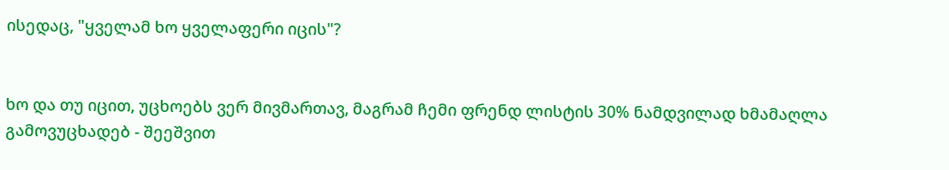ისედაც, "ყველამ ხო ყველაფერი იცის"?


ხო და თუ იცით, უცხოებს ვერ მივმართავ, მაგრამ ჩემი ფრენდ ლისტის 30% ნამდვილად ხმამაღლა გამოვუცხადებ - შეეშვით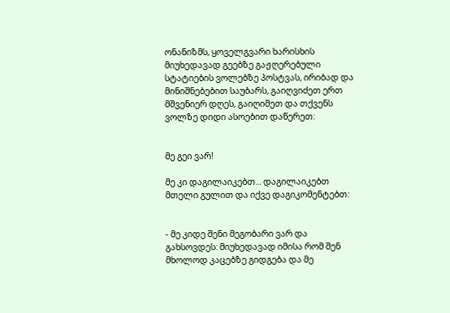ონანიზმს, ყოველგვარი ხარისხის მიუხედავად გეებზე გაჟღერებული სტატიების ვოლებზე პოსტვას, ირიბად და მინიშნებებით საუბარს, გაიღვიძეთ ერთ მშვენიერ დღეს, გაიღიმეთ და თქვენს ვოლზე დიდი ასოებით დაწერეთ:


მე გეი ვარ!

მე კი დაგილაიკებთ... დაგილაიკებთ მთელი გულით და იქვე დაგიკომენტებთ:


- მე კიდე შენი მეგობარი ვარ და გახსოვდეს: მიუხედავად იმისა რომ შენ მხოლოდ კაცებზე გიდგება და მე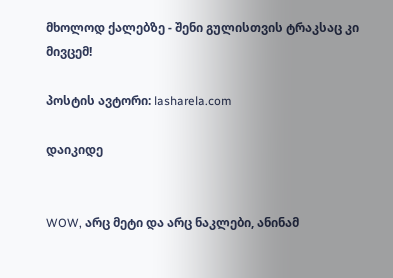მხოლოდ ქალებზე - შენი გულისთვის ტრაკსაც კი მივცემ!

პოსტის ავტორი: lasharela.com

დაიკიდე


WOW, არც მეტი და არც ნაკლები, ანინამ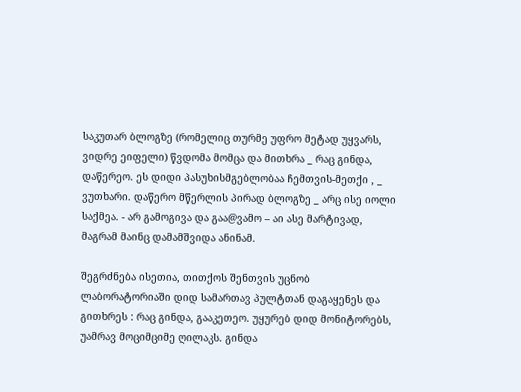საკუთარ ბლოგზე (რომელიც თურმე უფრო მეტად უყვარს, ვიდრე ეიფელი) წვდომა მომცა და მითხრა _ რაც გინდა, დაწერეო. ეს დიდი პასუხისმგებლობაა ჩემთვის-მეთქი , _ ვუთხარი. დაწერო მწერლის პირად ბლოგზე _ არც ისე იოლი საქმეა. - არ გამოგივა და გაა@ვამო – აი ასე მარტივად, მაგრამ მაინც დამამშვიდა ანინამ.

შეგრძნება ისეთია, თითქოს შენთვის უცნობ ლაბორატორიაში დიდ სამართავ პულტთან დაგაყენეს და გითხრეს : რაც გინდა, გააკეთეო. უყურებ დიდ მონიტორებს, უამრავ მოციმციმე ღილაკს. გინდა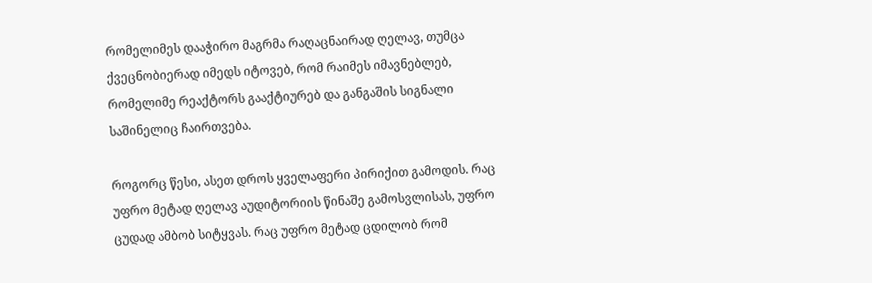რომელიმეს დააჭირო მაგრმა რაღაცნაირად ღელავ, თუმცა ქვეცნობიერად იმედს იტოვებ, რომ რაიმეს იმავნებლებ, რომელიმე რეაქტორს გააქტიურებ და განგაშის სიგნალი საშინელიც ჩაირთვება.

როგორც წესი, ასეთ დროს ყველაფერი პირიქით გამოდის. რაც უფრო მეტად ღელავ აუდიტორიის წინაშე გამოსვლისას, უფრო ცუდად ამბობ სიტყვას. რაც უფრო მეტად ცდილობ რომ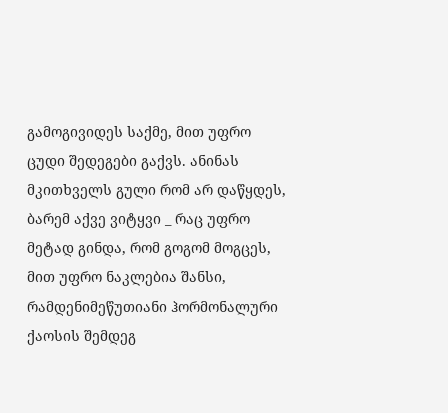გამოგივიდეს საქმე, მით უფრო ცუდი შედეგები გაქვს. ანინას მკითხველს გული რომ არ დაწყდეს, ბარემ აქვე ვიტყვი _ რაც უფრო მეტად გინდა, რომ გოგომ მოგცეს, მით უფრო ნაკლებია შანსი, რამდენიმეწუთიანი ჰორმონალური ქაოსის შემდეგ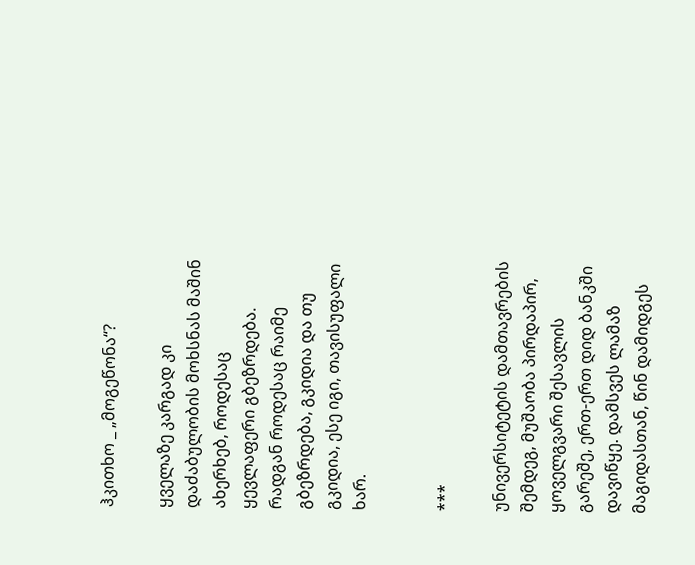ჰკითხო _ „მოგეწონა“?

ყველაზე კარგად კი დაძაბულობის მოხსნას მაშინ ახერხებ, როდესაც ყევლაფერი გბეზრდება. რადგან როდესაც რაიმე გბეზრდება, გკიდია და თუ გკიდია, ესე იგი, თავისუფალი ხარ.


***

უნივერსიტეტის დამთავრების შემდეგ, მუშაობა პირდაპირ, ყოველგვარი შესავლის გარეშე, ერთ-ერთ დიდ ბანკში დავიწყე. დამსვეს ლამაზ მაგიდასთან, წინ დამიდგეს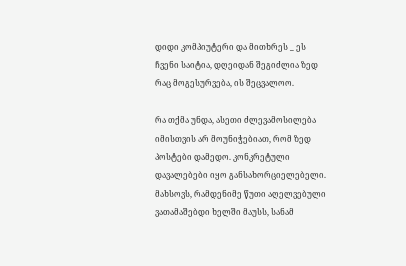დიდი კომპიუტერი და მითხრეს _ ეს ჩვენი საიტია, დღეიდან შეგიძლია ზედ რაც მოგესურვება, ის შეცვალოო.

რა თქმა უნდა, ასეთი ძლევამოსილება იმისთვის არ მოუნიჭებიათ, რომ ზედ პოსტები დამედო. კონკრეტული დავალებები იყო განსახორციელებელი. მახსოვს, რამდენიმე წუთი აღელვებული ვათამაშებდი ხელში მაუსს, სანამ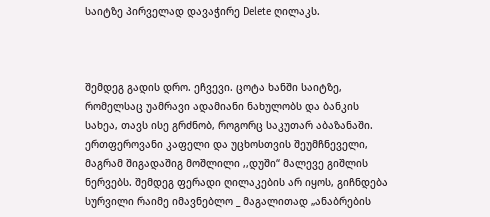საიტზე პირველად დავაჭირე Delete ღილაკს.



შემდეგ გადის დრო. ეჩვევი. ცოტა ხანში საიტზე, რომელსაც უამრავი ადამიანი ნახულობს და ბანკის სახეა, თავს ისე გრძნობ, როგორც საკუთარ აბაზანაში. ერთფეროვანი კაფელი და უცხოსთვის შეუმჩნეველი, მაგრამ შიგადაშიგ მოშლილი ,,დუში“ მალევე გიშლის ნერვებს. შემდეგ ფერადი ღილაკების არ იყოს, გიჩნდება სურვილი რაიმე იმავნებლო _ მაგალითად „ანაბრების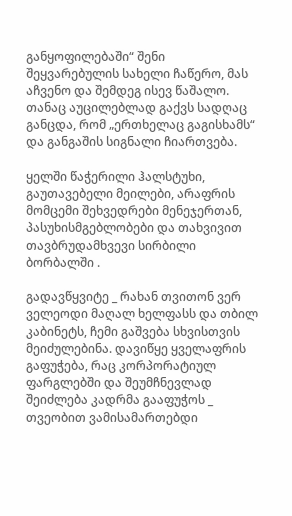განყოფილებაში“ შენი შეყვარებულის სახელი ჩაწერო, მას აჩვენო და შემდეგ ისევ წაშალო. თანაც აუცილებლად გაქვს სადღაც განცდა, რომ „ერთხელაც გაგისხამს“ და განგაშის სიგნალი ჩიართვება.

ყელში წაჭერილი ჰალსტუხი, გაუთავებელი მეილები, არაფრის მომცემი შეხვედრები მენეჯერთან, პასუხისმგებლობები და თახვივით თავბრუდამხვევი სირბილი ბორბალში .

გადავწყვიტე _ რახან თვითონ ვერ ველეოდი მაღალ ხელფასს და თბილ კაბინეტს, ჩემი გაშვება სხვისთვის მეიძულებინა. დავიწყე ყველაფრის გაფუჭება, რაც კორპორატიულ ფარგლებში და შეუმჩნევლად შეიძლება კადრმა გააფუჭოს _ თვეობით ვამისამართებდი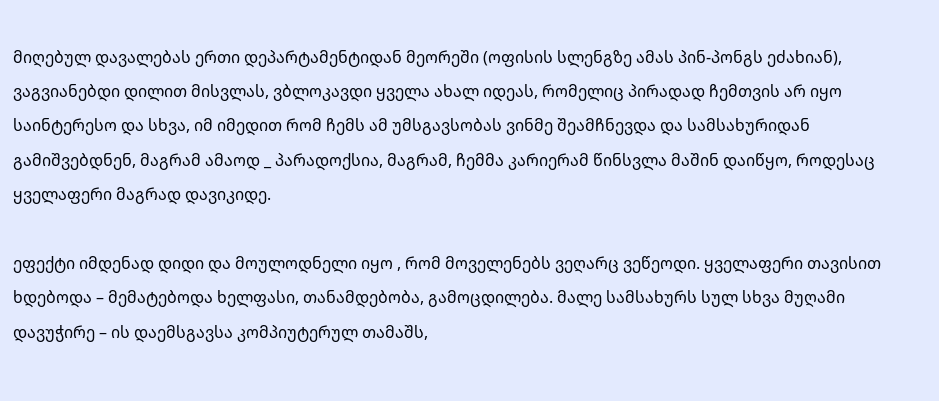მიღებულ დავალებას ერთი დეპარტამენტიდან მეორეში (ოფისის სლენგზე ამას პინ-პონგს ეძახიან), ვაგვიანებდი დილით მისვლას, ვბლოკავდი ყველა ახალ იდეას, რომელიც პირადად ჩემთვის არ იყო საინტერესო და სხვა, იმ იმედით რომ ჩემს ამ უმსგავსობას ვინმე შეამჩნევდა და სამსახურიდან გამიშვებდნენ, მაგრამ ამაოდ _ პარადოქსია, მაგრამ, ჩემმა კარიერამ წინსვლა მაშინ დაიწყო, როდესაც ყველაფერი მაგრად დავიკიდე.

ეფექტი იმდენად დიდი და მოულოდნელი იყო , რომ მოველენებს ვეღარც ვეწეოდი. ყველაფერი თავისით ხდებოდა – მემატებოდა ხელფასი, თანამდებობა, გამოცდილება. მალე სამსახურს სულ სხვა მუღამი დავუჭირე – ის დაემსგავსა კომპიუტერულ თამაშს,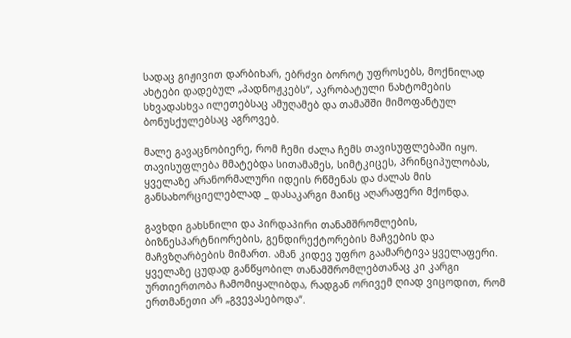სადაც გიჟივით დარბიხარ, ებრძვი ბოროტ უფროსებს, მოქნილად ახტები დადებულ „პადნოჟკებს“, აკრობატული ნახტომების სხვადასხვა ილეთებსაც ამუღამებ და თამაშში მიმოფანტულ ბონუსქულებსაც აგროვებ.

მალე გავაცნობიერე, რომ ჩემი ძალა ჩემს თავისუფლებაში იყო. თავისუფლება მმატებდა სითამამეს, სიმტკიცეს, პრინციპულობას, ყველაზე არანორმალური იდეის რწმენას და ძალას მის განსახორციელებლად _ დასაკარგი მაინც აღარაფერი მქონდა.

გავხდი გახსნილი და პირდაპირი თანამშრომლების, ბიზნესპარტნიორების, გენდირექტორების მაჩვების და მაჩვზღარბების მიმართ. ამან კიდევ უფრო გაამარტივა ყველაფერი. ყველაზე ცუდად განწყობილ თანამშრომლებთანაც კი კარგი ურთიერთობა ჩამომიყალიბდა, რადგან ორივემ ღიად ვიცოდით, რომ ერთმანეთი არ „გვევასებოდა“.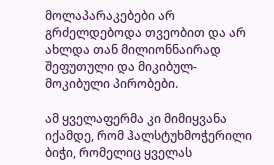მოლაპარაკებები არ გრძელდებოდა თვეობით და არ ახლდა თან მილიონნაირად შეფუთული და მიკიბულ-მოკიბული პირობები.

ამ ყველაფერმა კი მიმიყვანა იქამდე, რომ ჰალსტუხმოჭერილი ბიჭი, რომელიც ყველას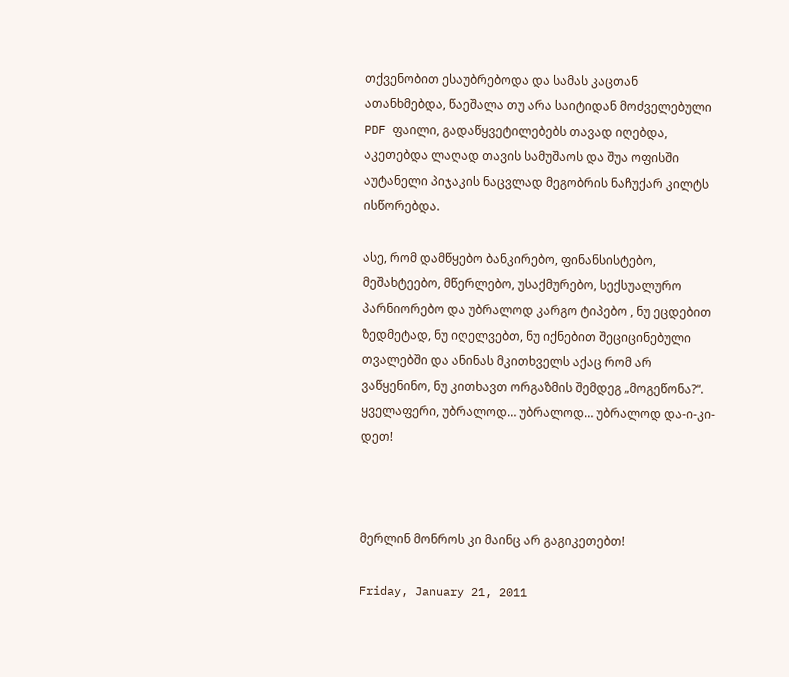თქვენობით ესაუბრებოდა და სამას კაცთან ათანხმებდა, წაეშალა თუ არა საიტიდან მოძველებული PDF ფაილი, გადაწყვეტილებებს თავად იღებდა, აკეთებდა ლაღად თავის სამუშაოს და შუა ოფისში აუტანელი პიჯაკის ნაცვლად მეგობრის ნაჩუქარ კილტს ისწორებდა.

ასე, რომ დამწყებო ბანკირებო, ფინანსისტებო, მეშახტეებო, მწერლებო, უსაქმურებო, სექსუალურო პარნიორებო და უბრალოდ კარგო ტიპებო , ნუ ეცდებით ზედმეტად, ნუ იღელვებთ, ნუ იქნებით შეციცინებული თვალებში და ანინას მკითხველს აქაც რომ არ ვაწყენინო, ნუ კითხავთ ორგაზმის შემდეგ „მოგეწონა?“. ყველაფერი, უბრალოდ… უბრალოდ… უბრალოდ და-ი-კი-დეთ!



მერლინ მონროს კი მაინც არ გაგიკეთებთ!

Friday, January 21, 2011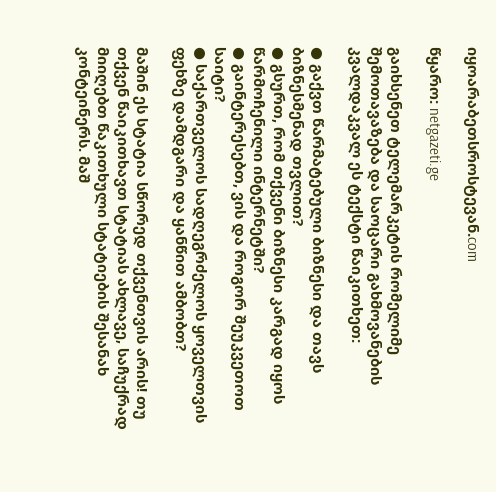იყოარაბეთსროსტევან.com

წყარო: netgazeti.ge

გაიხსენეთ ტელემარკეტის რომელიმე შემოთავაზება და საოცარი გახმოვანების კვალდაკვალ ეს ტექსტი წაიკითხეთ:

● გაქვთ წარმატებული ბიზნესი და თავს ბიზნესმენად თვლით?
● გსურთ, რომ თქვენი ბიზნესი კარგად იყოს წარმოჩენილი ინტერნეტში?
● გაინტერესებთ, ვის და როგორ შეუკვეთოთ საიტი?
● საქართველოს სადღეგრძელოს ყოველთვის ფეხზე დამდგარი და ყანწით ამბობთ?

მაშინ ეს სტატია სწორედ თქვენთვის არის! თუ თქვენ წაიკითხავთ სტატიას ახლავე, საჩუქრად მიიღებთ წაკითხული სტატიების შესანახ კონტეინერს. მაშ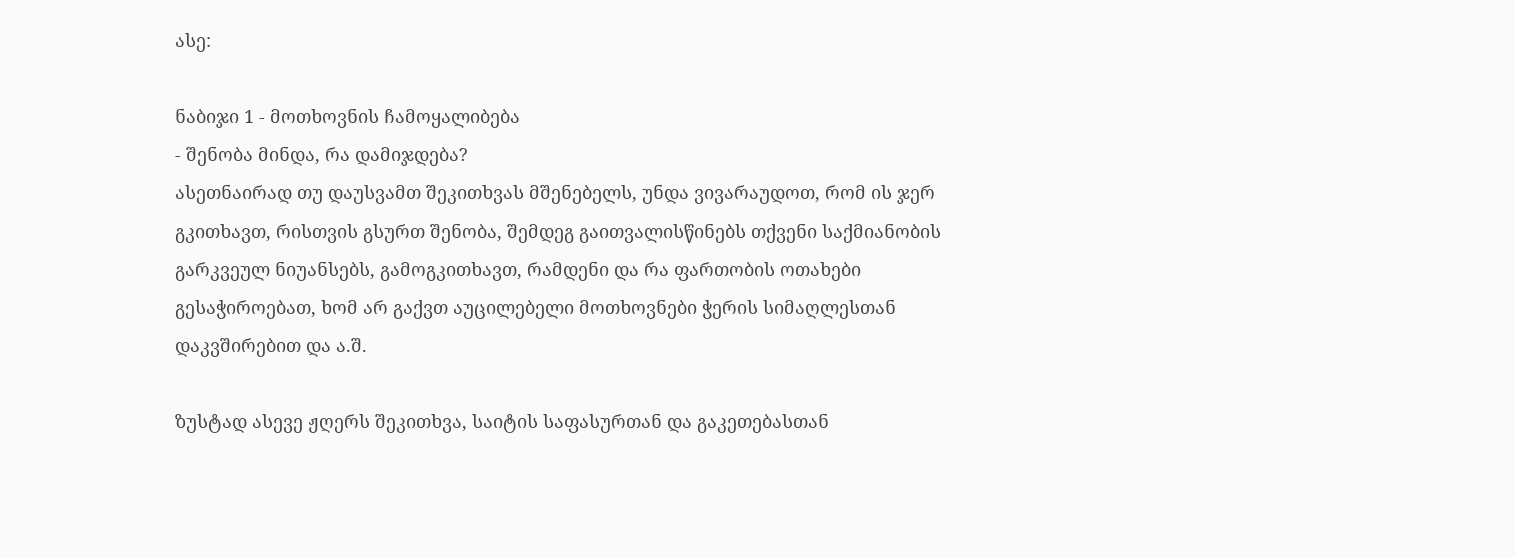ასე:

ნაბიჯი 1 - მოთხოვნის ჩამოყალიბება
- შენობა მინდა, რა დამიჯდება?
ასეთნაირად თუ დაუსვამთ შეკითხვას მშენებელს, უნდა ვივარაუდოთ, რომ ის ჯერ გკითხავთ, რისთვის გსურთ შენობა, შემდეგ გაითვალისწინებს თქვენი საქმიანობის გარკვეულ ნიუანსებს, გამოგკითხავთ, რამდენი და რა ფართობის ოთახები გესაჭიროებათ, ხომ არ გაქვთ აუცილებელი მოთხოვნები ჭერის სიმაღლესთან დაკვშირებით და ა.შ.

ზუსტად ასევე ჟღერს შეკითხვა, საიტის საფასურთან და გაკეთებასთან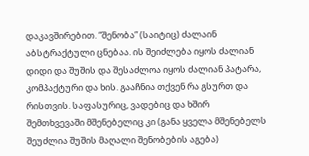დაკავშირებით. “შენობა” (საიტიც) ძალაინ აბსტრაქტული ცნებაა. ის შეიძლება იყოს ძალიან დიდი და შუშის და შესაძლოა იყოს ძალიან პატარა, კომპაქტური და ხის. გააჩნია თქვენ რა გსურთ და რისთვის. საფასურიც, ვადებიც და ხშირ შემთხვევაში მშენებელიც კი (განა ყველა მშენებელს შეუძლია შუშის მაღალი შენობების აგება)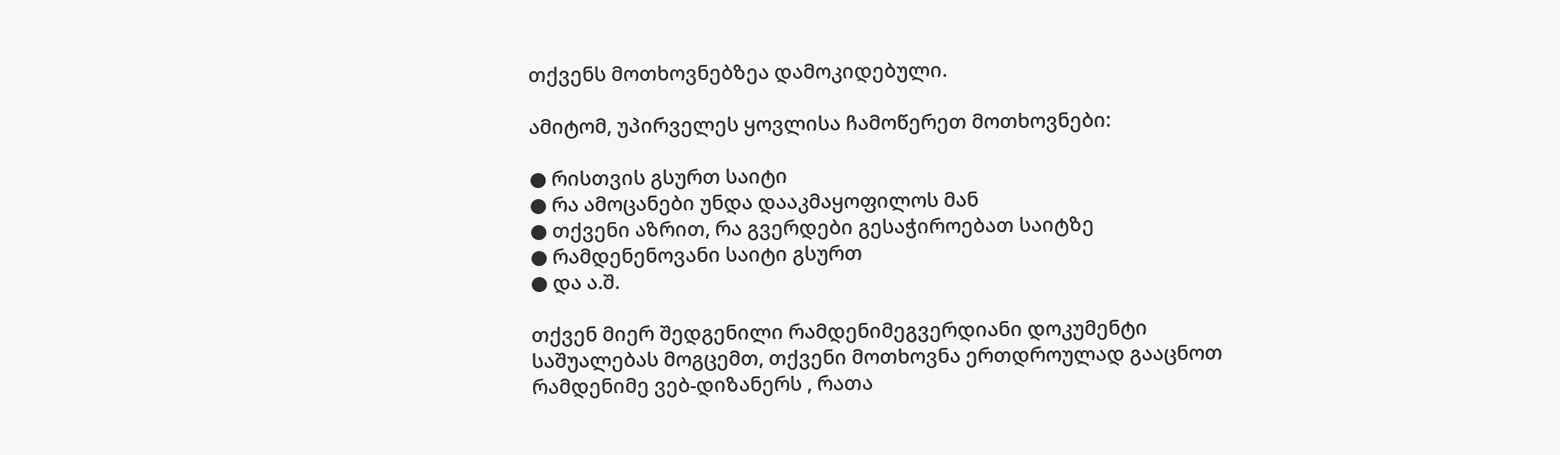თქვენს მოთხოვნებზეა დამოკიდებული.

ამიტომ, უპირველეს ყოვლისა ჩამოწერეთ მოთხოვნები:

● რისთვის გსურთ საიტი
● რა ამოცანები უნდა დააკმაყოფილოს მან
● თქვენი აზრით, რა გვერდები გესაჭიროებათ საიტზე
● რამდენენოვანი საიტი გსურთ
● და ა.შ.

თქვენ მიერ შედგენილი რამდენიმეგვერდიანი დოკუმენტი საშუალებას მოგცემთ, თქვენი მოთხოვნა ერთდროულად გააცნოთ რამდენიმე ვებ-დიზანერს , რათა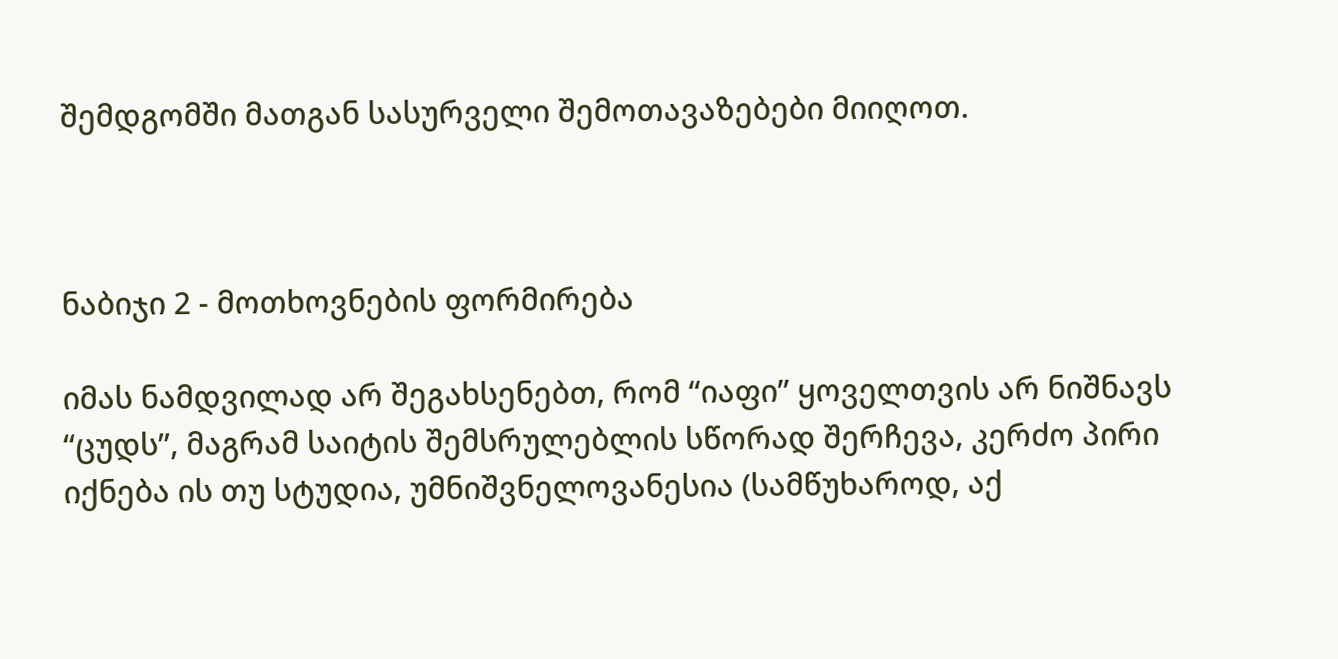შემდგომში მათგან სასურველი შემოთავაზებები მიიღოთ.



ნაბიჯი 2 - მოთხოვნების ფორმირება

იმას ნამდვილად არ შეგახსენებთ, რომ “იაფი” ყოველთვის არ ნიშნავს “ცუდს”, მაგრამ საიტის შემსრულებლის სწორად შერჩევა, კერძო პირი იქნება ის თუ სტუდია, უმნიშვნელოვანესია (სამწუხაროდ, აქ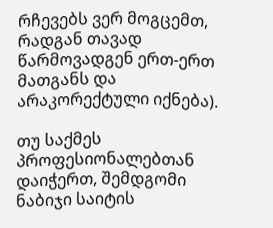რჩევებს ვერ მოგცემთ, რადგან თავად წარმოვადგენ ერთ-ერთ მათგანს და არაკორექტული იქნება).

თუ საქმეს პროფესიონალებთან დაიჭერთ, შემდგომი ნაბიჯი საიტის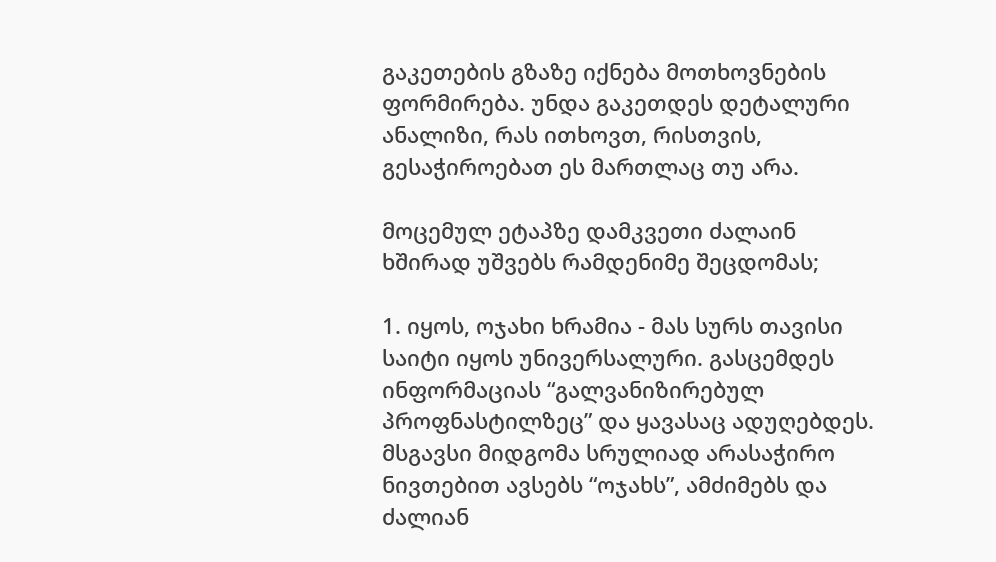გაკეთების გზაზე იქნება მოთხოვნების ფორმირება. უნდა გაკეთდეს დეტალური ანალიზი, რას ითხოვთ, რისთვის, გესაჭიროებათ ეს მართლაც თუ არა.

მოცემულ ეტაპზე დამკვეთი ძალაინ ხშირად უშვებს რამდენიმე შეცდომას;

1. იყოს, ოჯახი ხრამია - მას სურს თავისი საიტი იყოს უნივერსალური. გასცემდეს ინფორმაციას “გალვანიზირებულ პროფნასტილზეც” და ყავასაც ადუღებდეს. მსგავსი მიდგომა სრულიად არასაჭირო ნივთებით ავსებს “ოჯახს”, ამძიმებს და ძალიან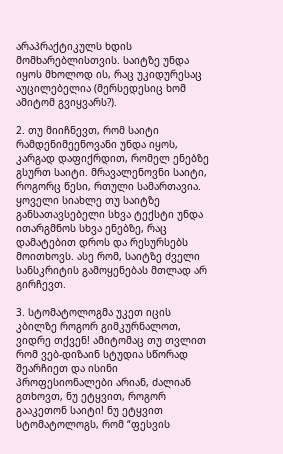არაპრაქტიკულს ხდის მომხარებლისთვის. საიტზე უნდა იყოს მხოლოდ ის, რაც უკიდურესაც აუცილებელია (მერსედესიც ხომ ამიტომ გვიყვარს?).

2. თუ მიიჩნევთ, რომ საიტი რამდენიმეენოვანი უნდა იყოს, კარგად დაფიქრდით, რომელ ენებზე გსურთ საიტი. მრავალენოვნი საიტი, როგორც წესი, რთული სამართავია. ყოველი სიახლე თუ საიტზე განსათავსებელი სხვა ტექსტი უნდა ითარგმნოს სხვა ენებზე, რაც დამატებით დროს და რესურსებს მოითხოვს. ასე რომ, საიტზე ძველი სანსკრიტის გამოყენებას მთლად არ გირჩევთ.

3. სტომატოლოგმა უკეთ იცის კბილზე როგორ გიმკურნალოთ, ვიდრე თქვენ! ამიტომაც თუ თვლით რომ ვებ-დიზაინ სტუდია სწორად შეარჩიეთ და ისინი პროფესიონალები არიან, ძალიან გთხოვთ, ნუ ეტყვით, როგორ გააკეთონ საიტი! ნუ ეტყვით სტომატოლოგს, რომ “ფესვის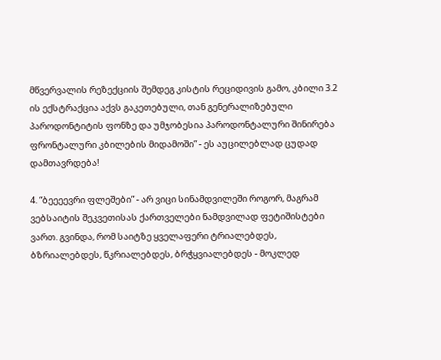მწვერვალის რეზექციის შემდეგ კისტის რეციდივის გამო, კბილი 3.2 ის ექსტრაქცია აქვს გაკეთებული, თან გენერალიზებული პაროდონტიტის ფონზე და უმჯობესია პაროდონტალური შინირება ფრონტალური კბილების მიდამოში” - ეს აუცილებლად ცუდად დამთავრდება!

4. “ბეეეევრი ფლეშები” - არ ვიცი სინამდვილეში როგორ, მაგრამ ვებსაიტის შეკვეთისას ქართველები ნამდვილად ფეტიშისტები ვართ. გვინდა, რომ საიტზე ყველაფერი ტრიალებდეს, ბზრიალებდეს, წკრიალებდეს, ბრჭყვიალებდეს - მოკლედ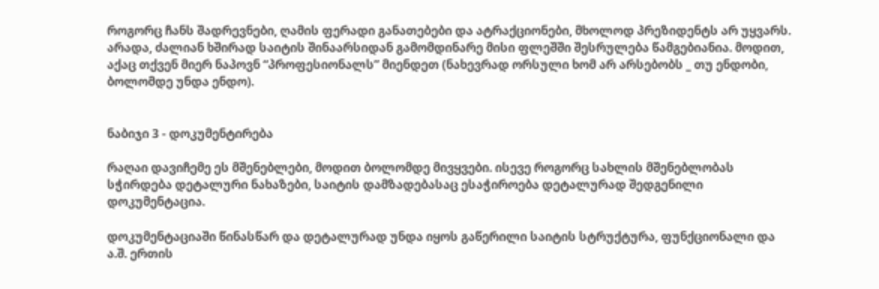როგორც ჩანს შადრევნები, ღამის ფერადი განათებები და ატრაქციონები, მხოლოდ პრეზიდენტს არ უყვარს.
არადა, ძალიან ხშირად საიტის შინაარსიდან გამომდინარე მისი ფლეშში შესრულება წამგებიანია. მოდით, აქაც თქვენ მიერ ნაპოვნ “პროფესიონალს” მიენდეთ (ნახევრად ორსული ხომ არ არსებობს _ თუ ენდობი, ბოლომდე უნდა ენდო).


ნაბიჯი 3 - დოკუმენტირება

რაღაი დავიჩემე ეს მშენებლები, მოდით ბოლომდე მივყვები. ისევე როგორც სახლის მშენებლობას სჭირდება დეტალური ნახაზები, საიტის დამზადებასაც ესაჭიროება დეტალურად შედგენილი დოკუმენტაცია.

დოკუმენტაციაში წინასწარ და დეტალურად უნდა იყოს გაწერილი საიტის სტრუქტურა, ფუნქციონალი და ა.შ. ერთის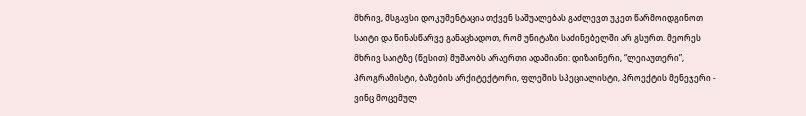მხრივ, მსგავსი დოკუმენტაცია თქვენ საშუალებას გაძლევთ უკეთ წარმოიდგინოთ საიტი და წინასწარვე განაცხადოთ, რომ უნიტაზი საძინებელში არ გსურთ. მეორეს მხრივ საიტზე (წესით) მუშაობს არაერთი ადამიანი: დიზაინერი, “ლეიაუთერი”, პროგრამისტი, ბაზების არქიტექტორი, ფლეშის სპეციალისტი, პროექტის მენეჯერი - ვინც მოცემულ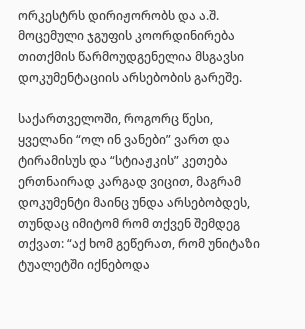ორკესტრს დირიჟორობს და ა.შ. მოცემული ჯგუფის კოორდინირება თითქმის წარმოუდგენელია მსგავსი დოკუმენტაციის არსებობის გარეშე.

საქართველოში, როგორც წესი, ყველანი “ოლ ინ ვანები” ვართ და ტირამისუს და “სტიაჟკის” კეთება ერთნაირად კარგად ვიცით, მაგრამ დოკუმენტი მაინც უნდა არსებობდეს, თუნდაც იმიტომ რომ თქვენ შემდეგ თქვათ: “აქ ხომ გეწერათ, რომ უნიტაზი ტუალეტში იქნებოდა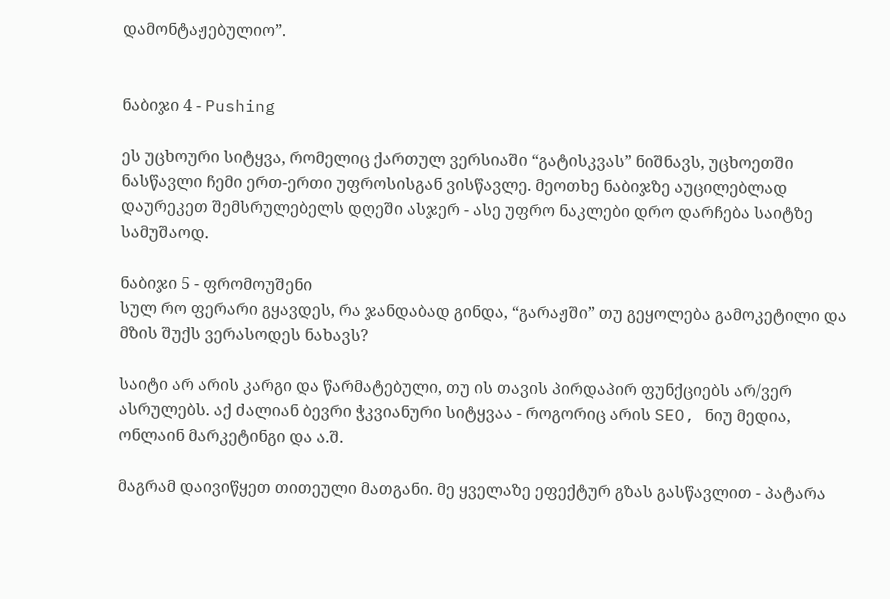დამონტაჟებულიო”.


ნაბიჯი 4 - Pushing

ეს უცხოური სიტყვა, რომელიც ქართულ ვერსიაში “გატისკვას” ნიშნავს, უცხოეთში ნასწავლი ჩემი ერთ-ერთი უფროსისგან ვისწავლე. მეოთხე ნაბიჯზე აუცილებლად დაურეკეთ შემსრულებელს დღეში ასჯერ - ასე უფრო ნაკლები დრო დარჩება საიტზე სამუშაოდ.

ნაბიჯი 5 - ფრომოუშენი
სულ რო ფერარი გყავდეს, რა ჯანდაბად გინდა, “გარაჟში” თუ გეყოლება გამოკეტილი და მზის შუქს ვერასოდეს ნახავს?

საიტი არ არის კარგი და წარმატებული, თუ ის თავის პირდაპირ ფუნქციებს არ/ვერ ასრულებს. აქ ძალიან ბევრი ჭკვიანური სიტყვაა - როგორიც არის SEO, ნიუ მედია, ონლაინ მარკეტინგი და ა.შ.

მაგრამ დაივიწყეთ თითეული მათგანი. მე ყველაზე ეფექტურ გზას გასწავლით - პატარა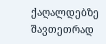ქაღალდებზე შავთეთრად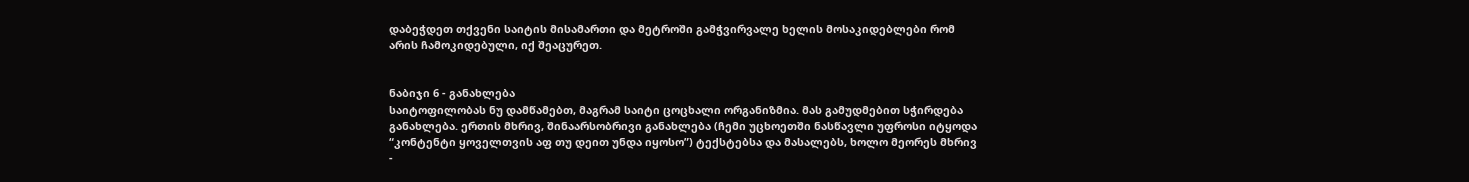დაბეჭდეთ თქვენი საიტის მისამართი და მეტროში გამჭვირვალე ხელის მოსაკიდებლები რომ არის ჩამოკიდებული, იქ შეაცურეთ.


ნაბიჯი 6 - განახლება
საიტოფილობას ნუ დამწამებთ, მაგრამ საიტი ცოცხალი ორგანიზმია. მას გამუდმებით სჭირდება განახლება. ერთის მხრივ, შინაარსობრივი განახლება (ჩემი უცხოეთში ნასწავლი უფროსი იტყოდა “კონტენტი ყოველთვის აფ თუ დეით უნდა იყოსო”) ტექსტებსა და მასალებს, ხოლო მეორეს მხრივ -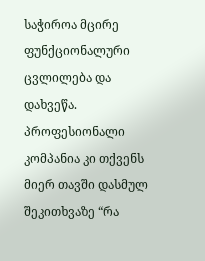საჭიროა მცირე ფუნქციონალური ცვლილება და დახვეწა. პროფესიონალი კომპანია კი თქვენს მიერ თავში დასმულ შეკითხვაზე “რა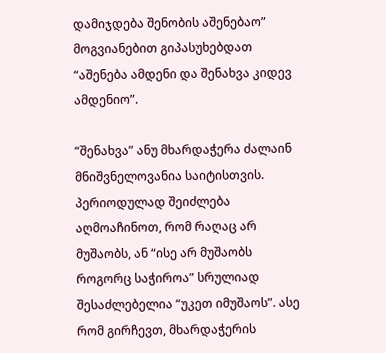დამიჯდება შენობის აშენებაო” მოგვიანებით გიპასუხებდათ “აშენება ამდენი და შენახვა კიდევ ამდენიო”.

“შენახვა” ანუ მხარდაჭერა ძალაინ მნიშვნელოვანია საიტისთვის. პერიოდულად შეიძლება აღმოაჩინოთ, რომ რაღაც არ მუშაობს, ან “ისე არ მუშაობს როგორც საჭიროა” სრულიად შესაძლებელია “უკეთ იმუშაოს”. ასე რომ გირჩევთ, მხარდაჭერის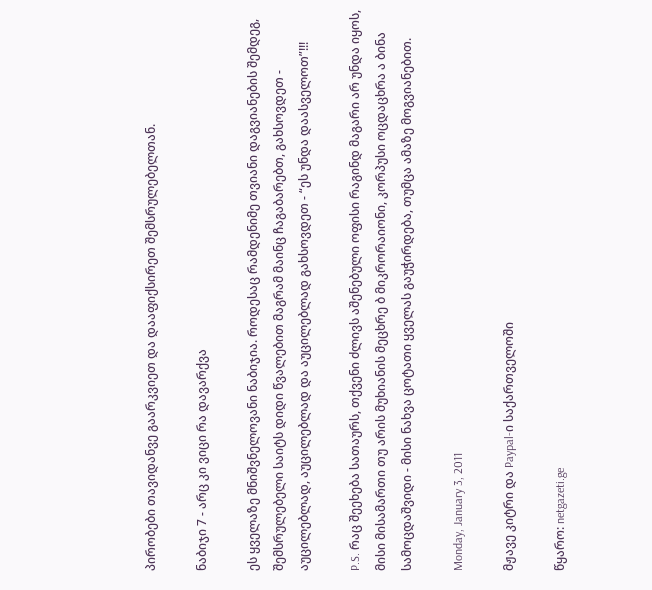პირობები თავიდანვე გაარკვიეთ და დააფიქსირეთ შემსრულებელთან.

ნაბიჯი 7 - არც კი ვიცი რა დავარქვა

ეს ყველაზე მნიშვნელოვანი ნაბიჯია. როდესაც რამდენიმე თვიანი დაგვიანების შემდეგ, შემსრულებელი საიტს დიდი წვალებით მაგრამ მაინც ჩაგაბარებთ, გახსოვდეთ - აუცილებლად, აუცილებლად და აუცილებლად გახსოვდეთ - “ეს უნდა დაასველოთ”!!!

P.S. რაც შეეხება სათაურს, თქვენი ძლივს აშენებული ოფისი რაგინდ მაგარი არ უნდა იყოს, მისი მისამართი თუ არის მუხიანის მეცხრე ბ მიკრორაიონი, კორპუსი ოცდაცხრა ა ბინა სამოცდაშვიდი - მისი ნახვა ცოტათი ყველას გაუჭირდება, თუმცა ამაზე მოგვიანებით.

Monday, January 3, 2011

მჟავე კიტრი და Paypal-ი საქართველოში

წყარო: netgazeti.ge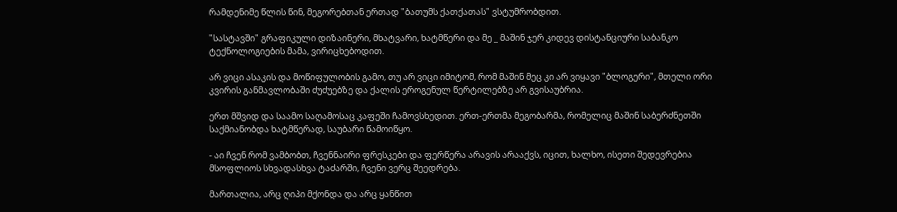რამდენიმე წლის წინ, მეგორებთან ერთად "ბათუმს ქათქათას" ვსტუმრობდით.

"სასტავში" გრაფიკული დიზაინერი, მხატვარი, ხატმწერი და მე _ მაშინ ჯერ კიდევ დისტანციური საბანკო ტექნოლოგიების მამა, ვირიცხებოდით.

არ ვიცი ასაკის და მოწიფულობის გამო, თუ არ ვიცი იმიტომ, რომ მაშინ მეც კი არ ვიყავი "ბლოგერი", მთელი ორი კვირის განმავლობაში ძუძუებზე და ქალის ეროგენულ წერტილებზე არ გვისაუბრია.

ერთ მშვიდ და საამო საღამოსაც კაფეში ჩამოვსხედით. ერთ-ერთმა მეგობარმა, რომელიც მაშინ საბერძნეთში საქმიანობდა ხატმწერად, საუბარი წამოიწყო.

- აი ჩვენ რომ ვამბობთ, ჩვენნაირი ფრესკები და ფერწერა არავის არააქვს, იცით, ხალხო, ისეთი შედევრებია მსოფლიოს სხვადასხვა ტაძარში, ჩვენი ვერც შეედრება.

მართალია, არც ღიპი მქონდა და არც ყანწით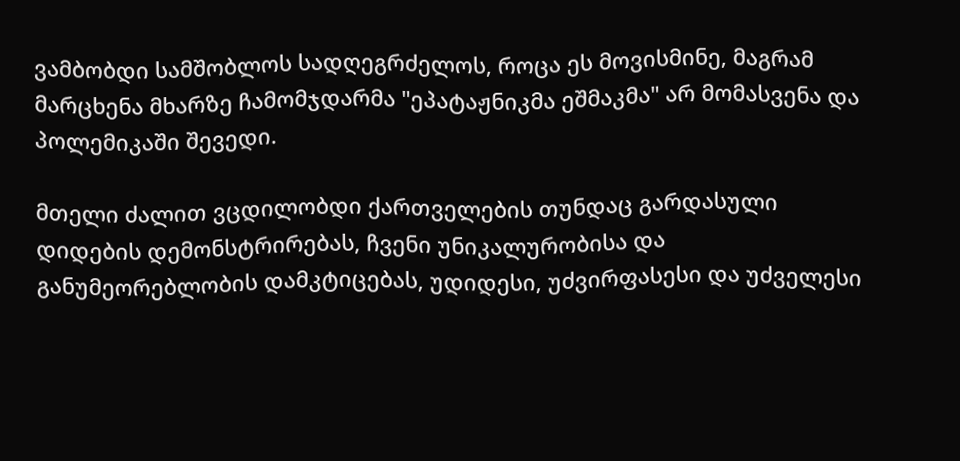ვამბობდი სამშობლოს სადღეგრძელოს, როცა ეს მოვისმინე, მაგრამ მარცხენა მხარზე ჩამომჯდარმა "ეპატაჟნიკმა ეშმაკმა" არ მომასვენა და პოლემიკაში შევედი.

მთელი ძალით ვცდილობდი ქართველების თუნდაც გარდასული დიდების დემონსტრირებას, ჩვენი უნიკალურობისა და განუმეორებლობის დამკტიცებას, უდიდესი, უძვირფასესი და უძველესი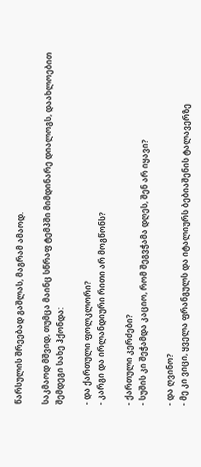წარსულის შრეებად გაშლას, მაგრამ ამაოდ.

საკმაოდ მშვიდ, თუმცა მაინც სწრაფ ტემპში მიმდინარე დიალოგს, დაახლოებით შემდეგი სახე ჰქონდა:

- და ქართული ფოლკლორი?
- კარგი და ირლანდიური რითი არ მოგწონს?

- ქართული კერძები?
- სუშის კი შეჭამდა კაციო, რომ შეგვჭამა დღეს, შენ არ იყავი?

- და ღვინო?
- მე კი ვიცი, ყველა ფრანგულს და იტალიურს ბებიაშენის ტალავერზე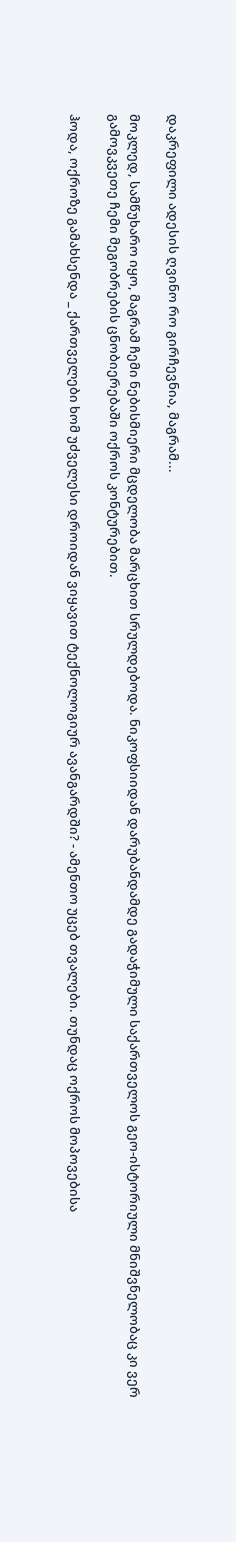დაკრეფილი ადესის ღვინო რო გირჩევნია, მაგრამ...

მოკლედ, სამწუხარო იყო, მაგრამ ჩემი ნებისმიერი მცდელობა მარცხით სრულდებოდა. ნიკოფსიიდან დარუბანდამდე გადაჭიმული საქართველოს გეო-ისტორიული მნიშვნელობაც კი ვერ გამოვკვეთე ჩემი მეგობრების ცნობიერებაში ოქროს კონტურებით.

ჰოდა, ოქროზე გამახსენდა _ ქართველები ხომ უძველესი დროიდან ვიყავით ტექნოლოგიურ ავანგარდში? - ამენთო უცებ თვალები. თუნდაც ოქროს მოპოვებისა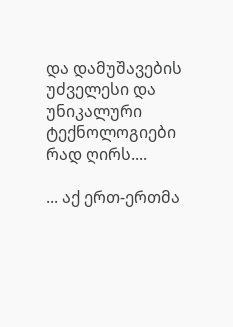და დამუშავების უძველესი და უნიკალური ტექნოლოგიები რად ღირს....

... აქ ერთ-ერთმა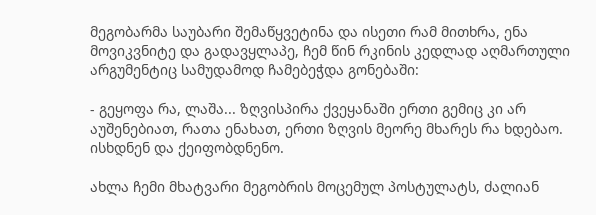მეგობარმა საუბარი შემაწყვეტინა და ისეთი რამ მითხრა, ენა მოვიკვნიტე და გადავყლაპე, ჩემ წინ რკინის კედლად აღმართული არგუმენტიც სამუდამოდ ჩამებეჭდა გონებაში:

- გეყოფა რა, ლაშა... ზღვისპირა ქვეყანაში ერთი გემიც კი არ აუშენებიათ, რათა ენახათ, ერთი ზღვის მეორე მხარეს რა ხდებაო. ისხდნენ და ქეიფობდნენო.

ახლა ჩემი მხატვარი მეგობრის მოცემულ პოსტულატს, ძალიან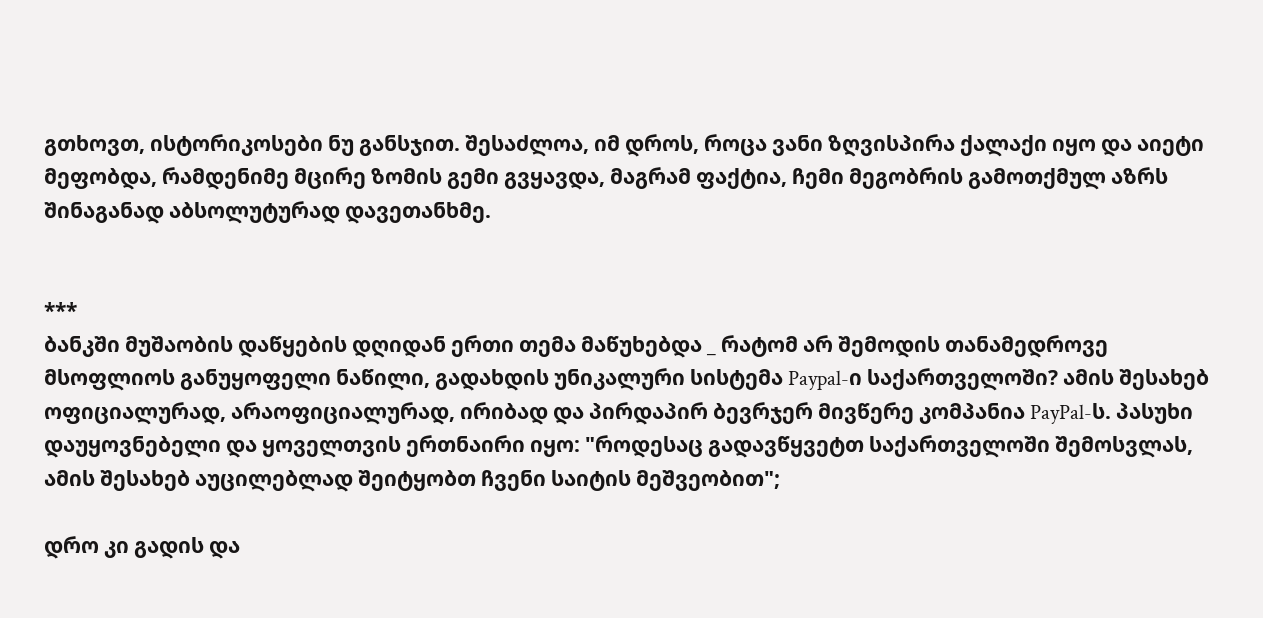გთხოვთ, ისტორიკოსები ნუ განსჯით. შესაძლოა, იმ დროს, როცა ვანი ზღვისპირა ქალაქი იყო და აიეტი მეფობდა, რამდენიმე მცირე ზომის გემი გვყავდა, მაგრამ ფაქტია, ჩემი მეგობრის გამოთქმულ აზრს შინაგანად აბსოლუტურად დავეთანხმე.


***
ბანკში მუშაობის დაწყების დღიდან ერთი თემა მაწუხებდა _ რატომ არ შემოდის თანამედროვე მსოფლიოს განუყოფელი ნაწილი, გადახდის უნიკალური სისტემა Paypal-ი საქართველოში? ამის შესახებ ოფიციალურად, არაოფიციალურად, ირიბად და პირდაპირ ბევრჯერ მივწერე კომპანია PayPal-ს. პასუხი დაუყოვნებელი და ყოველთვის ერთნაირი იყო: "როდესაც გადავწყვეტთ საქართველოში შემოსვლას, ამის შესახებ აუცილებლად შეიტყობთ ჩვენი საიტის მეშვეობით";

დრო კი გადის და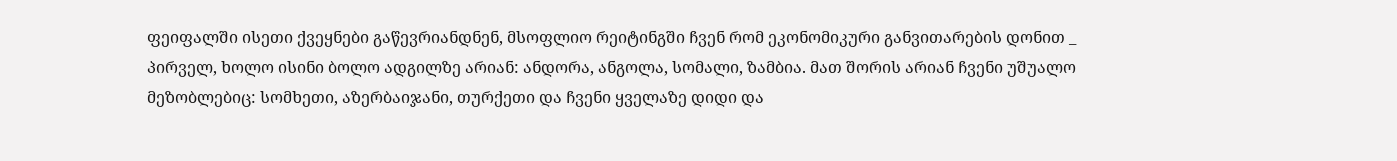ფეიფალში ისეთი ქვეყნები გაწევრიანდნენ, მსოფლიო რეიტინგში ჩვენ რომ ეკონომიკური განვითარების დონით _ პირველ, ხოლო ისინი ბოლო ადგილზე არიან: ანდორა, ანგოლა, სომალი, ზამბია. მათ შორის არიან ჩვენი უშუალო მეზობლებიც: სომხეთი, აზერბაიჯანი, თურქეთი და ჩვენი ყველაზე დიდი და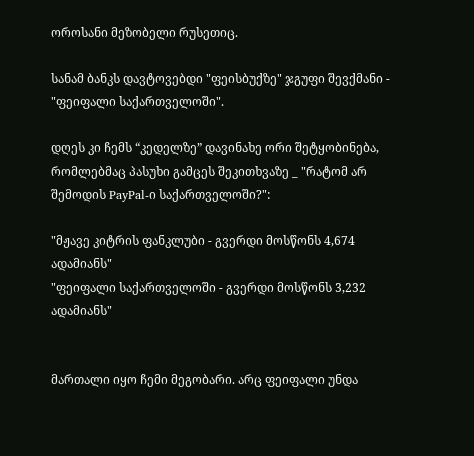ოროსანი მეზობელი რუსეთიც.

სანამ ბანკს დავტოვებდი "ფეისბუქზე" ჯგუფი შევქმანი - "ფეიფალი საქართველოში".

დღეს კი ჩემს “კედელზე” დავინახე ორი შეტყობინება, რომლებმაც პასუხი გამცეს შეკითხვაზე _ "რატომ არ შემოდის PayPal-ი საქართველოში?":

"მჟავე კიტრის ფანკლუბი - გვერდი მოსწონს 4,674 ადამიანს"
"ფეიფალი საქართველოში - გვერდი მოსწონს 3,232 ადამიანს"


მართალი იყო ჩემი მეგობარი. არც ფეიფალი უნდა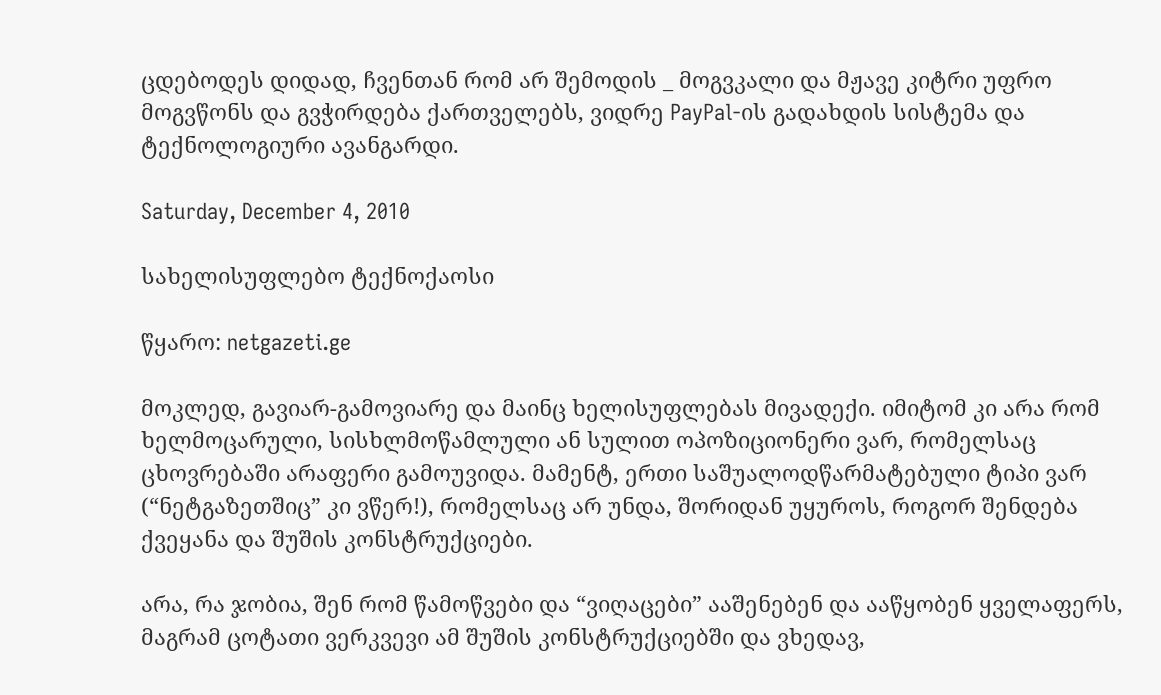ცდებოდეს დიდად, ჩვენთან რომ არ შემოდის _ მოგვკალი და მჟავე კიტრი უფრო მოგვწონს და გვჭირდება ქართველებს, ვიდრე PayPal-ის გადახდის სისტემა და ტექნოლოგიური ავანგარდი.

Saturday, December 4, 2010

სახელისუფლებო ტექნოქაოსი

წყარო: netgazeti.ge

მოკლედ, გავიარ-გამოვიარე და მაინც ხელისუფლებას მივადექი. იმიტომ კი არა რომ ხელმოცარული, სისხლმოწამლული ან სულით ოპოზიციონერი ვარ, რომელსაც ცხოვრებაში არაფერი გამოუვიდა. მამენტ, ერთი საშუალოდწარმატებული ტიპი ვარ (“ნეტგაზეთშიც” კი ვწერ!), რომელსაც არ უნდა, შორიდან უყუროს, როგორ შენდება ქვეყანა და შუშის კონსტრუქციები.

არა, რა ჯობია, შენ რომ წამოწვები და “ვიღაცები” ააშენებენ და ააწყობენ ყველაფერს, მაგრამ ცოტათი ვერკვევი ამ შუშის კონსტრუქციებში და ვხედავ,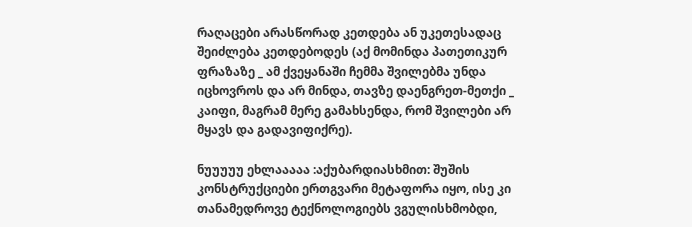რაღაცები არასწორად კეთდება ან უკეთესადაც შეიძლება კეთდებოდეს (აქ მომინდა პათეთიკურ ფრაზაზე _ ამ ქვეყანაში ჩემმა შვილებმა უნდა იცხოვროს და არ მინდა, თავზე დაენგრეთ-მეთქი _ კაიფი, მაგრამ მერე გამახსენდა, რომ შვილები არ მყავს და გადავიფიქრე).

ნუუუუუ ეხლააააა :აქუბარდიასხმით: შუშის კონსტრუქციები ერთგვარი მეტაფორა იყო, ისე კი თანამედროვე ტექნოლოგიებს ვგულისხმობდი,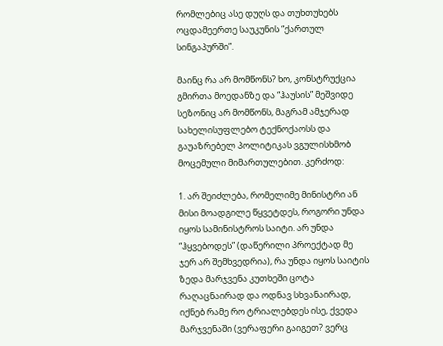რომლებიც ასე დუღს და თუხთუხებს ოცდამეერთე საუკუნის “ქართულ სინგაპურში”.

მაინც რა არ მომწონს? ხო, კონსტრუქცია გმირთა მოედანზე და “ჰაუსის” მეშვიდე სეზონიც არ მომწონს, მაგრამ ამჯერად სახელისუფლებო ტექნოქაოსს და გაუაზრებელ პოლიტიკას ვგულისხმობ მოცემული მიმართულებით. კერძოდ:

1. არ შეიძლება, რომელიმე მინისტრი ან მისი მოადგილე წყვეტდეს, როგორი უნდა იყოს სამინისტროს საიტი. არ უნდა “ჰყვებოდეს” (დაწერილი პროექტად მე ჯერ არ შემხვედრია), რა უნდა იყოს საიტის ზედა მარჯვენა კუთხეში ცოტა რაღაცნაირად და ოდნავ სხვანაირად, იქნებ რამე რო ტრიალებდეს ისე, ქვედა მარჯვენაში (ვერაფერი გაიგეთ? ვერც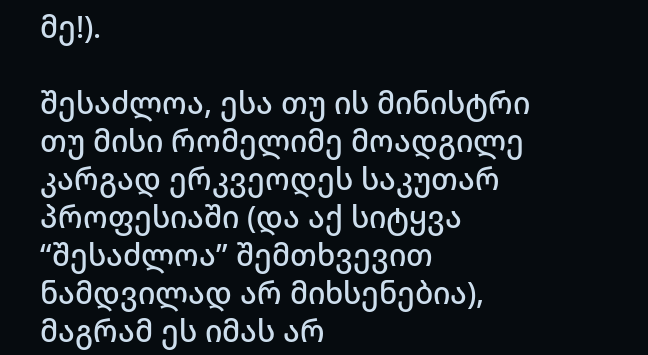მე!).

შესაძლოა, ესა თუ ის მინისტრი თუ მისი რომელიმე მოადგილე კარგად ერკვეოდეს საკუთარ პროფესიაში (და აქ სიტყვა “შესაძლოა” შემთხვევით ნამდვილად არ მიხსენებია), მაგრამ ეს იმას არ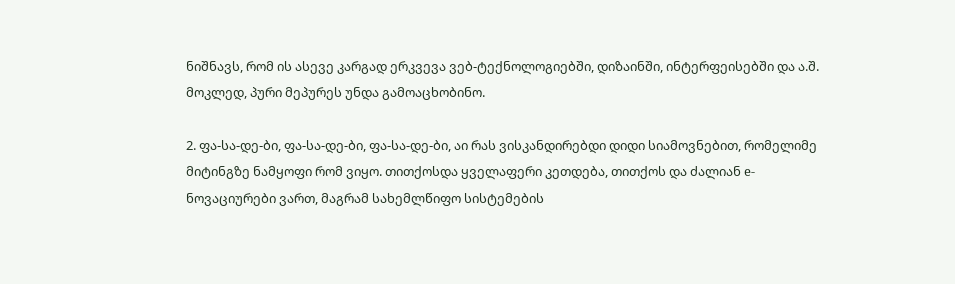ნიშნავს, რომ ის ასევე კარგად ერკვევა ვებ-ტექნოლოგიებში, დიზაინში, ინტერფეისებში და ა.შ. მოკლედ, პური მეპურეს უნდა გამოაცხობინო.

2. ფა-სა-დე-ბი, ფა-სა-დე-ბი, ფა-სა-დე-ბი, აი რას ვისკანდირებდი დიდი სიამოვნებით, რომელიმე მიტინგზე ნამყოფი რომ ვიყო. თითქოსდა ყველაფერი კეთდება, თითქოს და ძალიან e-ნოვაციურები ვართ, მაგრამ სახემლწიფო სისტემების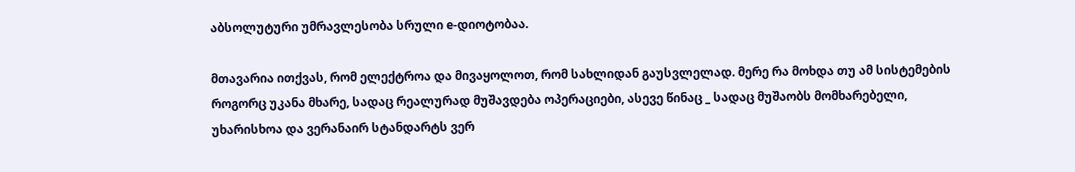აბსოლუტური უმრავლესობა სრული e-დიოტობაა.

მთავარია ითქვას, რომ ელექტროა და მივაყოლოთ, რომ სახლიდან გაუსვლელად. მერე რა მოხდა თუ ამ სისტემების როგორც უკანა მხარე, სადაც რეალურად მუშავდება ოპერაციები, ასევე წინაც _ სადაც მუშაობს მომხარებელი, უხარისხოა და ვერანაირ სტანდარტს ვერ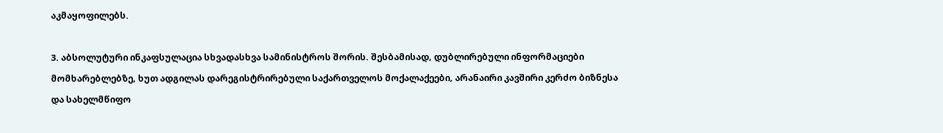აკმაყოფილებს.

3. აბსოლუტური ინკაფსულაცია სხვადასხვა სამინისტროს შორის. შესბამისად, დუბლირებული ინფორმაციები მომხარებლებზე, ხუთ ადგილას დარეგისტრირებული საქართველოს მოქალაქეები, არანაირი კავშირი კერძო ბიზნესა და სახელმწიფო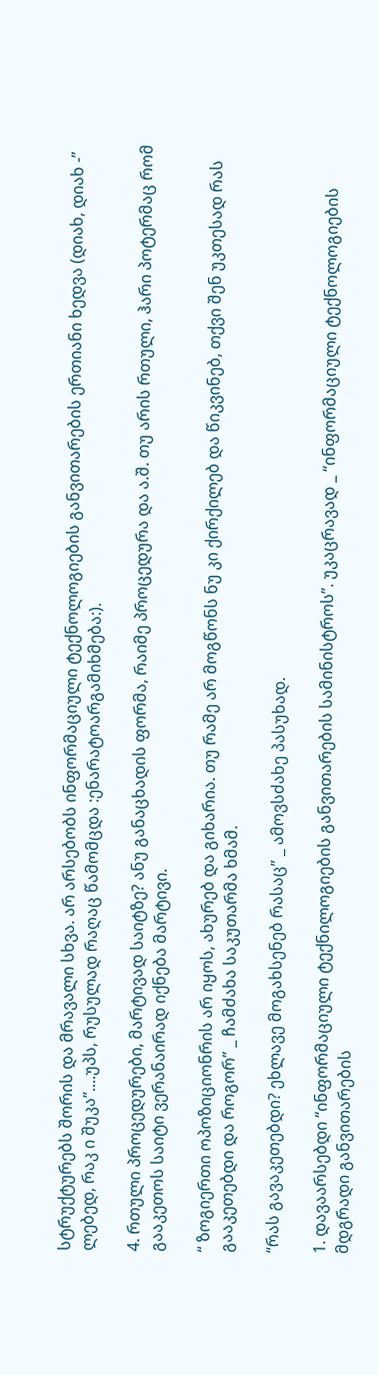სტრუქტურებს შორის და მრავალი სხვა. არ არსებობს ინფორმაციული ტექნოლოგიების განვითარების ერთიანი ხედვა (დიახ, დიახ -” ლებედ, რაკ ი შუკა”....უპს, რუსულად რაღაც წამომცდა :ენარატოარგამიხმება:).

4. რთული პროცედურები, მარტივად საიტზე? ანუ განაცხადის ფორმა, რაიმე პროცედურა და ა.შ. თუ არის რთული, ჰარი პოტერმაც რომ გააკეთოს საიტი ვერანაირად იქნება მარტივი.

“ ზოგიერთი ოპოზიციონრის არ იყოს, ახურებ და გიხარია. თუ რამე არ მოგწონს ნუ კი ქირქილებ და წიკვინებ, თქვი შენ უკთესად რას გააკეთებდი და როგორ” _ ჩამძახა საკუთარმა ხმამ.

“რას გავაკეთებდი? ეხლავე მოგახსენებ რასაც” _ ამოვსძახე პასუხად.

1. დავაარსებდი “ინფორმაციული ტექნილოგიების განვითარების სამინისტროს”. უკაცრავად _ “ინფორმაციული ტექნოლოგიების მდგრადი განვითარების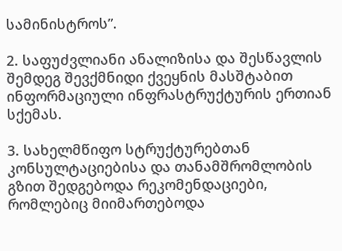სამინისტროს”.

2. საფუძვლიანი ანალიზისა და შესწავლის შემდეგ შევქმნიდი ქვეყნის მასშტაბით ინფორმაციული ინფრასტრუქტურის ერთიან სქემას.

3. სახელმწიფო სტრუქტურებთან კონსულტაციებისა და თანამშრომლობის გზით შედგებოდა რეკომენდაციები, რომლებიც მიიმართებოდა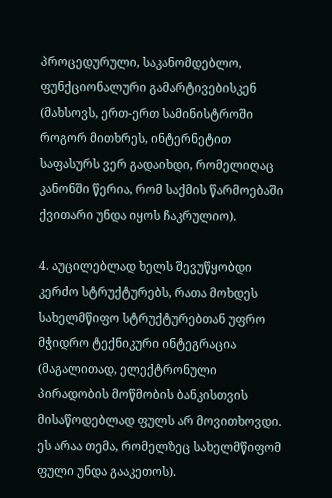პროცედურული, საკანომდებლო, ფუნქციონალური გამარტივებისკენ (მახსოვს, ერთ-ერთ სამინისტროში როგორ მითხრეს, ინტერნეტით საფასურს ვერ გადაიხდი, რომელიღაც კანონში წერია, რომ საქმის წარმოებაში ქვითარი უნდა იყოს ჩაკრულიო).

4. აუცილებლად ხელს შევუწყობდი კერძო სტრუქტურებს, რათა მოხდეს სახელმწიფო სტრუქტურებთან უფრო მჭიდრო ტექნიკური ინტეგრაცია (მაგალითად, ელექტრონული პირადობის მოწმობის ბანკისთვის მისაწოდებლად ფულს არ მოვითხოვდი. ეს არაა თემა, რომელზეც სახელმწიფომ ფული უნდა გააკეთოს).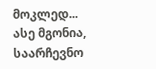მოკლედ... ასე მგონია, საარჩევნო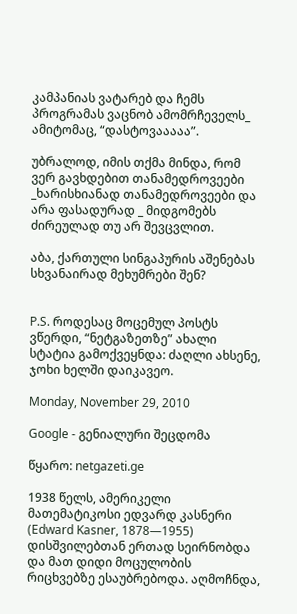კამპანიას ვატარებ და ჩემს პროგრამას ვაცნობ ამომრჩეველს_ ამიტომაც, “დასტოვააააა”.

უბრალოდ, იმის თქმა მინდა, რომ ვერ გავხდებით თანამედროვეები _ხარისხიანად თანამედროვეები და არა ფასადურად _ მიდგომებს ძირეულად თუ არ შევცვლით.

აბა, ქართული სინგაპურის აშენებას სხვანაირად მეხუმრები შენ?


P.S. როდესაც მოცემულ პოსტს ვწერდი, “ნეტგაზეთზე” ახალი სტატია გამოქვეყნდა: ძაღლი ახსენე, ჯოხი ხელში დაიკავეო.

Monday, November 29, 2010

Google - გენიალური შეცდომა

წყარო: netgazeti.ge

1938 წელს, ამერიკელი მათემატიკოსი ედვარდ კასნერი (Edward Kasner, 1878—1955) დისშვილებთან ერთად სეირნობდა და მათ დიდი მოცულობის რიცხვებზე ესაუბრებოდა. აღმოჩნდა,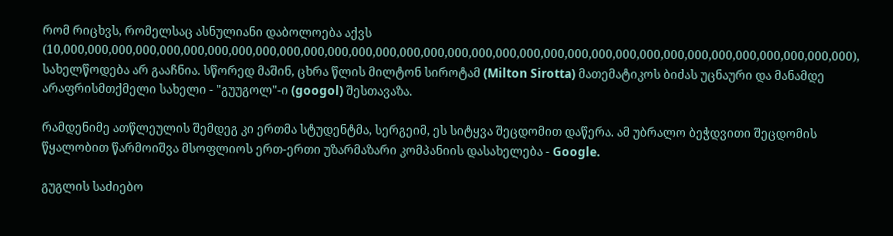რომ რიცხვს, რომელსაც ასნულიანი დაბოლოება აქვს (10,000,000,000,000,000,000,000,000,000,000,000,000,000,000,000,000,000,000,000,000,000,000,000,000,000,000,000,000,000,000,000,000,000), სახელწოდება არ გააჩნია. სწორედ მაშინ, ცხრა წლის მილტონ სიროტამ (Milton Sirotta) მათემატიკოს ბიძას უცნაური და მანამდე არაფრისმთქმელი სახელი - "გუუგოლ"-ი (googol) შესთავაზა.

რამდენიმე ათწლეულის შემდეგ კი ერთმა სტუდენტმა, სერგეიმ, ეს სიტყვა შეცდომით დაწერა. ამ უბრალო ბეჭდვითი შეცდომის წყალობით წარმოიშვა მსოფლიოს ერთ-ერთი უზარმაზარი კომპანიის დასახელება - Google.

გუგლის საძიებო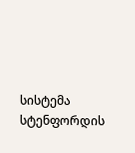სისტემა სტენფორდის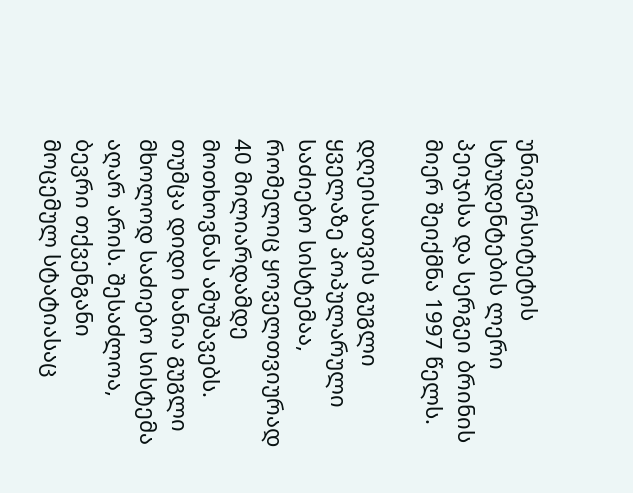უნივერსიტეტის სტუდენტების ლერი პეიჯისა და სერგეი ბრინის მიერ შეიქმნა 1997 წელს.

დღეისათვის გუგლი ყველაზე პოპულარული საძიებო სისტემაა, რომელიც ყოველთვიურად 40 მილიარდამდე მოთხოვნას ამუშავებს. თუმცა დიდი ხანია გუგლი მხოლოდ საძიებო სისტემა აღარ არის. შესაძლოა, ბევრი თქვენგანი მოცემულ სტატიასაც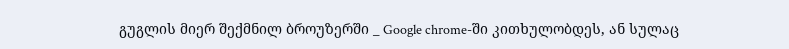გუგლის მიერ შექმნილ ბროუზერში _ Google chrome-ში კითხულობდეს, ან სულაც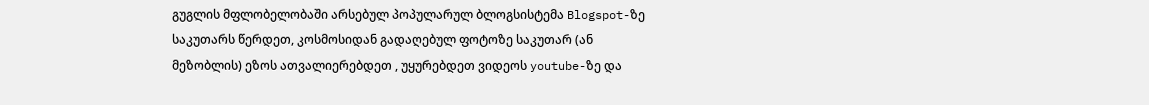გუგლის მფლობელობაში არსებულ პოპულარულ ბლოგსისტემა Blogspot-ზე საკუთარს წერდეთ, კოსმოსიდან გადაღებულ ფოტოზე საკუთარ (ან მეზობლის) ეზოს ათვალიერებდეთ , უყურებდეთ ვიდეოს youtube-ზე და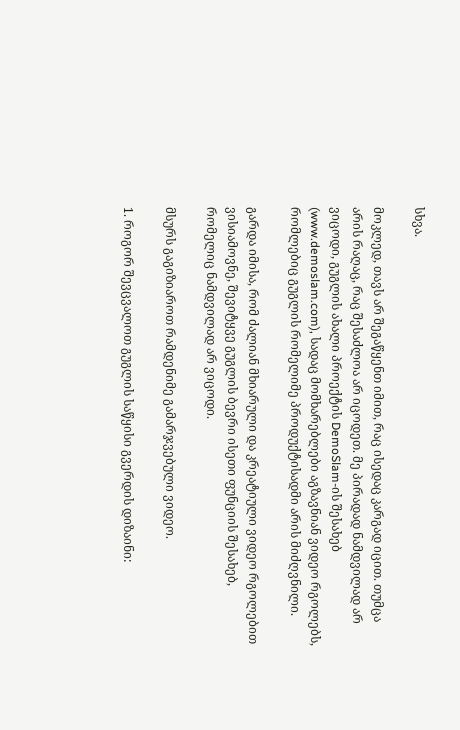სხვა.

მოკლედ, თავს არ შეგაწყენთ იმით, რაც ისედაც კარგად იცით. თუმცა არის რაღაც, რაც შესაძლოა არ იცოდეთ. მე პირადად ნამდვილად არ ვიცოდი, გუგლის ახალი პროექტის DemoSlam-ის შესახებ (www.demoslam.com), სადაც მომხარებლები აგზავნიან ვიდეო რგოლებს, რომლებიც გუგლის რომელიმე პროდუქტისადმი არის მიძღვნილი.

გარდა იმისა, რომ ძალიან მხიარული და კრეატიული ვიდეო რგოლებით ვისიამოვნე, შევიტყვე გუგლის ბევრი ისეთი ფუნციის შესახებ, რომელიც ნამდვილად არ ვიცოდი.

მსურს გაგიზიაროთ რამდენიმე გამარჯვებული ვიდეო.

1. როგორ შევცვალოთ გუგლის საწყისი გვერდის დიზაინი: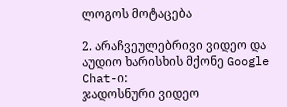ლოგოს მოტაცება

2. არაჩვეულებრივი ვიდეო და აუდიო ხარისხის მქონე Google Chat-ი:
ჯადოსნური ვიდეო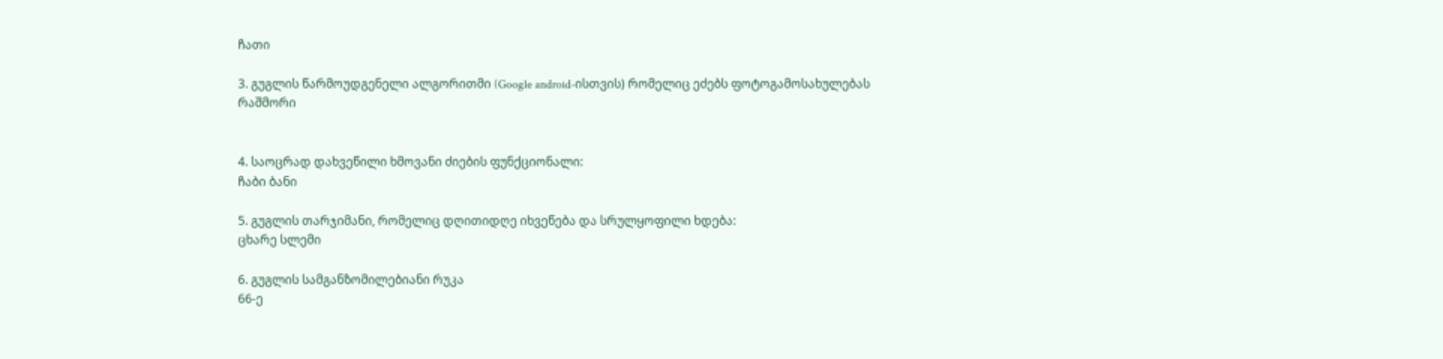ჩათი

3. გუგლის წარმოუდგენელი ალგორითმი (Google android-ისთვის) რომელიც ეძებს ფოტოგამოსახულებას
რაშმორი


4. საოცრად დახვეწილი ხმოვანი ძიების ფუნქციონალი:
ჩაბი ბანი

5. გუგლის თარჯიმანი, რომელიც დღითიდღე იხვეწება და სრულყოფილი ხდება:
ცხარე სლემი

6. გუგლის სამგანზომილებიანი რუკა
66-ე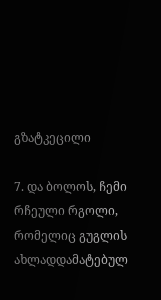გზატკეცილი

7. და ბოლოს, ჩემი რჩეული რგოლი, რომელიც გუგლის ახლადდამატებულ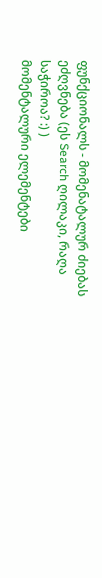ფუნქციონალს - მომენატალურ ძიებას ეძღვნება (ეს Search ღილაკი, რაღა საჭიროა? :) )
მომენტალური ელემენტები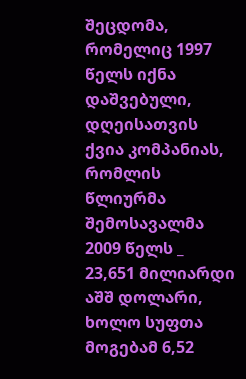შეცდომა, რომელიც 1997 წელს იქნა დაშვებული, დღეისათვის ქვია კომპანიას, რომლის წლიურმა შემოსავალმა 2009 წელს _ 23,651 მილიარდი აშშ დოლარი, ხოლო სუფთა მოგებამ 6,52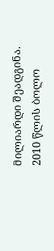მილიარდი შეადგინა. 2010 წლის ბოლო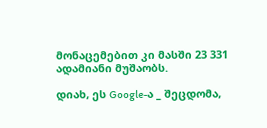მონაცემებით კი მასში 23 331 ადამიანი მუშაობს.

დიახ, ეს Google-ა _ შეცდომა,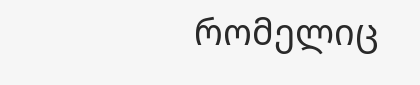რომელიც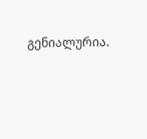გენიალურია.